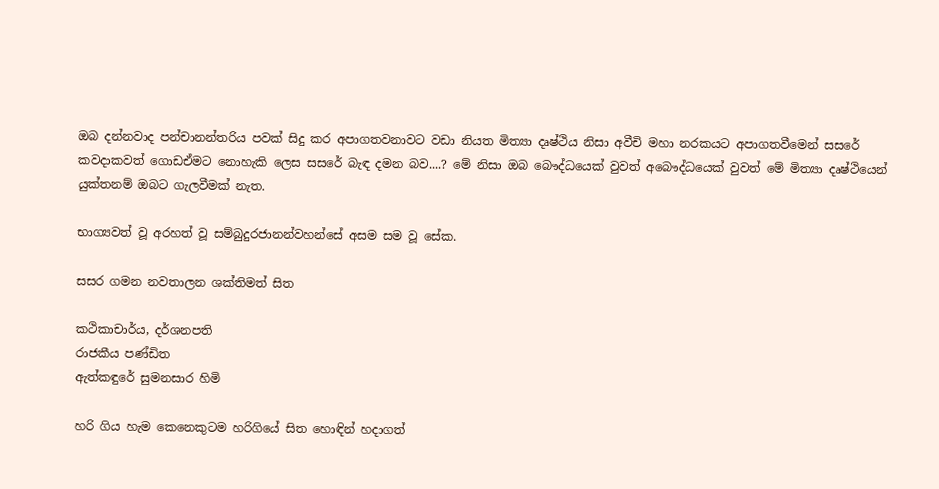ඔබ දන්නවාද පන්චානන්තරිය පවක් සිදු කර අපාගතවනාවට වඩා නියත මිත්‍යා දෘෂ්ථිය නිසා අවීචි මහා නරකයට අපාගතවීමෙන් සසරේ කවදාකවත් ගොඩඒමට නොහැකි ලෙස සසරේ බැඳ දමන බව....? මේ නිසා ඔබ බෞද්ධයෙක් වුවත් අබෞද්ධයෙක් වුවත් මේ මිත්‍යා දෘෂ්ථියෙන් යුක්තනම් ඔබට ගැලවීමක් නැත.

භාග්‍යවත් වූ අරහත් වූ සම්බුදුරජානන්වහන්සේ අසම සම වූ සේක.

සසර ගමන නවතාලන ශක්තිමත් සිත

කථිකාචාර්ය, දර්ශනපති
රාජකීය පණ්ඩිත
ඇත්කඳුරේ සුමනසාර හිමි

හරි ගිය හැම කෙනෙකුටම හරිගියේ සිත හොඳින් හදාගත්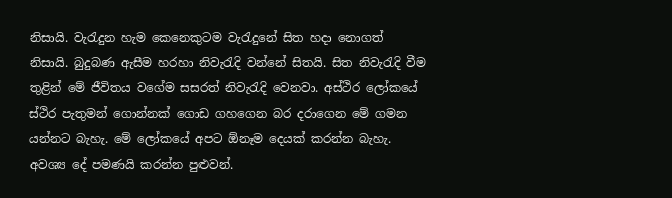නිසායි. වැරැදුන හැම කෙනෙකුටම වැරැදුනේ සිත හදා නොගත් නිසායි. බුදුබණ ඇසීම හරහා නිවැරැදි වන්නේ සිතයි. සිත නිවැරැදි වීම තුළින් මේ ජීවිතය වගේම සසරත් නිවැරැදි වෙනවා. අස්ථිර ලෝකයේ ස්ථිර පැතුමන් ගොන්නක් ගොඩ ගහගෙන බර දරාගෙන මේ ගමන යන්නට බැහැ. මේ ලෝකයේ අපට ඕනෑම දෙයක් කරන්න බැහැ. අවශ්‍ය දේ පමණයි කරන්න පුළුවන්.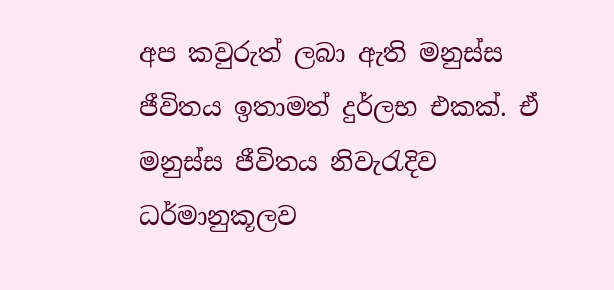අප කවුරුත් ලබා ඇති මනුස්ස ජීවිතය ඉතාමත් දුර්ලභ එකක්. ඒ මනුස්ස ජීවිතය නිවැරැදිව ධර්මානුකූලව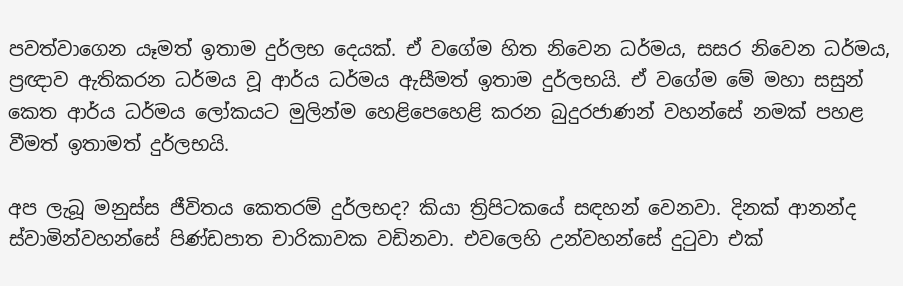පවත්වාගෙන යෑමත් ඉතාම දුර්ලභ දෙයක්. ඒ වගේම හිත නිවෙන ධර්මය, සසර නිවෙන ධර්මය, ප්‍රඥාව ඇතිකරන ධර්මය වූ ආර්ය ධර්මය ඇසීමත් ඉතාම දුර්ලභයි. ඒ වගේම මේ මහා සසුන් කෙත ආර්ය ධර්මය ලෝකයට මුලින්ම හෙළිපෙහෙළි කරන බුදුරජාණන් වහන්සේ නමක් පහළ වීමත් ඉතාමත් දුර්ලභයි.

අප ලැබූ මනුස්ස ජීවිතය කෙතරම් දුර්ලභද? කියා ත්‍රිපිටකයේ සඳහන් වෙනවා. දිනක් ආනන්ද ස්වාමින්වහන්සේ පිණ්ඩපාත චාරිකාවක වඩිනවා. එවලෙහි උන්වහන්සේ දුටුවා එක්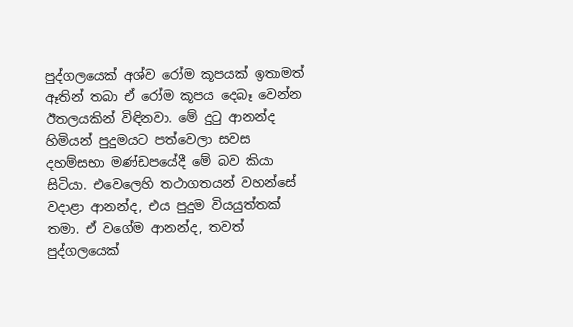පුද්ගලයෙක් අශ්ව රෝම කූපයක් ඉතාමත් ඈතින් තබා ඒ රෝම කූපය දෙබෑ වෙන්න ඊතලයකින් විඳිනවා. මේ දුටු ආනන්ද හිමියන් පුදුමයට පත්වෙලා සවස දහම්සභා මණ්ඩපයේදී මේ බව කියා සිටියා. එවෙලෙහි තථාගතයන් වහන්සේ වදාළා ආනන්ද, එය පුදුම වියයුත්තක් තමා. ඒ වගේම ආනන්ද, තවත් පුද්ගලයෙක්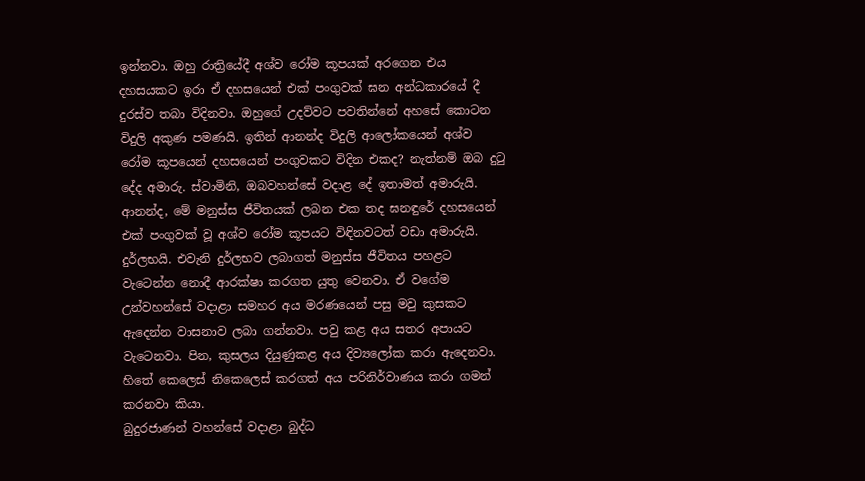ඉන්නවා. ඔහු රාත්‍රියේදී අශ්ව රෝම කූපයක් අරගෙන එය දහසයකට ඉරා ඒ දහසයෙන් එක් පංගුවක් ඝන අන්ධකාරයේ දී දුරස්ව තබා විදිනවා. ඔහුගේ උදව්වට පවතින්නේ අහසේ කොටන විදුලි අකුණ පමණයි. ඉතින් ආනන්ද විදුලි ආලෝකයෙන් අශ්ව රෝම කූපයෙන් දහසයෙන් පංගුවකට විදින එකද? නැත්නම් ඔබ දුටු දේද අමාරු. ස්වාමිනි, ඔබවහන්සේ වදාළ දේ ඉතාමත් අමාරුයි. ආනන්ද, මේ මනුස්ස ජීවිතයක් ලබන එක තද ඝනඳුරේ දහසයෙන් එක් පංගුවක් වූ අශ්ව රෝම කූපයට විඳිනවටත් වඩා අමාරුයි. දුර්ලභයි. එවැනි දුර්ලභව ලබාගත් මනුස්ස ජීවිතය පහළට වැටෙන්න නොදී ආරක්ෂා කරගත යුතු වෙනවා. ඒ වගේම උන්වහන්සේ වදාළා සමහර අය මරණයෙන් පසු මවු කුසකට ඇදෙන්න වාසනාව ලබා ගන්නවා. පවු කළ අය සතර අපායට වැටෙනවා. පින, කුසලය දියුණුකළ අය දිව්‍යලෝක කරා ඇදෙනවා. හිතේ කෙලෙස් නිකෙලෙස් කරගත් අය පරිනිර්වාණය කරා ගමන් කරනවා කියා.
බුදුරජාණන් වහන්සේ වදාළා බුද්ධ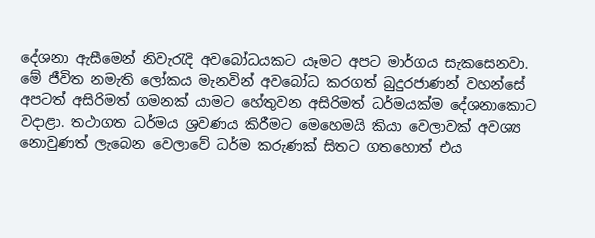දේශනා ඇසීමෙන් නිවැරැදි අවබෝධයකට යෑමට අපට මාර්ගය සැකසෙනවා. මේ ජීවිත නමැති ලෝකය මැනවින් අවබෝධ කරගත් බුදුරජාණන් වහන්සේ අපටත් අසිරිමත් ගමනක් යාමට හේතුවන අසිරිමත් ධර්මයක්ම දේශනාකොට වදාළා. තථාගත ධර්මය ශ්‍රවණය කිරීමට මෙහෙමයි කියා වෙලාවක් අවශ්‍ය නොවුණත් ලැබෙන වෙලාවේ ධර්ම කරුණක් සිතට ගතහොත් එය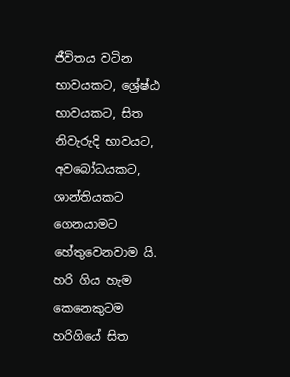ජීවිතය වටින භාවයකට, ශ්‍රේෂ්ඨ භාවයකට, සිත නිවැරුදි භාවයට, අවබෝධයකට, ශාන්තියකට ගෙනයාමට හේතුවෙනවාම යි. හරි ගිය හැම කෙනෙකුටම හරිගියේ සිත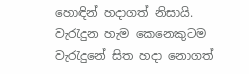හොඳින් හදාගත් නිසායි. වැරැදුන හැම කෙනෙකුටම වැරැදුනේ සිත හදා නොගත්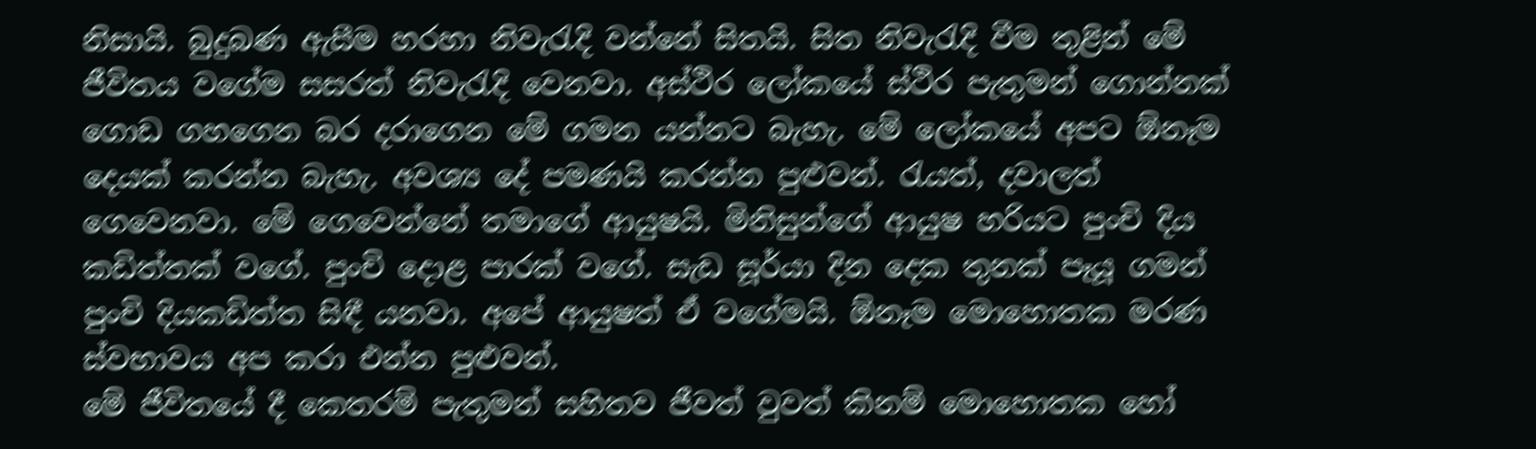නිසායි. බුදුබණ ඇසීම හරහා නිවැරැදි වන්නේ සිතයි. සිත නිවැරැදි වීම තුළින් මේ ජීවිතය වගේම සසරත් නිවැරැදි වෙනවා. අස්ථිර ලෝකයේ ස්ථිර පැතුමන් ගොන්නක් ගොඩ ගහගෙන බර දරාගෙන මේ ගමන යන්නට බැහැ. මේ ලෝකයේ අපට ඕනෑම දෙයක් කරන්න බැහැ. අවශ්‍ය දේ පමණයි කරන්න පුළුවන්. රැයත්, දවාලත් ගෙවෙනවා. මේ ගෙවෙන්නේ තමාගේ ආයුෂයි. මිනිසුන්ගේ ආයුෂ හරියට පුංචි දිය කඩිත්තක් වගේ. පුංචි දොළ පාරක් වගේ. සැඩ සූර්යා දින දෙක තුනක් පෑයූ ගමන් පුංචි දියකඩිත්ත සිඳී යනවා. අපේ ආයුෂත් ඒ වගේමයි. ඕනෑම මොහොතක මරණ ස්වභාවය අප කරා එන්න පුළුවන්.
මේ ජීවිතයේ දී කෙතරම් පැතුමන් සහිතව ජීවත් වුවත් කිනම් මොහොතක හෝ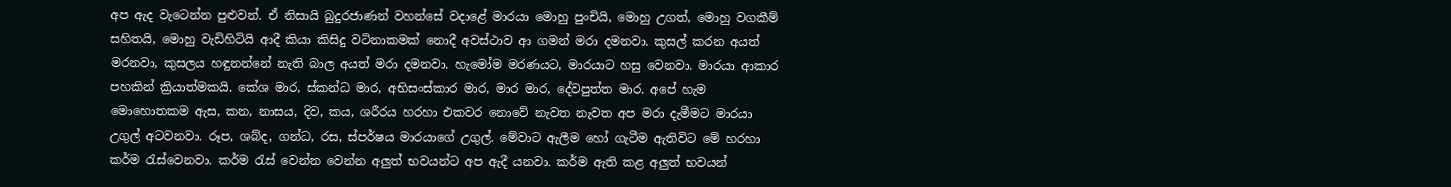අප ඇද වැටෙන්න පුළුවන්. ඒ නිසායි බුදුරජාණන් වහන්සේ වදාළේ මාරයා මොහු පුංචියි, මොහු උගත්, මොහු වගකීම් සහිතයි, මොහු වැඩිහිටියි ආදී කියා කිසිදු වටිනාකමක් නොදී අවස්ථාව ආ ගමන් මරා දමනවා. කුසල් කරන අයත් මරනවා, කුසලය හඳුනන්නේ නැති බාල අයත් මරා දමනවා. හැමෝම මරණයට, මාරයාට හසු වෙනවා. මාරයා ආකාර පහකින් ක්‍රියාත්මකයි. කේශ මාර, ස්කන්ධ මාර, අභිසංස්කාර මාර, මාර මාර, දේවපුත්ත මාර. අපේ හැම මොහොතකම ඇස, කන, නාසය, දිව, කය, ශරීරය හරහා එකවර නොවේ නැවත නැවත අප මරා දැමීමට මාරයා උගුල් අටවනවා. රූප, ශබ්ද, ගන්ධ, රස, ස්පර්ෂය මාරයාගේ උගුල්. මේවාට ඇලීම හෝ ගැටීම ඇතිවිට මේ හරහා කර්ම රැස්වෙනවා. කර්ම රැස් වෙන්න වෙන්න අලුත් භවයන්ට අප ඇදී යනවා. කර්ම ඇති කළ අලුත් භවයන්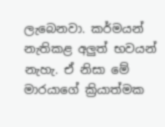ලැබෙනවා. කර්මයන් නැතිකළ අලුත් භවයන් නැහැ. ඒ නිසා මේ මාරයාගේ ක්‍රියාත්මක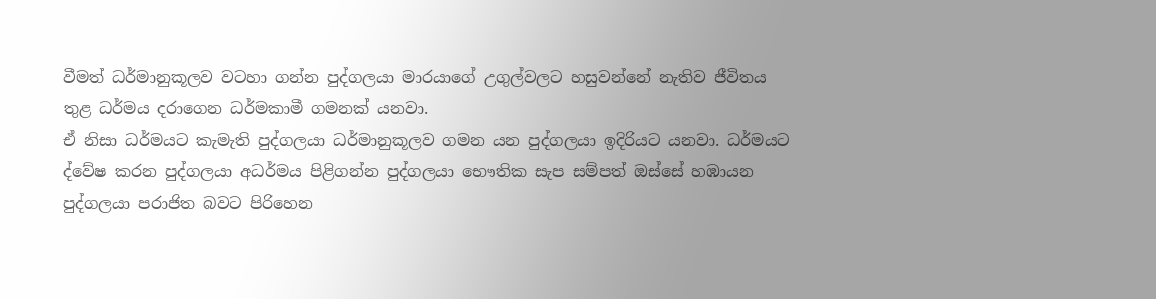වීමත් ධර්මානුකූලව වටහා ගන්න පුද්ගලයා මාරයාගේ උගුල්වලට හසුවන්නේ නැතිව ජීවිතය තුළ ධර්මය දරාගෙන ධර්මකාමී ගමනක් යනවා.
ඒ නිසා ධර්මයට කැමැති පුද්ගලයා ධර්මානුකූලව ගමන යන පුද්ගලයා ඉදිරියට යනවා. ධර්මයට ද්වේෂ කරන පුද්ගලයා අධර්මය පිළිගන්න පුද්ගලයා භෞතික සැප සම්පත් ඔස්සේ හඹායන පුද්ගලයා පරාජිත බවට පිරිහෙන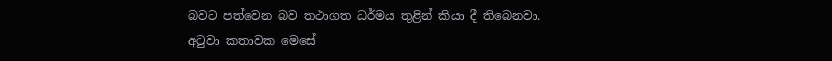බවට පත්වෙන බව තථාගත ධර්මය තුළින් කියා දී තිබෙනවා.
අටුවා කතාවක මෙසේ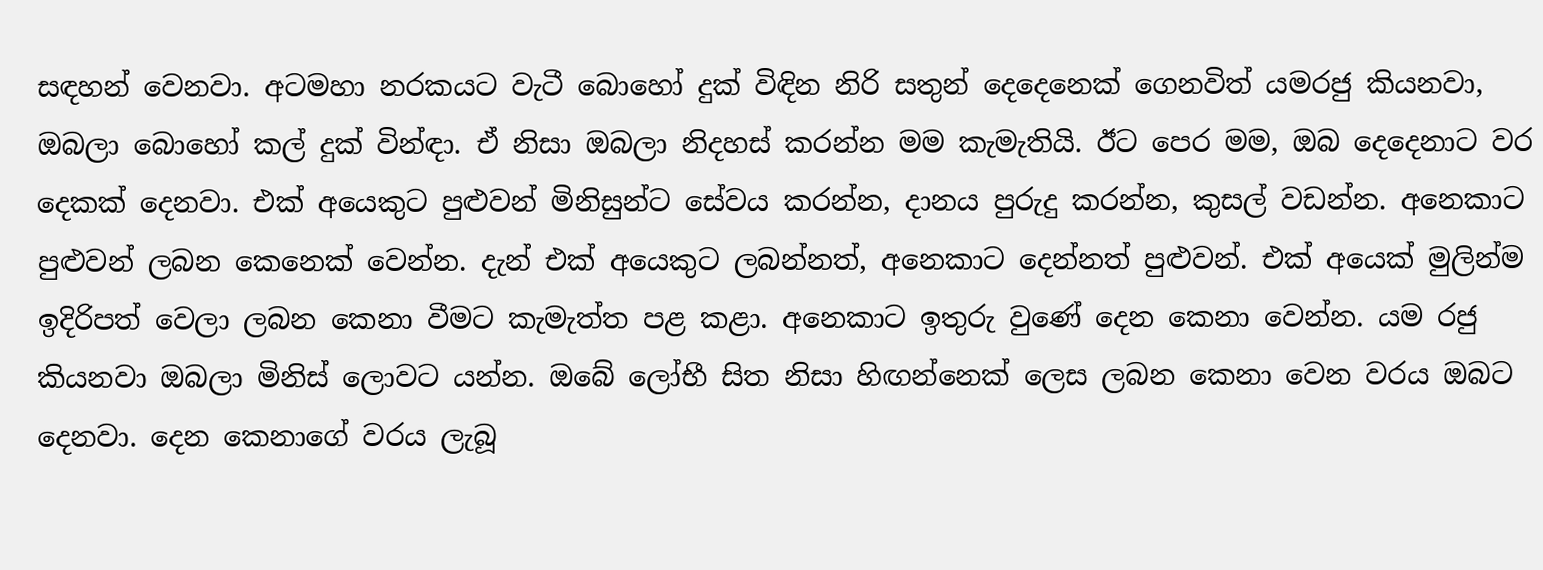සඳහන් වෙනවා. අටමහා නරකයට වැටී බොහෝ දුක් විඳින නිරි සතුන් දෙදෙනෙක් ගෙනවිත් යමරජු කියනවා, ඔබලා බොහෝ කල් දුක් වින්ඳා. ඒ නිසා ඔබලා නිදහස් කරන්න මම කැමැතියි. ඊට පෙර මම, ඔබ දෙදෙනාට වර දෙකක් දෙනවා. එක් අයෙකුට පුළුවන් මිනිසුන්ට සේවය කරන්න, දානය පුරුදු කරන්න, කුසල් වඩන්න. අනෙකාට පුළුවන් ලබන කෙනෙක් වෙන්න. දැන් එක් අයෙකුට ලබන්නත්, අනෙකාට දෙන්නත් පුළුවන්. එක් අයෙක් මුලින්ම ඉදිරිපත් වෙලා ලබන කෙනා වීමට කැමැත්ත පළ කළා. අනෙකාට ඉතුරු වුණේ දෙන කෙනා වෙන්න. යම රජු කියනවා ඔබලා මිනිස් ලොවට යන්න. ඔබේ ලෝභී සිත නිසා හිඟන්නෙක් ලෙස ලබන කෙනා වෙන වරය ඔබට දෙනවා. දෙන කෙනාගේ වරය ලැබූ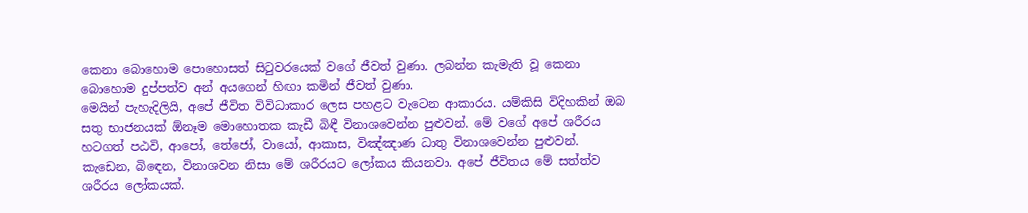කෙනා බොහොම පොහොසත් සිටුවරයෙක් වගේ ජීවත් වුණා. ලබන්න කැමැති වූ කෙනා බොහොම දුප්පත්ව අන් අයගෙන් හිඟා කමින් ජීවත් වුණා.
මෙයින් පැහැදිලියි, අපේ ජීවිත විවිධාකාර ලෙස පහළට වැටෙන ආකාරය. යම්කිසි විදිහකින් ඔබ සතු භාජනයක් ඕනෑම මොහොතක කැඩී බිඳී විනාශවෙන්න පුළුවන්. මේ වගේ අපේ ශරීරය හටගත් පඨවි, ආපෝ, තේජෝ, වායෝ, ආකාස, විඤ්ඤාණ ධාතු විනාශවෙන්න පුළුවන්. කැඩෙන, බිඳෙන, විනාශවන නිසා මේ ශරීරයට ලෝකය කියනවා. අපේ ජීවිතය මේ සත්ත්ව ශරීරය ලෝකයක්.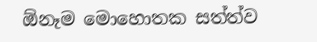ඕනෑම මොහොතක සත්ත්ව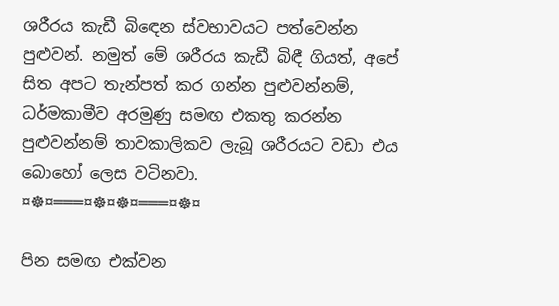ශරීරය කැඩී බිඳෙන ස්වභාවයට පත්වෙන්න පුළුවන්. නමුත් මේ ශරීරය කැඩී බිඳී ගියත්, අපේ සිත අපට තැන්පත් කර ගන්න පුළුවන්නම්, ධර්මකාමීව අරමුණු සමඟ එකතු කරන්න පුළුවන්නම් තාවකාලිකව ලැබූ ශරීරයට වඩා එය බොහෝ ලෙස වටිනවා.
¤☸¤═══¤☸¤☸¤═══¤☸¤

පින සමඟ එක්වන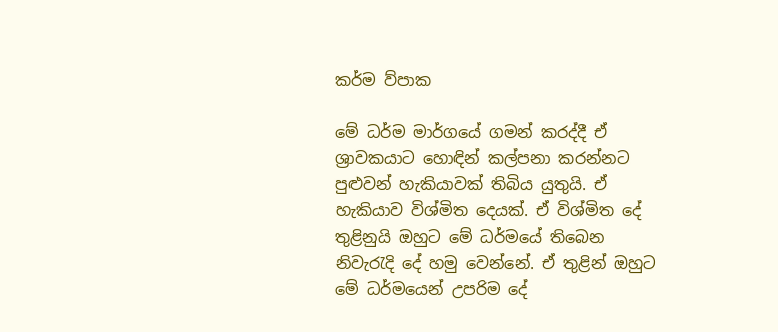කර්ම ව්පාක

මේ ධර්ම මාර්ගයේ ගමන් කරද්දී ඒ ශ්‍රාවකයාට හොඳින් කල්පනා කරන්නට පුළුවන් හැකියාවක් තිබිය යුතුයි. ඒ හැකියාව විශ්මිත දෙයක්. ඒ විශ්මිත දේ තුළිනුයි ඔහුට මේ ධර්මයේ තිබෙන නිවැරැදි දේ හමු වෙන්නේ. ඒ තුළින් ඔහුට මේ ධර්මයෙන් උපරිම දේ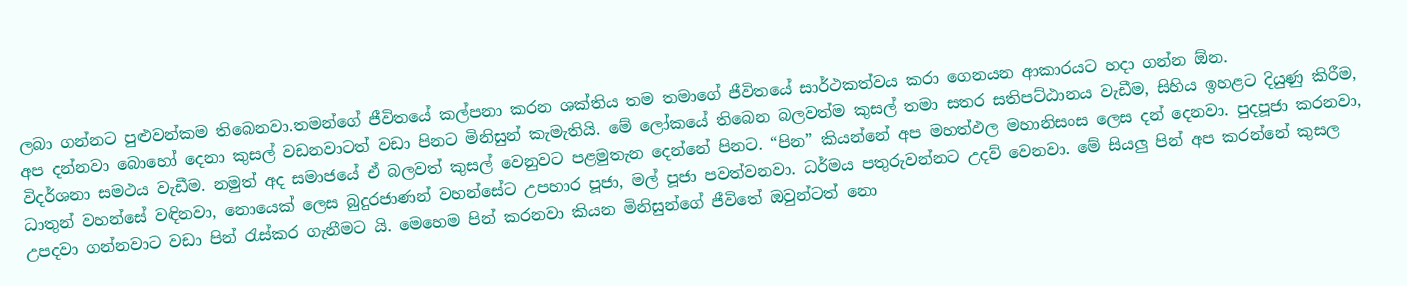ලබා ගන්නට පුළුවන්කම තිබෙනවා.තමන්ගේ ජීවිතයේ කල්පනා කරන ශක්තිය තම තමාගේ ජීවිතයේ සාර්ථකත්වය කරා ගෙනයන ආකාරයට හදා ගන්න ඕන.
අප දන්නවා බොහෝ දෙනා කුසල් වඩනවාටත් වඩා පිනට මිනිසුන් කැමැතියි. මේ ලෝකයේ තිබෙන බලවත්ම කුසල් තමා සතර සතිපට්ඨානය වැඩීම, සිහිය ඉහළට දියුණු කිරීම, විදර්ශනා සමථය වැඩීම. නමුත් අද සමාජයේ ඒ බලවත් කුසල් වෙනුවට පළමුතැන දෙන්නේ පිනට. “පින” කියන්නේ අප මහත්ඵල මහානිසංස ලෙස දන් දෙනවා. පුදපූජා කරනවා, ධාතුන් වහන්සේ වඳිනවා, නොයෙක් ලෙස බුදුරජාණන් වහන්සේට උපහාර පූජා, මල් පූජා පවත්වනවා. ධර්මය පතුරුවන්නට උදව් වෙනවා. මේ සියලු පින් අප කරන්නේ කුසල උපදවා ගන්නවාට වඩා පින් රැස්කර ගැනීමට යි. මෙහෙම පින් කරනවා කියන මිනිසුන්ගේ ජීවිතේ ඔවුන්ටත් නො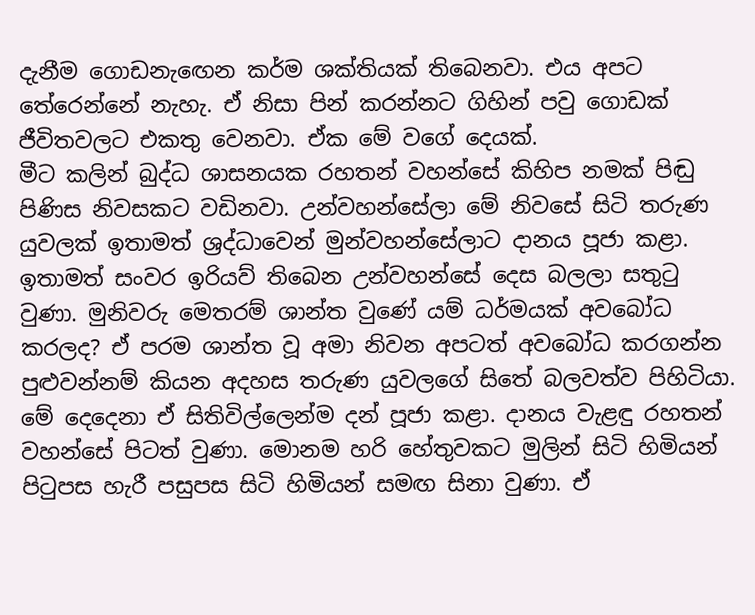දැනීම ගොඩනැඟෙන කර්ම ශක්තියක් තිබෙනවා. එය අපට තේරෙන්නේ නැහැ. ඒ නිසා පින් කරන්නට ගිහින් පවු ගොඩක් ජීවිතවලට එකතු වෙනවා. ඒක මේ වගේ දෙයක්.
මීට කලින් බුද්ධ ශාසනයක රහතන් වහන්සේ කිහිප නමක් පිඬු පිණිස නිවසකට වඩිනවා. උන්වහන්සේලා මේ නිවසේ සිටි තරුණ යුවලක් ඉතාමත් ශ්‍රද්ධාවෙන් මුන්වහන්සේලාට දානය පූජා කළා. ඉතාමත් සංවර ඉරියව් තිබෙන උන්වහන්සේ දෙස බලලා සතුටු වුණා. මුනිවරු මෙතරම් ශාන්ත වුණේ යම් ධර්මයක් අවබෝධ කරලද? ඒ පරම ශාන්ත වූ අමා නිවන අපටත් අවබෝධ කරගන්න පුළුවන්නම් කියන අදහස තරුණ යුවලගේ සිතේ බලවත්ව පිහිටියා. මේ දෙදෙනා ඒ සිතිවිල්ලෙන්ම දන් පූජා කළා. දානය වැළඳු රහතන් වහන්සේ පිටත් වුණා. මොනම හරි හේතුවකට මුලින් සිටි හිමියන් පිටුපස හැරී පසුපස සිටි හිමියන් සමඟ සිනා වුණා. ඒ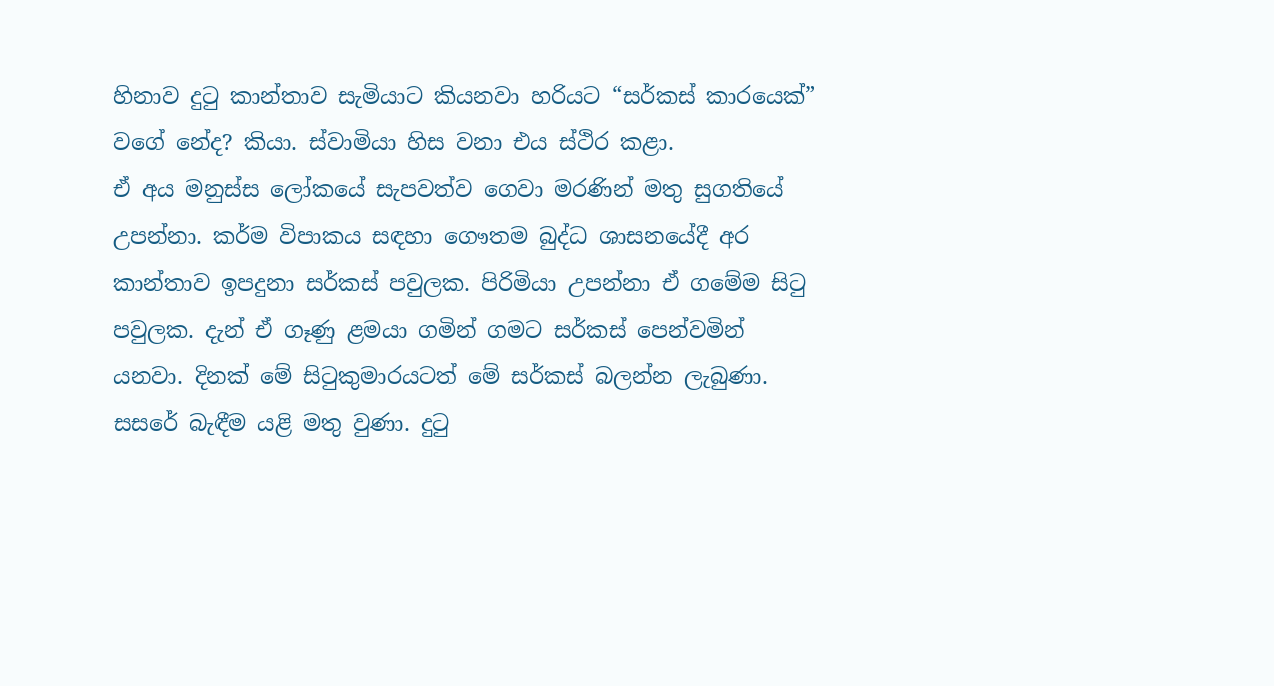හිනාව දුටු කාන්තාව සැමියාට කියනවා හරියට “සර්කස් කාරයෙක්” වගේ නේද? කියා. ස්වාමියා හිස වනා එය ස්ථිර කළා.
ඒ අය මනුස්ස ලෝකයේ සැපවත්ව ගෙවා මරණින් මතු සුගතියේ උපන්නා. කර්ම විපාකය සඳහා ගෞතම බුද්ධ ශාසනයේදී අර කාන්තාව ඉපදුනා සර්කස් පවුලක. පිරිමියා උපන්නා ඒ ගමේම සිටු පවුලක. දැන් ඒ ගෑණු ළමයා ගමින් ගමට සර්කස් පෙන්වමින් යනවා. දිනක් මේ සිටුකුමාරයටත් මේ සර්කස් බලන්න ලැබුණා. සසරේ බැඳීම යළි මතු වුණා. දුටු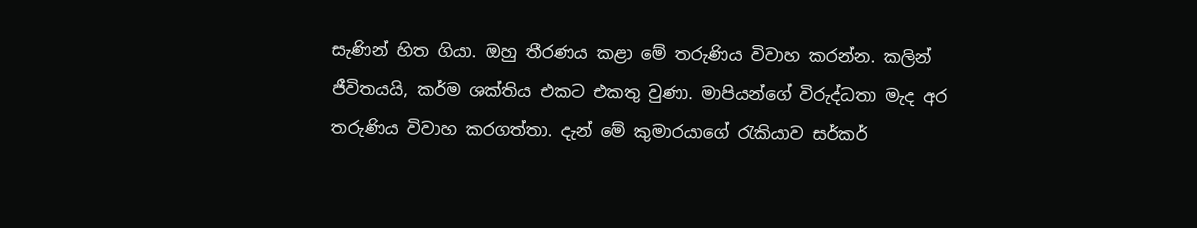සැණින් හිත ගියා. ඔහු තීරණය කළා මේ තරුණිය විවාහ කරන්න. කලින් ජීවිතයයි, කර්ම ශක්තිය එකට එකතු වුණා. මාපියන්ගේ විරුද්ධතා මැද අර තරුණිය විවාහ කරගත්තා. දැන් මේ කුමාරයාගේ රැකියාව සර්කර්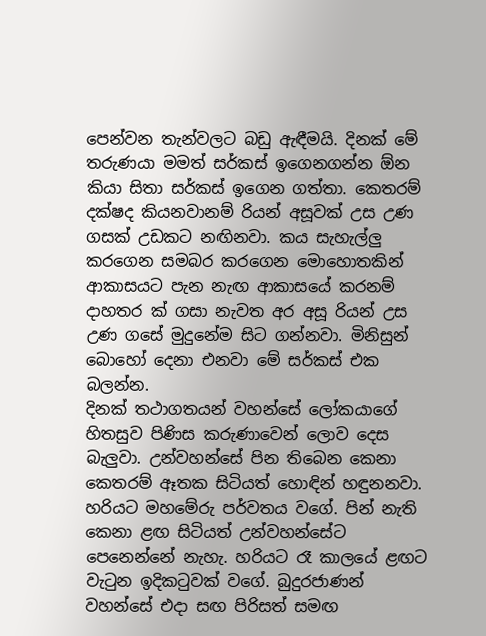පෙන්වන තැන්වලට බඩු ඇඳීමයි. දිනක් මේ තරුණයා මමත් සර්කස් ඉගෙනගන්න ඕන කියා සිතා සර්කස් ඉගෙන ගත්තා. කෙතරම් දක්ෂද කියනවානම් රියන් අසූවක් උස උණ ගසක් උඩකට නඟිනවා. කය සැහැල්ලු කරගෙන සමබර කරගෙන මොහොතකින් ආකාසයට පැන නැඟ ආකාසයේ කරනම් දාහතර ක් ගසා නැවත අර අසූ රියන් උස උණ ගසේ මුදුනේම සිට ගන්නවා. මිනිසුන් බොහෝ දෙනා එනවා මේ සර්කස් එක බලන්න.
දිනක් තථාගතයන් වහන්සේ ලෝකයාගේ හිතසුව පිණිස කරුණාවෙන් ලොව දෙස බැලුවා. උන්වහන්සේ පින තිබෙන කෙනා කෙතරම් ඈතක සිටියත් හොඳින් හඳුනනවා. හරියට මහමේරු පර්වතය වගේ. පින් නැති කෙනා ළඟ සිටියත් උන්වහන්සේට පෙනෙන්නේ නැහැ. හරියට රෑ කාලයේ ළඟට වැටුන ඉදිකටුවක් වගේ. බුදුරජාණන් වහන්සේ එදා සඟ පිරිසත් සමඟ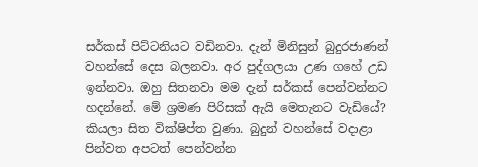සර්කස් පිට්ටනියට වඩිනවා. දැන් මිනිසුන් බුදුරජාණන් වහන්සේ දෙස බලනවා. අර පුද්ගලයා උණ ගහේ උඩ ඉන්නවා. ඔහු සිතනවා මම දැන් සර්කස් පෙන්වන්නට හදන්නේ. මේ ශ්‍රමණ පිරිසක් ඇයි මෙතැනට වැඩියේ? කියලා සිත වික්ෂිප්ත වුණා. බුදුන් වහන්සේ වදාළා පින්වත අපටත් පෙන්වන්න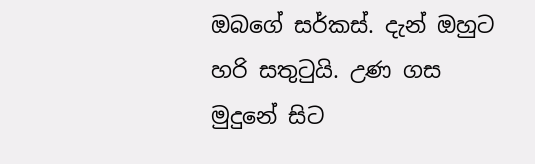ඔබගේ සර්කස්. දැන් ඔහුට හරි සතුටුයි. උණ ගස මුදුනේ සිට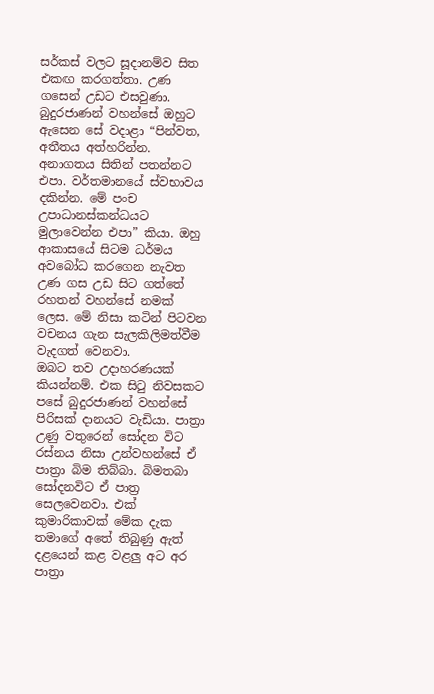සර්කස් වලට සූදානම්ව සිත එකඟ කරගත්තා. උණ ගසෙන් උඩට එසවුණා. බුදුරජාණන් වහන්සේ ඔහුට ඇසෙන සේ වදාළා “පින්වත, අතීතය අත්හරින්න. අනාගතය සිතින් පතන්නට එපා. වර්තමානයේ ස්වභාවය දකින්න. මේ පංච උපාධානස්කන්ධයට මුලාවෙන්න එපා” කියා. ඔහු ආකාසයේ සිටම ධර්මය අවබෝධ කරගෙන නැවත උණ ගස උඩ සිට ගත්තේ රහතන් වහන්සේ නමක් ලෙස. මේ නිසා කටින් පිටවන වචනය ගැන සැලකිලිමත්වීම වැදගත් වෙනවා.
ඔබට තව උදාහරණයක් කියන්නම්. එක සිටු නිවසකට පසේ බුදුරජාණන් වහන්සේ පිරිසක් දානයට වැඩියා. පාත්‍රා උණු වතුරෙන් සෝදන විට රස්නය නිසා උන්වහන්සේ ඒ පාත්‍රා බිම තිබ්බා. බිමතබා සෝදනවිට ඒ පාත්‍ර සෙලවෙනවා. එක් කුමාරිකාවක් මේක දැක තමාගේ අතේ තිබුණු ඇත් දළයෙන් කළ වළලු අට අර පාත්‍රා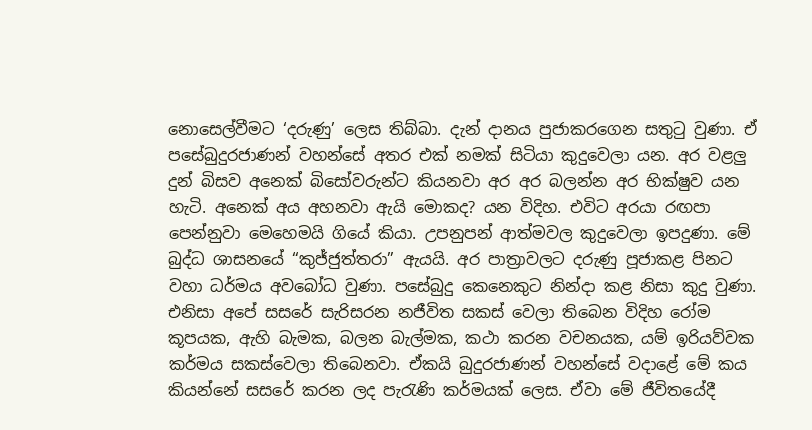නොසෙල්වීමට ‘දරුණු’ ලෙස තිබ්බා. දැන් දානය පුජාකරගෙන සතුටු වුණා. ඒ පසේබුදුරජාණන් වහන්සේ අතර එක් නමක් සිටියා කුදුවෙලා යන. අර වළලු දුන් බිසව අනෙක් බිසෝවරුන්ට කියනවා අර අර බලන්න අර භික්ෂුව යන හැටි. අනෙක් අය අහනවා ඇයි මොකද? යන විදිහ. එවිට අරයා රඟපා පෙන්නුවා මෙහෙමයි ගියේ කියා. උපනුපන් ආත්මවල කුදුවෙලා ඉපදුණා. මේ බුද්ධ ශාසනයේ “කුජ්ජුත්තරා” ඇයයි. අර පාත්‍රාවලට දරුණු පූජාකළ පිනට වහා ධර්මය අවබෝධ වුණා. පසේබුදු කෙනෙකුට නින්දා කළ නිසා කුදු වුණා. එනිසා අපේ සසරේ සැරිසරන නජීවිත සකස් වෙලා තිබෙන විදිහ රෝම කූපයක, ඇහි බැමක, බලන බැල්මක, කථා කරන වචනයක, යම් ඉරියව්වක කර්මය සකස්වෙලා තිබෙනවා. ඒකයි බුදුරජාණන් වහන්සේ වදාළේ මේ කය කියන්නේ සසරේ කරන ලද පැරැණි කර්මයක් ලෙස. ඒවා මේ ජීවිතයේදී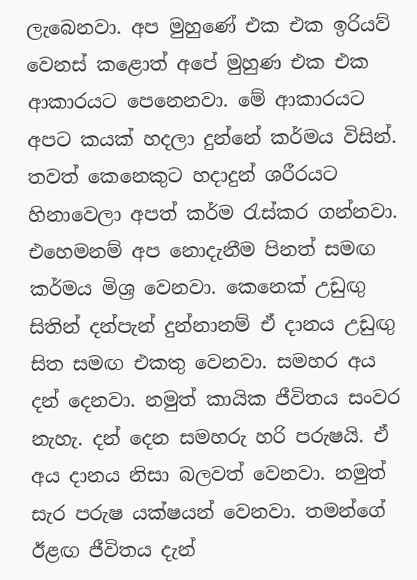ලැබෙනවා. අප මුහුණේ එක එක ඉරියව් වෙනස් කළොත් අපේ මුහුණ එක එක ආකාරයට පෙනෙනවා. මේ ආකාරයට අපට කයක් හදලා දුන්නේ කර්මය විසින්. තවත් කෙනෙකුට හදාදුන් ශරීරයට හිනාවෙලා අපත් කර්ම රැස්කර ගන්නවා.
එහෙමනම් අප නොදැනීම පිනත් සමඟ කර්මය මිශ්‍ර වෙනවා. කෙනෙක් උඩුඟු සිතින් දන්පැන් දුන්නානම් ඒ දානය උඩුඟු සිත සමඟ එකතු වෙනවා. සමහර අය දන් දෙනවා. නමුත් කායික ජීවිතය සංවර නැහැ. දන් දෙන සමහරු හරි පරුෂයි. ඒ අය දානය නිසා බලවත් වෙනවා. නමුත් සැර පරුෂ යක්ෂයන් වෙනවා. තමන්ගේ ඊළඟ ජීවිතය දැන්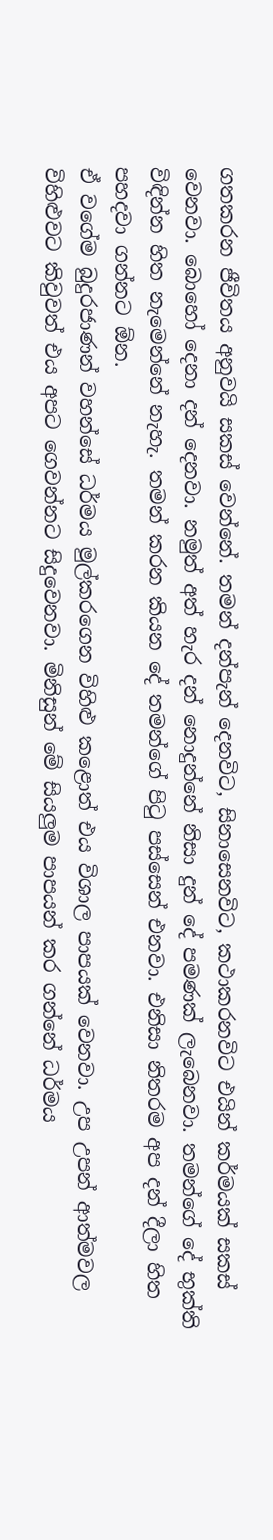ගතකරන ජීවිතය අනුවයි සකස් වෙන්නේ. තමන් දන්පැන් දෙනවිට, සිනාසෙනවිට, කථාකරනවිට එයින් කර්මයක් සකස් වෙනවා. බොහෝ දෙනා දන් දෙනවා. නමුත් අත් හැර දන් නොදුන්නේ නිසා දුන් දේ පමණක් ලැබෙනවා. තමන්ගේ දේ භුක්ති විඳින්න හිත නැමෙන්නේ නැහැ. තමන් කරන කියන දේ තමන්ගේ පිටු පස්සෙන් එනවා. එනිසා නිතරම අප දන් දීලා හිත පහදවා ගන්නට ඕන.
ඒ වගේම බුදුරජාණන් වහන්සේ ධර්මය මුල්කරගෙන විහිළු කළොත් එය විශාල පාපයක් වෙනවා. උප උපන් ආත්මවල විහිළුවට කිවුවත් එය අපට ගෙවන්නට සිදුවෙනවා. මිනිසුන් මේ සියලුම පාපයන් කර ගන්නේ ධර්මය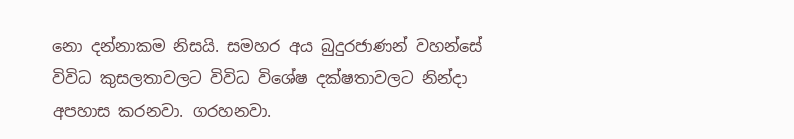නො දන්නාකම නිසයි. සමහර අය බුදුරජාණන් වහන්සේ විවිධ කුසලතාවලට විවිධ විශේෂ දක්ෂතාවලට නින්දා අපහාස කරනවා. ගරහනවා.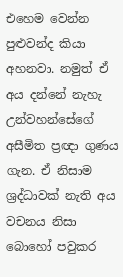එහෙම වෙන්න පුළුවන්ද කියා අහනවා. නමුත් ඒ අය දන්නේ නැහැ උන්වහන්සේගේ අසීමිත ප්‍රඥා ගුණය ගැන. ඒ නිසාම ශ්‍රද්ධාවක් නැති අය වචනය නිසා බොහෝ පවුකර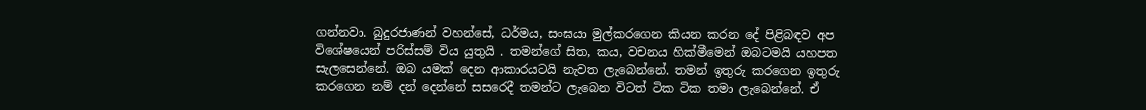ගන්නවා. බුදුරජාණන් වහන්සේ, ධර්මය, සංඝයා මුල්කරගෙන කියන කරන දේ පිළිබඳව අප විශේෂයෙන් පරිස්සම් විය යුතුයි . තමන්ගේ සිත, කය, වචනය හික්මීමෙන් ඔබටමයි යහපත සැලසෙන්නේ. ඔබ යමක් දෙන ආකාරයටයි නැවත ලැබෙන්නේ. තමන් ඉතුරු කරගෙන ඉතුරු කරගෙන නම් දන් දෙන්නේ සසරෙදී තමන්ට ලැබෙන විටත් ටික ටික තමා ලැබෙන්නේ. ඒ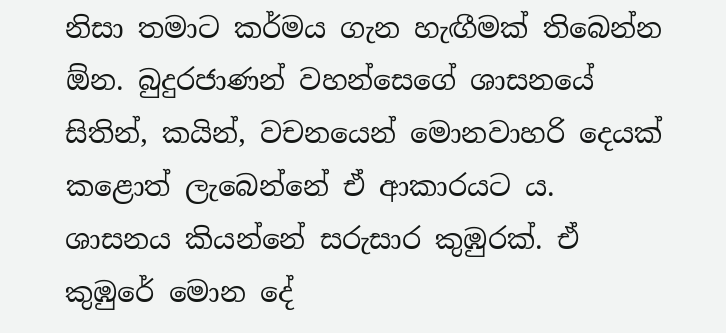නිසා තමාට කර්මය ගැන හැඟීමක් තිබෙන්න ඕන. බුදුරජාණන් වහන්සෙගේ ශාසනයේ සිතින්, කයින්, වචනයෙන් මොනවාහරි දෙයක් කළොත් ලැබෙන්නේ ඒ ආකාරයට ය. ශාසනය කියන්නේ සරුසාර කුඹුරක්. ඒ කුඹුරේ මොන දේ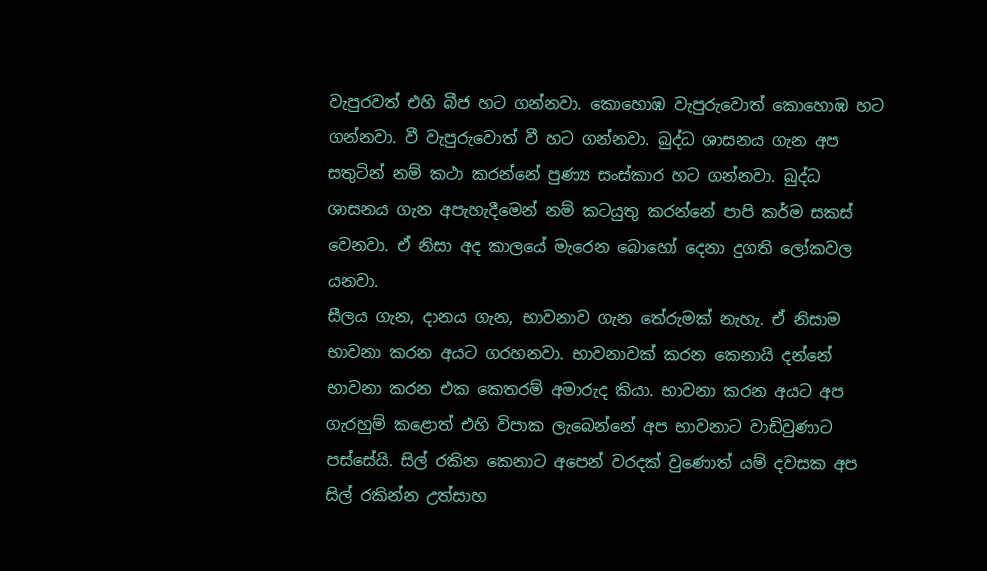වැපුරවත් එහි බීජ හට ගන්නවා. කොහොඹ වැපුරුවොත් කොහොඹ හට ගන්නවා. වී වැපුරුවොත් වී හට ගන්නවා. බුද්ධ ශාසනය ගැන අප සතුටින් නම් කථා කරන්නේ පුණ්‍ය සංස්කාර හට ගන්නවා. බුද්ධ ශාසනය ගැන අපැහැදීමෙන් නම් කටයුතු කරන්නේ පාපි කර්ම සකස් වෙනවා. ඒ නිසා අද කාලයේ මැරෙන බොහෝ දෙනා දුගති ලෝකවල යනවා.
සීලය ගැන, දානය ගැන, භාවනාව ගැන තේරුමක් නැහැ. ඒ නිසාම භාවනා කරන අයට ගරහනවා. භාවනාවක් කරන කෙනායි දන්නේ භාවනා කරන එක කෙතරම් අමාරුද කියා. භාවනා කරන අයට අප ගැරහුම් කළොත් එහි විපාක ලැබෙන්නේ අප භාවනාට වාඩිවුණාට පස්සේයි. සිල් රකින කෙනාට අපෙන් වරදක් වුණොත් යම් දවසක අප සිල් රකින්න උත්සාහ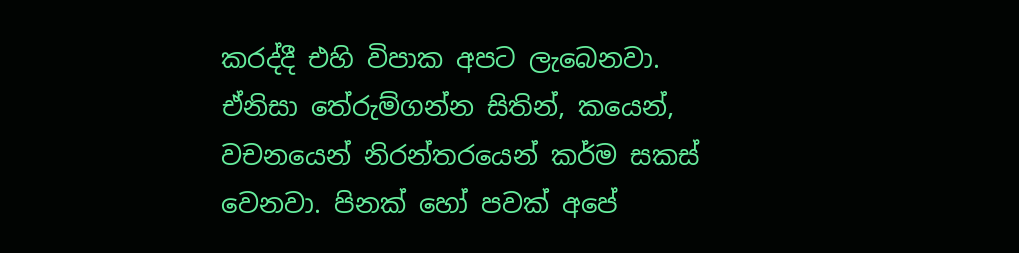කරද්දී එහි විපාක අපට ලැබෙනවා. ඒනිසා තේරුම්ගන්න සිතින්, කයෙන්, වචනයෙන් නිරන්තරයෙන් කර්ම සකස් වෙනවා. පිනක් හෝ පවක් අපේ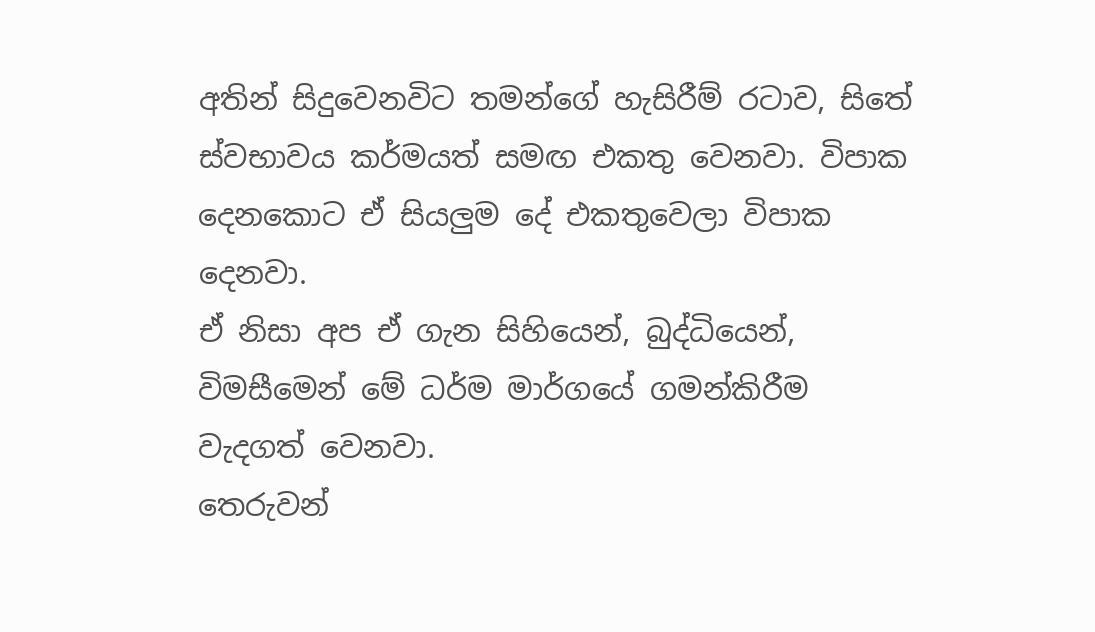අතින් සිදුවෙනවිට තමන්ගේ හැසිරීම් රටාව, සිතේ ස්වභාවය කර්මයත් සමඟ එකතු වෙනවා. විපාක දෙනකොට ඒ සියලුම දේ එකතුවෙලා විපාක දෙනවා.
ඒ නිසා අප ඒ ගැන සිහියෙන්, බුද්ධියෙන්, විමසීමෙන් මේ ධර්ම මාර්ගයේ ගමන්කිරීම වැදගත් වෙනවා.
තෙරුවන්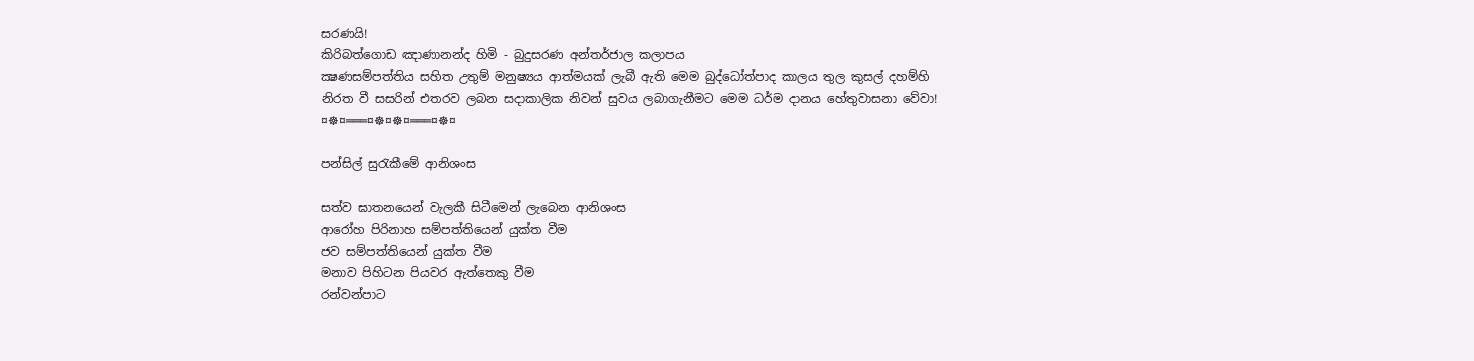සරණයි!
කිරිබත්ගොඩ ඤාණානන්ද හිමි - බුදුසරණ අන්තර්ජාල කලාපය
ක්‍ෂණසම්පත්තිය සහිත උතුම් මනුෂ්‍යය ආත්මයක් ලැබී ඇති මෙම බුද්ධෝත්පාද කාලය තුල කුසල් දහම්හි නිරත වී සසරින් එතරව ලබන සදාකාලික නිවන් සුවය ලබාගැනීමට මෙම ධර්ම දානය හේතුවාසනා වේවා!
¤☸¤═══¤☸¤☸¤═══¤☸¤

පන්සිල් සුරැකීමේ ආනිශංස

සත්ව ඝාතනයෙන් වැලකී සිටීමෙන් ලැබෙන ආනිශංස
ආරෝහ පිරිනාහ සම්පත්තියෙන් යුක්ත වීම
ජව සම්පත්තියෙන් යුක්ත වීම
මනාව පිහිටන පියවර ඇත්තෙකු වීම
රන්වන්පාට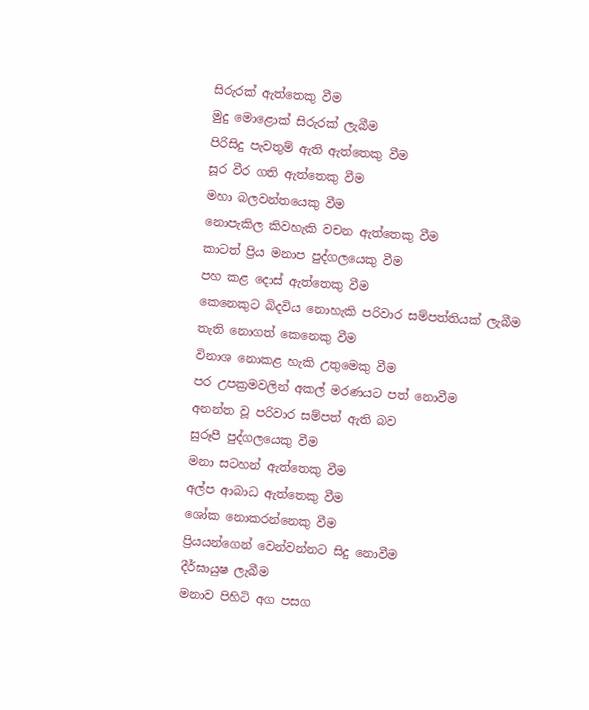සිරුරක් ඇත්තෙකු වීම
මුදු මොළොක් සිරුරක් ලැබීම
පිරිසිදු පැවතුම් ඇති ඇත්තෙකු වීම
සූර වීර ගති ඇත්තෙකු වීම
මහා බලවන්තයෙකු වීම
නොපැකිල කිවහැකි වචන ඇත්තෙකු වීම
කාටත් ප්‍රිය මනාප පුද්ගලයෙකු වීම
පහ කළ දොස් ඇත්තෙකු වීම
කෙනෙකුට බිදවිය නොහැකි පරිවාර සම්පත්තියක් ලැබීම
තැති නොගත් කෙනෙකු වීම
විනාශ නොකළ හැකි උතුමෙකු වීම
පර උපක්‍රමවලින් අකල් මරණයට පත් නොවීම
අනන්ත වූ පරිවාර සම්පත් ඇති බව
සුරූපී පුද්ගලයෙකු වීම
මනා සටහන් ඇත්තෙකු වීම
අල්ප ආබාධ ඇත්තෙකු වීම
ශෝක නොකරන්නෙකු වීම
ප්‍රියයන්ගෙන් වෙන්වන්නට සිදු නොවීම
දීර්ඝායුෂ ලැබීම
මනාව පිහිටි අග පසග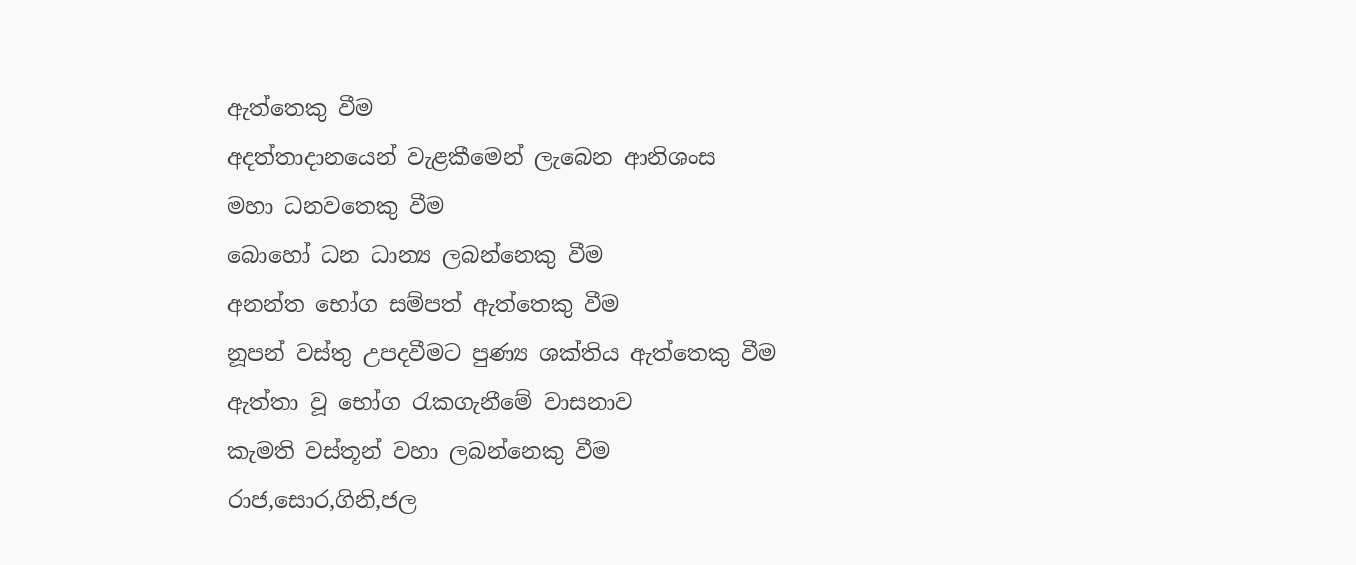ඇත්තෙකු වීම
අදත්තාදානයෙන් වැළකීමෙන් ලැබෙන ආනිශංස
මහා ධනවතෙකු වීම
බොහෝ ධන ධාන්‍ය ලබන්නෙකු වීම
අනන්ත භෝග සම්පත් ඇත්තෙකු වීම
නූපන් වස්තු උපදවීමට පුණ්‍ය ශක්තිය ඇත්තෙකු වීම
ඇත්තා වූ භෝග රැකගැනීමේ වාසනාව
කැමති වස්තූන් වහා ලබන්නෙකු වීම
රාජ,සොර,ගිනි,ජල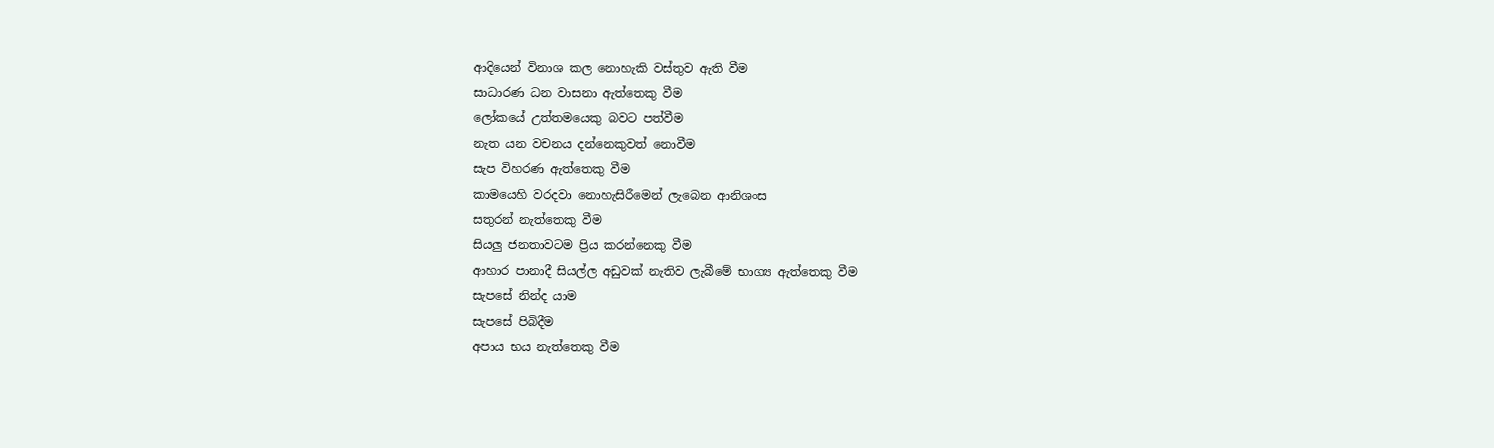ආදියෙන් විනාශ කල නොහැකි වස්තුව ඇති වීම
සාධාරණ ධන වාසනා ඇත්තෙකු වීම
ලෝකයේ උත්තමයෙකු බවට පත්වීම
නැත යන වචනය දන්නෙකුවත් නොවීම
සැප විහරණ ඇත්තෙකු වීම
කාමයෙහි වරදවා නොහැසිරීමෙන් ලැබෙන ආනිශංස
සතුරන් නැත්තෙකු වීම
සියලු ජනතාවටම ප්‍රිය කරන්නෙකු වීම
ආහාර පානාදී සියල්ල අඩුවක් නැතිව ලැබීමේ භාග්‍ය ඇත්තෙකු වීම
සැපසේ නින්ද යාම
සැපසේ පිබිදීම
අපාය භය නැත්තෙකු වීම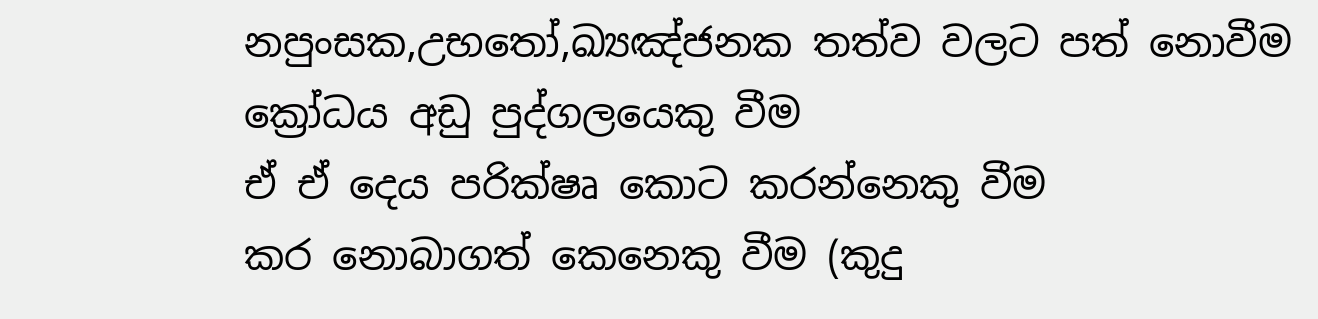නපුංසක,උභතෝ,ඛ්‍යඤ්ජනක තත්ව වලට පත් නොවීම
ක්‍රෝධය අඩු පුද්ගලයෙකු වීම
ඒ ඒ දෙය පරික්ෂෘ කොට කරන්නෙකු වීම
කර නොබාගත් කෙනෙකු වීම (කුදු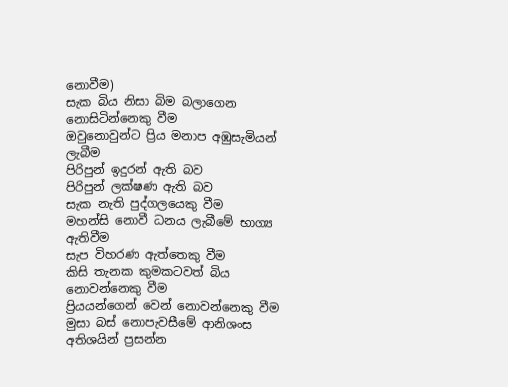නොවීම)
සැක බිය නිසා බිම බලාගෙන නොසිටින්නෙකු වීම
ඔවුනොවුන්ට ප්‍රිය මනාප අඹුසැමියන් ලැබීම
පිරිපුන් ඉදුරන් ඇති බව
පිරිපුන් ලක්ෂණ ඇති බව
සැක නැති පුද්ගලයෙකු වීම
මහන්සි නොවී ධනය ලැබීමේ භාග්‍ය ඇතිවීම
සැප විහරණ ඇත්තෙකු වීම
කිසි තැනක කුමකටවත් බිය නොවන්නෙකු වීම
ප්‍රියයන්ගෙන් වෙන් නොවන්නෙකු වීම
මුසා බස් නොපැවසීමේ ආනිශංස
අතිශයින් ප්‍රසන්න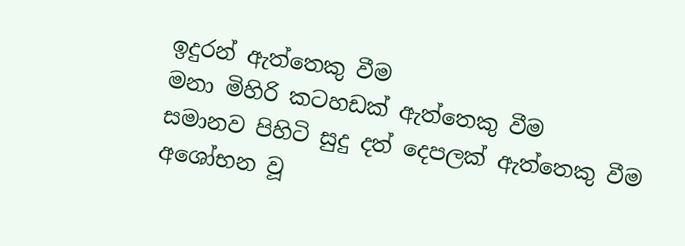ඉදුරන් ඇත්තෙකු වීම
මනා මිහිරි කටහඩක් ඇත්තෙකු වීම
සමානව පිහිටි සුදු දත් දෙපලක් ඇත්තෙකු වීම
අශෝභන වූ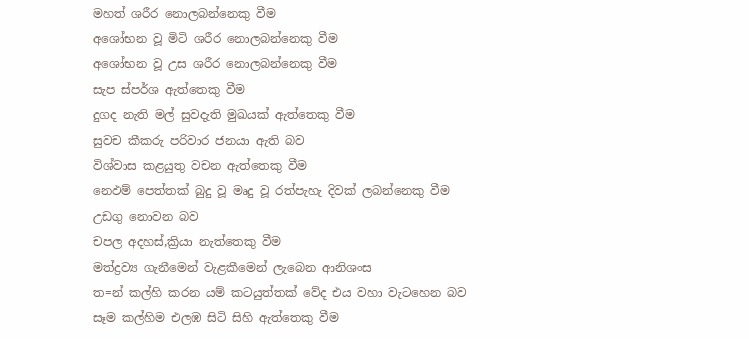මහත් ශරීර නොලබන්නෙකු වීම
අශෝභන වූ මිටි ශරීර නොලබන්නෙකු වීම
අශෝභන වූ උස ශරීර නොලබන්නෙකු වීම
සැප ස්පර්ශ ඇත්තෙකු වීම
දුගද නැති මල් සුවදැති මුඛයක් ඇත්තෙකු වීම
සුවච කීකරු පරිවාර ජනයා ඇති බව
විශ්වාස කළයුතු වචන ඇත්තෙකු වීම
නෙඵම් පෙත්තක් බුදු වූ මෘදු වූ රත්පැහැ දිවක් ලබන්නෙකු වීම
උඩගු නොවන බව
චපල අදහස්,ක්‍රියා නැත්තෙකු වීම
මත්ද්‍රව්‍ය ගැනීමෙන් වැළකීමෙන් ලැබෙන ආනිශංස
ත=න් කල්හි කරන යම් කටයුත්තක් වේද එය වහා වැටහෙන බව
සෑම කල්හිම එලඹ සිටි සිහි ඇත්තෙකු වීම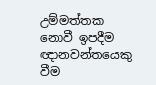උම්මත්තක නොවී ඉපදීම
ඥානවන්තයෙකු වීම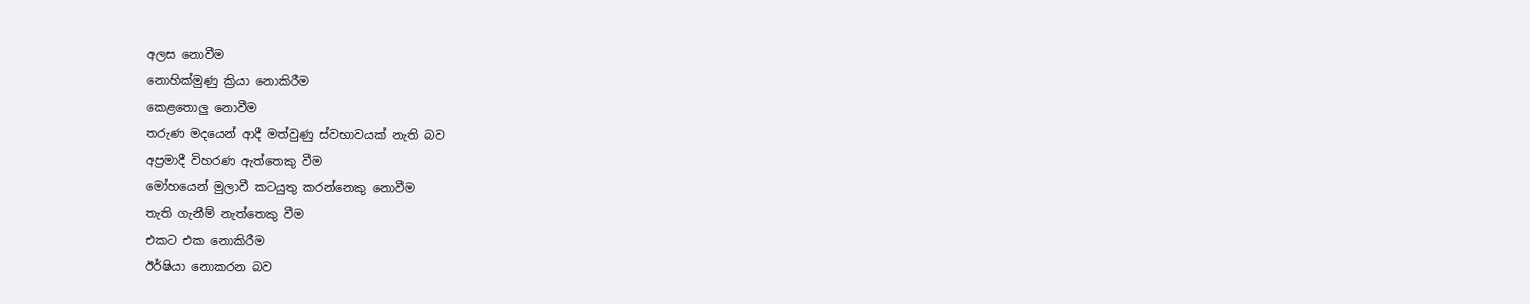අලස නොවීම
නොහික්මුණු ක්‍රියා නොකිරීම
කෙළතොලු නොවීම
තරුණ මදයෙන් ආදී මත්වුණු ස්වභාවයක් නැති බව
අප්‍රමාදී විහරණ ඇත්තෙකු වීම
මෝහයෙන් මුලාවී කටයුතු කරන්නෙකු නොවීම
තැති ගැනීම් නැත්තෙකු වීම
එකට එක නොකිරීම
ඊර්ෂියා නොකරන බව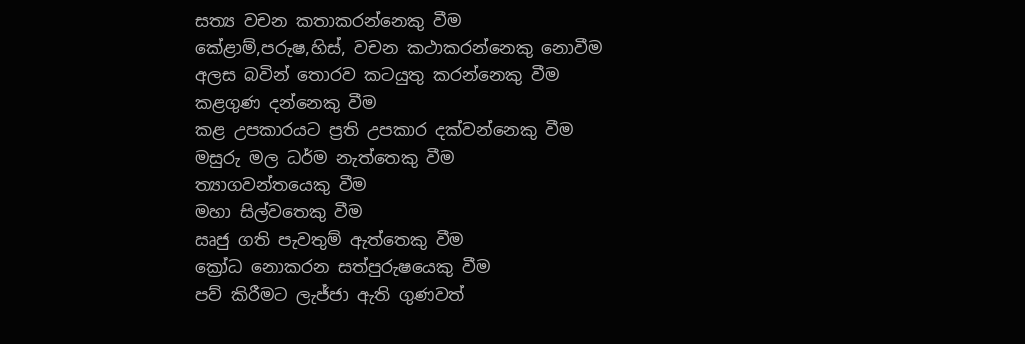සත්‍ය වචන කතාකරන්නෙකු වීම
කේළාම්,පරුෂ,හිස්, වචන කථාකරන්නෙකු නොවීම
අලස බවින් තොරව කටයුතු කරන්නෙකු වීම
කළගුණ දන්නෙකු වීම
කළ උපකාරයට ප්‍රති උපකාර දක්වන්නෙකු වීම
මසුරු මල ධර්ම නැත්තෙකු වීම
ත්‍යාගවන්තයෙකු වීම
මහා සිල්වතෙකු වීම
ඍජු ගති පැවතුම් ඇත්තෙකු වීම
ක්‍රෝධ නොකරන සත්පුරුෂයෙකු වීම
පව් කිරීමට ලැජ්ජා ඇති ගුණවත්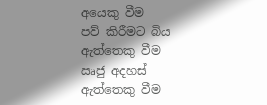අයෙකු වීම
පව් කිරීමට බිය ඇත්තෙකු වීම
ඍජු අදහස් ඇත්තෙකු වීම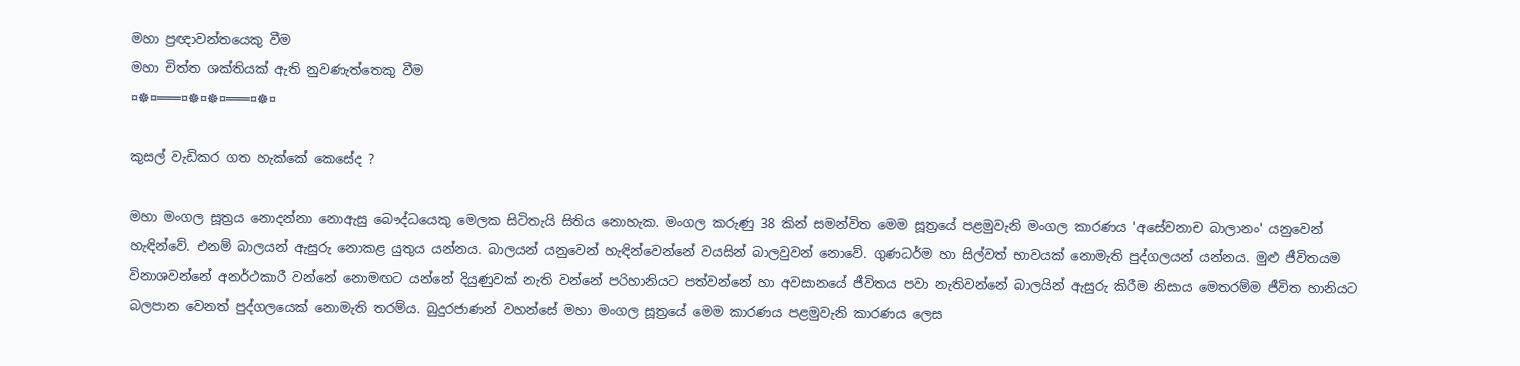මහා ප්‍රඥාවන්තයෙකු වීම
මහා චිත්ත ශක්තියක් ඇති නුවණැත්තෙකු වීම
¤☸¤═══¤☸¤☸¤═══¤☸¤

කුසල් වැඩිකර ගත හැක්‌කේ කෙසේද ?

මහා මංගල සූත්‍රය නොදන්නා නොඇසු බෞද්ධයෙකු මෙලක සිටිතැයි සිතිය නොහැක. මංගල කරුණු 38 කින් සමන්විත මෙම සූත්‍රයේ පළමුවැනි මංගල කාරණය 'අසේවනාච බාලානං' යනුවෙන් හැඳින්වේ. එනම් බාලයන් ඇසුරු නොකළ යුතුය යන්නය. බාලයන් යනුවෙන් හැඳින්වෙන්නේ වයසින් බාලවුවන් නොවේ. ගුණධර්ම හා සිල්වත් භාවයක්‌ නොමැති පුද්ගලයන් යන්නය. මුළු ජීවිතයම විනාශවන්නේ අනර්ථකාරී වන්නේ නොමඟට යන්නේ දියුණුවක්‌ නැති වන්නේ පරිහානියට පත්වන්නේ හා අවසානයේ ජීවිතය පවා නැතිවන්නේ බාලයින් ඇසුරු කිරීම නිසාය මෙතරම්ම ජීවිත හානියට බලපාන වෙනත් පුද්ගලයෙක්‌ නොමැති තරම්ය. බුදුරජාණන් වහන්සේ මහා මංගල සූත්‍රයේ මෙම කාරණය පළමුවැනි කාරණය ලෙස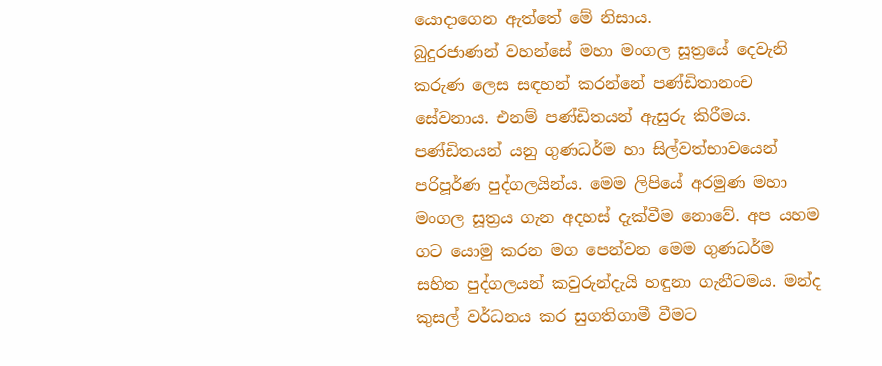යොදාගෙන ඇත්තේ මේ නිසාය.
බුදුරජාණන් වහන්සේ මහා මංගල සූත්‍රයේ දෙවැනි කරුණ ලෙස සඳහන් කරන්නේ පණ්‌ඩිතානංච සේවනාය. එනම් පණ්‌ඩිතයන් ඇසුරු කිරීමය. පණ්‌ඩිතයන් යනු ගුණධර්ම හා සිල්වත්භාවයෙන් පරිපූර්ණ පුද්ගලයින්ය. මෙම ලිපියේ අරමුණ මහා මංගල සූත්‍රය ගැන අදහස්‌ දැක්‌වීම නොවේ. අප යහම
ගට යොමු කරන මග පෙන්වන මෙම ගුණධර්ම සහිත පුද්ගලයන් කවුරුන්දැයි හඳුනා ගැනීටමය. මන්ද කුසල් වර්ධනය කර සුගතිගාමී වීමට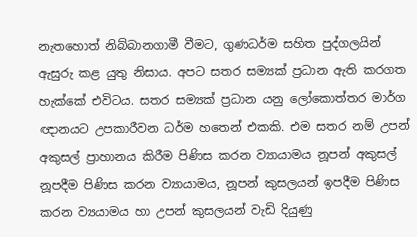නැතහොත් නිබ්බානගාමී වීමට, ගුණධර්ම සහිත පුද්ගලයින් ඇසුරු කළ යුතු නිසාය. අපට සතර සම්‍යක්‌ ප්‍රධාන ඇති කරගත හැක්‌කේ එවිටය. සතර සම්‍යක්‌ ප්‍රධාන යනු ලෝකොත්තර මාර්ග ඥානයට උපකාරීවන ධර්ම හතෙන් එකකි. එම සතර නම් උපන් අකුසල් ප්‍රාහානය කිරීම පිණිස කරන ව්‍යායාමය නූපන් අකුසල් නූපදීම පිණිස කරන ව්‍යායාමය, නූපන් කුසලයන් ඉපදීම පිණිස කරන ව්‍යයාමය හා උපන් කුසලයන් වැඩි දියුණු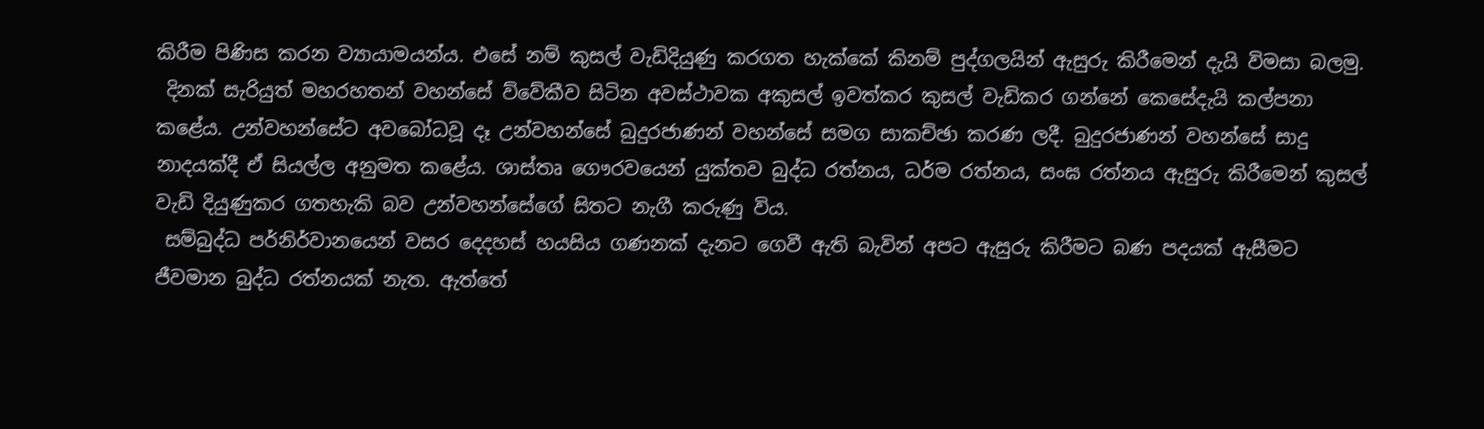කිරීම පිණිස කරන ව්‍යායාමයන්ය. එසේ නම් කුසල් වැඩිදියුණු කරගත හැක්‌කේ කිනම් පුද්ගලයින් ඇසුරු කිරීමෙන් දැයි විමසා බලමු.
 දිනක්‌ සැරියුත් මහරහතන් වහන්සේ ව්වේකීව සිටින අවස්‌ථාවක අකුසල් ඉවත්කර කුසල් වැඩිකර ගන්නේ කෙසේදැයි කල්පනා කළේය. උන්වහන්සේට අවබෝධවූ දෑ උන්වහන්සේ බුදුරජාණන් වහන්සේ සමග සාකච්ඡා කරණ ලදී. බුදුරජාණන් වහන්සේ සාදු නාදයක්‌දී ඒ සියල්ල අනුමත කළේය. ශාස්‌තෘ ගෞරවයෙන් යුක්‌තව බුද්ධ රත්නය, ධර්ම රත්නය, සංඝ රත්නය ඇසුරු කිරීමෙන් කුසල් වැඩි දියුණුකර ගතහැකි බව උන්වහන්සේගේ සිතට නැගී කරුණු විය.
 සම්බුද්ධ පර්නිර්වානයෙන් වසර දෙදහස්‌ හයසිය ගණනක්‌ දැනට ගෙවී ඇති බැවින් අපට ඇසුරු කිරීමට බණ පදයක්‌ ඇසීමට ජීවමාන බුද්ධ රත්නයක්‌ නැත. ඇත්තේ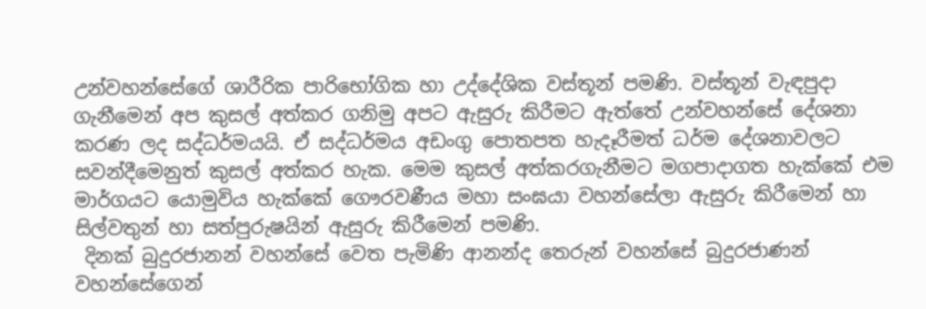උන්වහන්සේගේ ශාරීරික පාරිභෝගික හා උද්දේශික වස්‌තූන් පමණි. වස්‌තූන් වැඳපුදා ගැනීමෙන් අප කුසල් අත්කර ගනිමු අපට ඇසුරු කිරීමට ඇත්තේ උන්වහන්සේ දේශනා කරණ ලද සද්ධර්මයයි. ඒ සද්ධර්මය අඩංගු පොතපත හැදෑරීමත් ධර්ම දේශනාවලට සවන්දීමෙනුත් කුසල් අත්කර හැක. මෙම කුසල් අත්කරගැනීමට මගපාදාගත හැක්‌කේ එම මාර්ගයට යොමුවිය හැක්‌කේ ගෞරවණීය මහා සංඝයා වහන්සේලා ඇසුරු කිරීමෙන් හා සිල්වතුන් හා සත්පුරුෂයින් ඇසුරු කිරීමෙන් පමණි.
 දිනක්‌ බුදුරජානන් වහන්සේ වෙත පැමිණි ආනන්ද තෙරුන් වහන්සේ බුදුරජාණන් වහන්සේගෙන්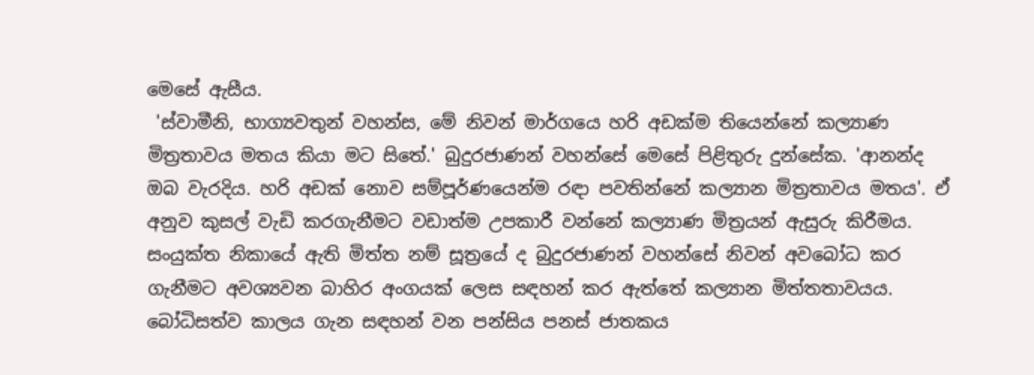මෙසේ ඇසීය.
 'ස්‌වාමීනි, භාග්‍යවතුන් වහන්ස, මේ නිවන් මාර්ගයෙ හරි අඩක්‌ම තියෙන්නේ කල්‍යාණ මිත්‍රතාවය මතය කියා මට සිතේ.' බුදුරජාණන් වහන්සේ මෙසේ පිළිතුරු දුන්සේක. 'ආනන්ද ඔබ වැරදිය. හරි අඩක්‌ නොව සම්පූර්ණයෙන්ම රඳා පවතින්නේ කල්‍යාන මිත්‍රතාවය මතය'. ඒ අනුව කුසල් වැඩි කරගැනීමට වඩාත්ම උපකාරී වන්නේ කල්‍යාණ මිත්‍රයන් ඇසුරු කිරීමය. සංයුක්‌ත නිකායේ ඇති මිත්ත නම් සූත්‍රයේ ද බුදුරජාණන් වහන්සේ නිවන් අවබෝධ කර ගැනීමට අවශ්‍යවන බාහිර අංගයක්‌ ලෙස සඳහන් කර ඇත්තේ කල්‍යාන මිත්තතාවයය. බෝධිසත්ව කාලය ගැන සඳහන් වන පන්සිය පනස්‌ ජාතකය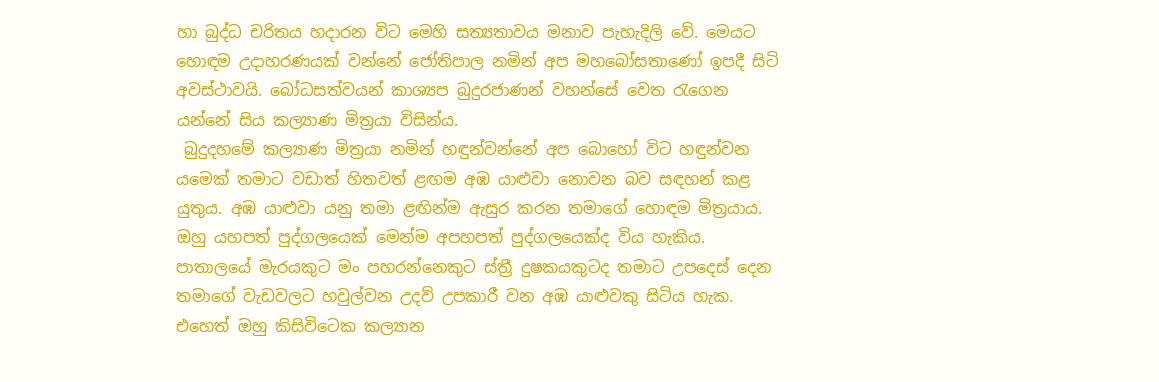හා බුද්ධ චරිතය හදාරන විට මෙහි සත්‍යතාවය මනාව පැහැදිලි වේ. මෙයට හොඳම උදාහරණයක්‌ වන්නේ ජෝතිපාල නමින් අප මහබෝසතාණෝ ඉපදී සිටි අවස්‌ථාවයි. බෝධසත්වයන් කාශ්‍යප බුදුරජාණන් වහන්සේ වෙත රැගෙන යන්නේ සිය කල්‍යාණ මිත්‍රයා විසින්ය.
 බුදුදහමේ කල්‍යාණ මිත්‍රයා නමින් හඳුන්වන්නේ අප බොහෝ විට හඳුන්වන යමෙක්‌ තමාට වඩාත් හිතවත් ළඟම අඹ යාළුවා නොවන බව සඳහන් කළ යුතුය. අඹ යාළුවා යනු තමා ළඟින්ම ඇසුර කරන තමාගේ හොඳම මිත්‍රයාය. ඔහු යහපත් පුද්ගලයෙක්‌ මෙන්ම අපහපත් පුද්ගලයෙක්‌ද විය හැකිය. පාතාලයේ මැරයකුට මං පහරන්නෙකුට ස්‌ත්‍රී දුෂකයකුටද තමාට උපදෙස්‌ දෙන තමාගේ වැඩවලට හවුල්වන උදව් උපකාරී වන අඹ යාළුවකු සිටිය හැක. එහෙත් ඔහු කිසිවිටෙක කල්‍යාන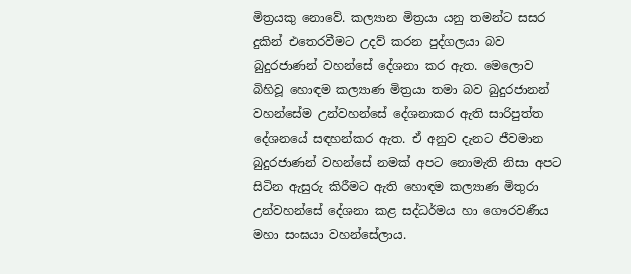මිත්‍රයකු නොවේ. කල්‍යාන මිත්‍රයා යනු තමන්ට සසර දුකින් එතෙරවීමට උදව් කරන පුද්ගලයා බව බුදුරජාණන් වහන්සේ දේශනා කර ඇත. මෙලොව බිහිවූ හොඳම කල්‍යාණ මිත්‍රයා තමා බව බුදුරජානන් වහන්සේම උන්වහන්සේ දේශනාකර ඇති සාරිපුත්ත දේශනයේ සඳහන්කර ඇත. ඒ අනුව දැනට ජීවමාන බුදුරජාණන් වහන්සේ නමක්‌ අපට නොමැති නිසා අපට සිටින ඇසුරු කිරීමට ඇති හොඳම කල්‍යාණ මිතුරා උන්වහන්සේ දේශනා කළ සද්ධර්මය හා ගෞරවණීය මහා සංඝයා වහන්සේලාය.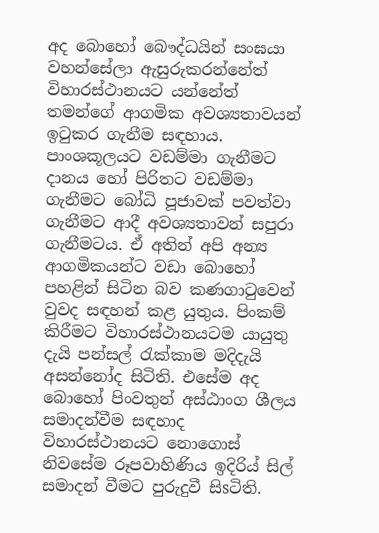අද බොහෝ බෞද්ධයින් සංඝයා වහන්සේලා ඇසුරුකරන්නේත් විහාරස්‌ථානයට යන්නේත් තමන්ගේ ආගමික අවශ්‍යතාවයන් ඉටුකර ගැනීම සඳහාය. පාංශකූලයට වඩම්මා ගැනීමට දානය හෝ පිරිතට වඩම්මා ගැනීමට බෝධි පූජාවක්‌ පවත්වා ගැනීමට ආදී අවශ්‍යතාවන් සපුරා ගැනීමටය. ඒ අතින් අපි අන්‍ය ආගමිකයන්ට වඩා බොහෝ පහළින් සිටින බව කණගාටුවෙන් වුවද සඳහන් කළ යුතුය. පිංකම් කිරීමට විහාරස්‌ථානයටම යායුතු දැයි පන්සල් රැක්‌කාම මදිදැයි අසන්නෝද සිටිති. එසේම අද බොහෝ පිංවතුන් අස්‌ඨාංග ශීලය සමාදන්වීම සඳහාද විහාරස්‌ථානයට නොගොස්‌ නිවසේම රූපවාහිණිය ඉදිරිය් සිල් සමාදන් වීමට පුරුදුවී සිsටිති.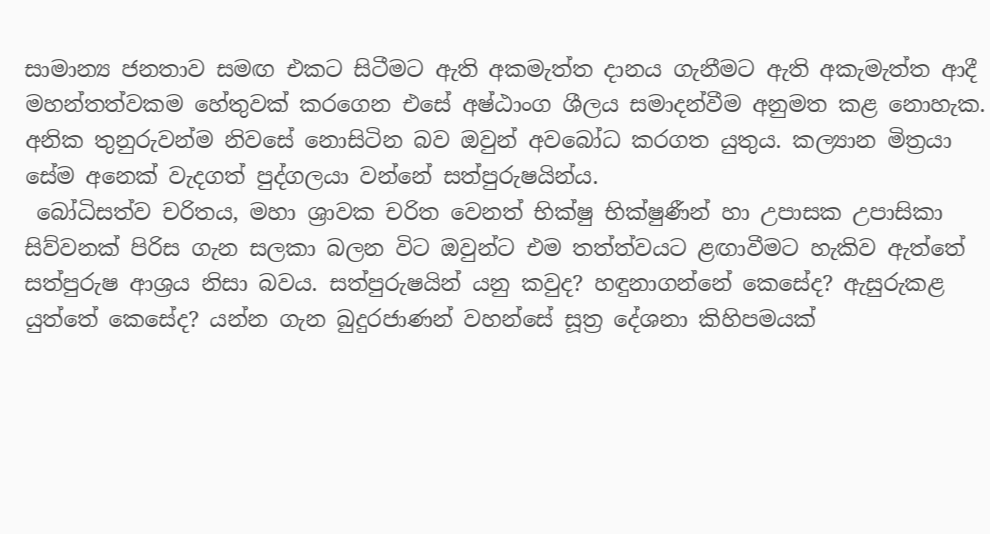සාමාන්‍ය ජනතාව සමඟ එකට සිටීමට ඇති අකමැත්ත දානය ගැනීමට ඇති අකැමැත්ත ආදී මහන්තත්වකම හේතුවක්‌ කරගෙන එසේ අෂ්ඨාංග ශීලය සමාදන්වීම අනුමත කළ නොහැක. අනික තුනුරුවන්ම නිවසේ නොසිටින බව ඔවුන් අවබෝධ කරගත යුතුය. කල්‍යාන මිත්‍රයා සේම අනෙක්‌ වැදගත් පුද්ගලයා වන්නේ සත්පුරුෂයින්ය.
 බෝධිසත්ව චරිතය, මහා ශ්‍රාවක චරිත වෙනත් භික්‌ෂු භික්‌ෂුණීන් හා උපාසක උපාසිකා සිව්වනක්‌ පිරිස ගැන සලකා බලන විට ඔවුන්ට එම තත්ත්වයට ළඟාවීමට හැකිව ඇත්තේ සත්පුරුෂ ආශ්‍රය නිසා බවය. සත්පුරුෂයින් යනු කවුද? හඳුනාගන්නේ කෙසේද? ඇසුරුකළ යුත්තේ කෙසේද? යන්න ගැන බුදුරජාණන් වහන්සේ සූත්‍ර දේශනා කිහිපමයක්‌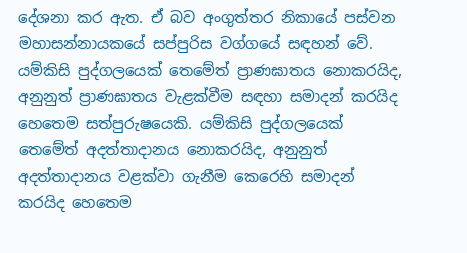දේශනා කර ඇත. ඒ බව අංගුත්තර නිකායේ පස්‌වන මහාසන්නායකයේ සප්පුරිස වග්ගයේ සඳහන් වේ. යම්කිසි පුද්ගලයෙක්‌ තෙමේත් ප්‍රාණඝාතය නොකරයිද, අනුනුත් ප්‍රාණඝාතය වැළක්‌වීම සඳහා සමාදන් කරයිද හෙතෙම සත්පුරුෂයෙකි. යම්කිසි පුද්ගලයෙක්‌ තෙමේත් අදත්තාදානය නොකරයිද, අනුනුත් අදත්තාදානය වළක්‌වා ගැනීම කෙරෙහි සමාදන් කරයිද හෙතෙම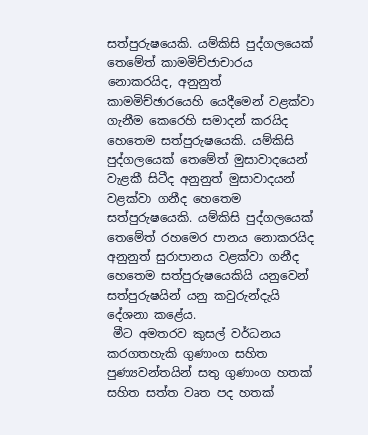සත්පුරුෂයෙකි. යම්කිසි පුද්ගලයෙක්‌ තෙමේත් කාමමිච්ජාචාරය නොකරයිද, අනුනුත් කාමමිච්ඡාරයෙහි යෙදීමෙන් වළක්‌වා ගැනීම කෙරෙහි සමාදන් කරයිද හෙතෙම සත්පුරුෂයෙකි. යම්කිසි පුද්ගලයෙක්‌ තෙමේත් මුසාවාදයෙන් වැළකී සිටීද අනුනුත් මුසාවාදයන් වළක්‌වා ගනීද හෙතෙම සත්පුරුෂයෙකි. යම්කිසි පුද්ගලයෙක්‌ තෙමේත් රහමෙර පානය නොකරයිද අනුනුත් සුරාපානය වළක්‌වා ගනීද හෙතෙම සත්පුරුෂයෙකියි යනුවෙන් සත්පුරුෂයින් යනු කවුරුන්දැයි දේශනා කළේය.
 මීට අමතරව කුසල් වර්ධනය කරගතහැකි ගුණාංග සහිත පුණ්‍යවන්තයින් සතු ගුණාංග හතක්‌ සහිත සත්ත වෘත පද හතක්‌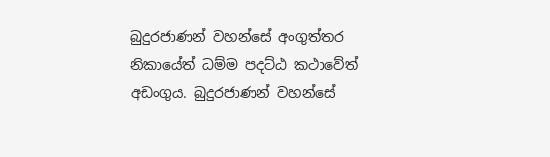බුදුරජාණන් වහන්සේ අංගුත්තර නිකායේත් ධම්ම පදට්‌ඨ කථාවේත් අඩංගුය. බුදුරජාණන් වහන්සේ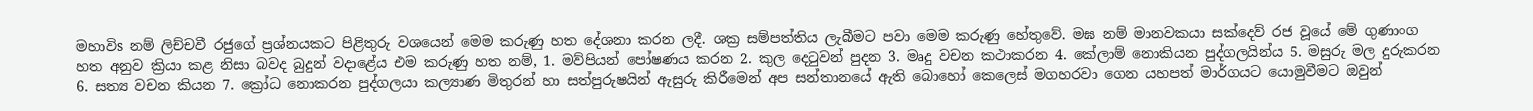මහාවිs නම් ලිච්චවී රජුගේ ප්‍රශ්නයකට පිළිතුරු වශයෙන් මෙම කරුණු හත දේශනා කරන ලදී. ශක්‍ර සම්පත්තිය ලැබීමට පවා මෙම කරුණු හේතුවේ. මඝ නම් මානවකයා සක්‌දෙව් රජ වූයේ මේ ගුණාංග හත අනුව ක්‍රියා කළ නිසා බවද බුදුන් වදාළේය එම කරුණු හත නම්, 1. මව්පියන් පෝෂණය කරන 2. කුල දෙටුවන් පුදන 3. මෘදු වචන කථාකරන 4. කේලාම් නොකියන පුද්ගලයින්ය 5. මසුරු මල දුරුකරන 6. සත්‍ය වචන කියන 7. ක්‍රෝධ නොකරන පුද්ගලයා කල්‍යාණ මිතුරන් හා සත්පුරුෂයින් ඇසුරු කිරීමෙන් අප සන්තානයේ ඇති බොහෝ කෙලෙස්‌ මගහරවා ගෙන යහපත් මාර්ගයට යොමුවීමට ඔවුන්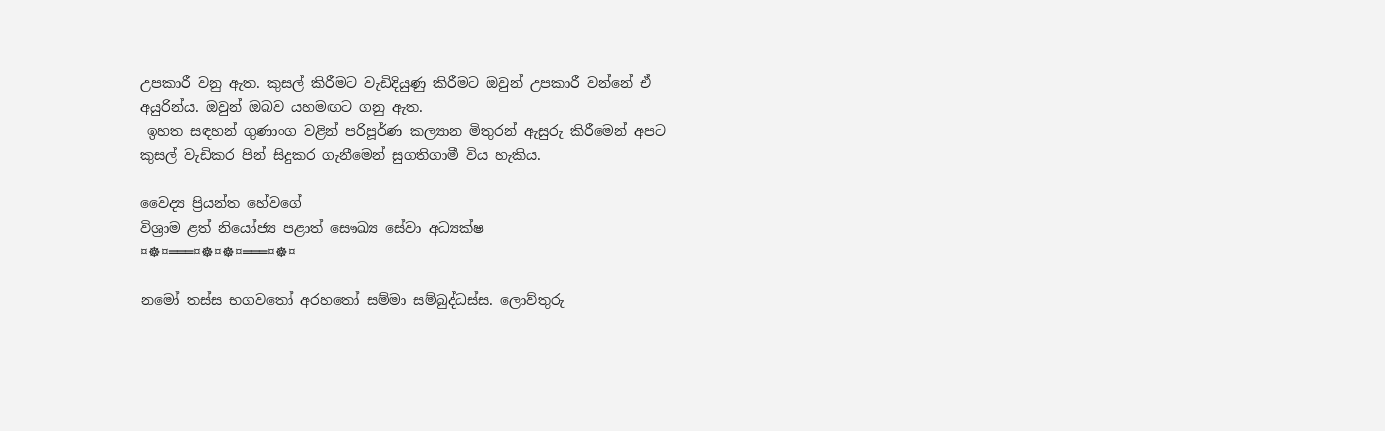උපකාරී වනු ඇත. කුසල් කිරීමට වැඩිදියුණු කිරීමට ඔවුන් උපකාරී වන්නේ ඒ අයුරින්ය. ඔවුන් ඔබව යහමඟට ගනු ඇත.
 ඉහත සඳහන් ගුණාංග වළින් පරිපූර්ණ කල්‍යාන මිතුරන් ඇසුරු කිරීමෙන් අපට කුසල් වැඩිකර පින් සිදුකර ගැනීමෙන් සුගතිගාමී විය හැකිය.

වෛද්‍ය ප්‍රියන්ත හේවගේ
විශ්‍රාම ළත් නියෝජ්‍ය පළාත් සෞඛ්‍ය සේවා අධ්‍යක්‌ෂ
¤☸¤═══¤☸¤☸¤═══¤☸¤

නමෝ තස්ස භගවතෝ අරහතෝ සම්මා සම්බුද්ධස්ස. ලොව්තුරු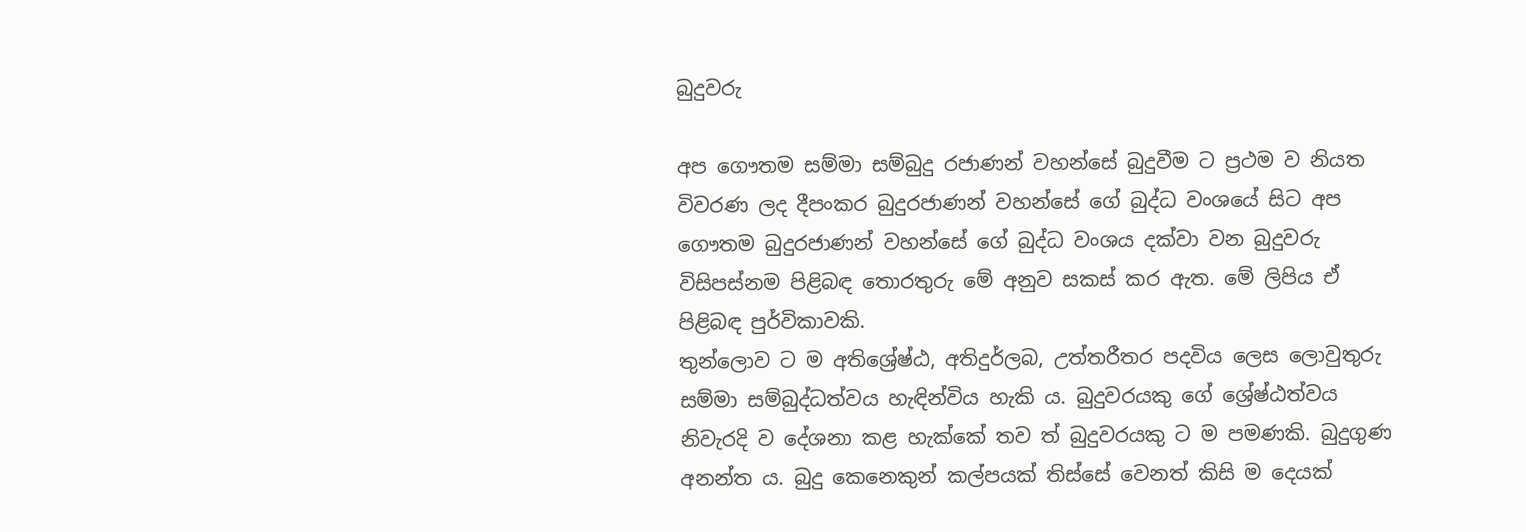බුදුවරු

අප ගෞතම සම්මා සම්බුදු රජාණන් වහන්සේ බුදුවීම ට ප්‍රථම ව නියත විවරණ ලද දීපංකර බුදුරජාණන් වහන්සේ ගේ බුද්ධ වංශයේ සිට අප ගෞතම බුදුරජාණන් වහන්සේ ගේ බුද්ධ වංශය දක්වා වන බුදුවරු විසිපස්නම පිළිබඳ තොරතුරු මේ අනුව සකස් කර ඇත. මේ ලිපිය ඒ පිළිබඳ පුර්විකාවකි.
තුන්ලොව ට ම අතිශ්‍රේෂ්ඨ, අතිදුර්ලබ, උත්තරීතර පදවිය ලෙස ලොවුතුරු සම්මා සම්බුද්ධත්වය හැඳින්විය හැකි ය. බුදුවරයකු ගේ ශ්‍රේෂ්ඨත්වය නිවැරදි ව දේශනා කළ හැක්කේ තව ත් බුදුවරයකු ට ම පමණකි. බුදුගුණ අනන්ත ය. බුදු කෙනෙකුන් කල්පයක් තිස්සේ වෙනත් කිසි ම දෙයක්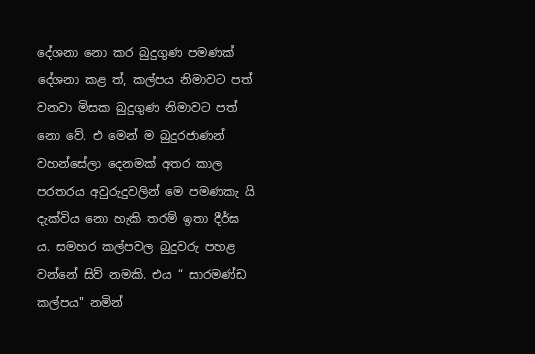දේශනා නො කර බුදුගුණ පමණක් දේශනා කළ ත්, කල්පය නිමාවට පත් වනවා මිසක බුදුගුණ නිමාවට පත් නො වේ. එ මෙන් ම බුදුරජාණන් වහන්සේලා දෙනමක් අතර කාල පරතරය අවුරුදුවලින් මෙ පමණකැ යි දැක්විය නො හැකි තරම් ඉතා දීර්ඝ ය. සමහර කල්පවල බුදුවරු පහළ වන්නේ සිව් නමකි. එය “ සාරමණ්ඩ කල්පය" නමින්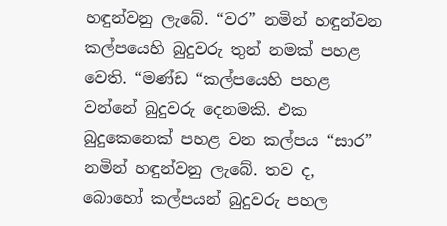හඳුන්වනු ලැබේ. “වර” නමින් හඳුන්වන කල්පයෙහි බුදුවරු තුන් නමක් පහළ වෙති. “මණ්ඩ “කල්පයෙහි පහළ වන්නේ බුදුවරු දෙනමකි. එක බුදුකෙනෙක් පහළ වන කල්පය “සාර” නමින් හඳුන්වනු ලැබේ. තව ද, බොහෝ කල්පයන් බුදුවරු පහල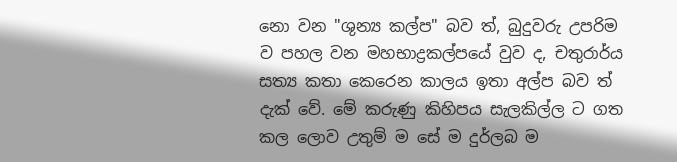නො වන "ශුන්‍ය කල්ප" බව ත්, බුදුවරු උපරිම ව පහල වන මහභාද්‍රකල්පයේ වුව ද, චතුරාර්ය සත්‍ය කතා කෙරෙන කාලය ඉතා අල්ප බව ත් දැක් වේ. මේ කරුණු කිහිපය සැලකිල්ල ට ගත කල ලොව උතුම් ම සේ ම දුර්ලබ ම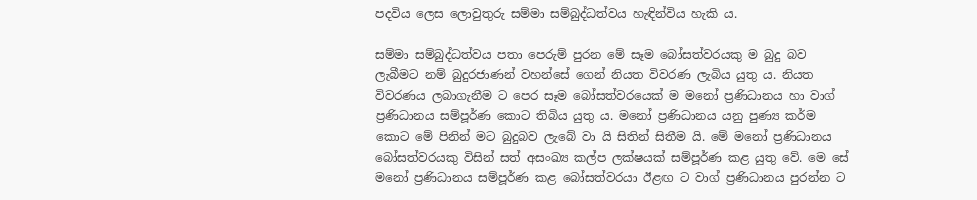පදවිය ලෙස ලොවුතුරු සම්මා සම්බුද්ධත්වය හැඳින්විය හැකි ය.

සම්මා සම්බුද්ධත්වය පතා පෙරුම් පුරන මේ සෑම බෝසත්වරයකු ම බුදු බව ලැබීමට නම් බුදුරජාණන් වහන්සේ ගෙන් නියත විවරණ ලැබිය යුතු ය. නියත විවරණය ලබාගැනීම ට පෙර සෑම බෝසත්වරයෙක් ම මනෝ ප්‍රණිධානය හා වාග් ප්‍රණිධානය සම්පූර්ණ කොට තිබිය යුතු ය. මනෝ ප්‍රණිධානය යනු පුණ්‍ය කර්ම කොට මේ පිනින් මට බුදුබව ලැබේ වා යි සිතින් සිතීම යි. මේ මනෝ ප්‍රණිධානය බෝසත්වරයකු විසින් සත් අසංඛ්‍ය කල්ප ලක්ෂයක් සම්පූර්ණ කළ යුතු වේ. මෙ සේ මනෝ ප්‍රණිධානය සම්පූර්ණ කළ බෝසත්වරයා ඊළඟ ට වාග් ප්‍රණිධානය පුරන්න ට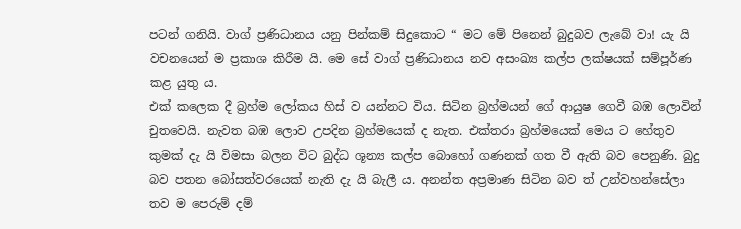පටන් ගනියි. වාග් ප්‍රණිධානය යනු පින්කම් සිදුකොට “ මට මේ පිනෙන් බුදුබව ලැබේ වා! යැ යි වචනයෙන් ම ප්‍රකාශ කිරීම යි. මෙ සේ වාග් ප්‍රණිධානය නව අසංඛ්‍ය කල්ප ලක්ෂයක් සම්පූර්ණ කළ යුතු ය.
එක් කලෙක දී බ්‍රහ්ම ලෝකය හිස් ව යන්නට විය. සිටින බ්‍රහ්මයන් ගේ ආයුෂ ගෙවී බඹ ලොවින් චුතවෙයි. නැවත බඹ ලොව උපදින බ්‍රහ්මයෙක් ද නැත. එක්තරා බ්‍රහ්මයෙක් මෙය ට හේතුව කුමක් දැ යි විමසා බලන විට බුද්ධ ශූන්‍ය කල්ප බොහෝ ගණනක් ගත වී ඇති බව පෙනුණි. බුදු බව පතන බෝසත්වරයෙක් නැති දැ යි බැලී ය. අනන්ත අප්‍රමාණ සිටින බව ත් උන්වහන්සේලා තව ම පෙරුම් දම්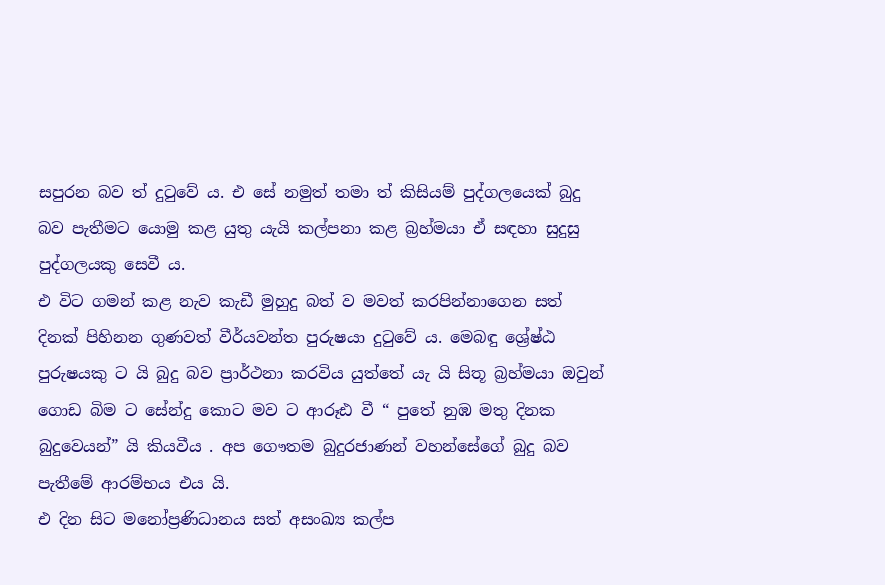සපුරන බව ත් දුටුවේ ය. එ සේ නමුත් තමා ත් කිසියම් පුද්ගලයෙක් බුදු බව පැතීමට යොමු කළ යුතු යැයි කල්පනා කළ බ්‍රහ්මයා ඒ සඳහා සුදුසු පුද්ගලයකු සෙවී ය.
එ විට ගමන් කළ නැව කැඩී මුහුදු බත් ව මවත් කරපින්නාගෙන සත් දිනක් පිහිනන ගුණවත් වීර්යවන්ත පුරුෂයා දුටුවේ ය. මෙබඳු ශ්‍රේෂ්ඨ පුරුෂයකු ට යි බුදු බව ප්‍රාර්ථනා කරවිය යුත්තේ යැ යි සිතූ බ්‍රහ්මයා ඔවුන් ගොඩ බිම ට සේන්දු කොට මව ට ආරූඪ වී “ පුතේ නුඹ මතු දිනක බුදුවෙයන්” යි කියවීය . අප ගෞතම බුදුරජාණන් වහන්සේගේ බුදු බව පැතීමේ ආරම්භය එය යි.
එ දින සිට මනෝප්‍රණිධානය සත් අසංඛ්‍ය කල්ප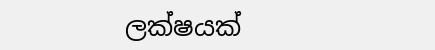ලක්ෂයක්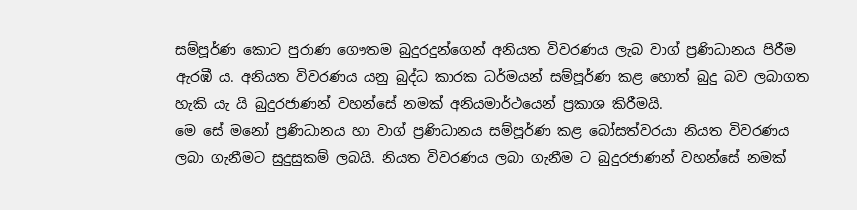සම්පූර්ණ කොට පුරාණ ගෞතම බුදුරදුන්ගෙන් අනියත විවරණය ලැබ වාග් ප්‍රණිධානය පිරීම ඇරඹී ය. අනියත විවරණය යනු බුද්ධ කාරක ධර්මයන් සම්පූර්ණ කළ හොත් බුදු බව ලබාගත හැකි යැ යි බුදුරජාණන් වහන්සේ නමක් අනියමාර්ථයෙන් ප්‍රකාශ කිරීමයි.
මෙ සේ මනෝ ප්‍රණිධානය හා වාග් ප්‍රණිධානය සම්පූර්ණ කළ බෝසත්වරයා නියත විවරණය ලබා ගැනීමට සුදුසුකම් ලබයි. නියත විවරණය ලබා ගැනීම ට බුදුරජාණන් වහන්සේ නමක්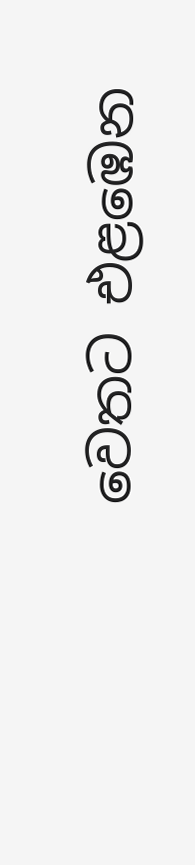වෙතට එළඹෙන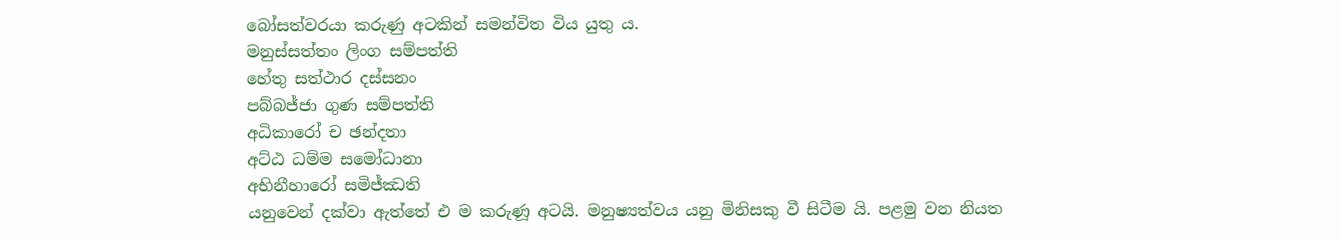බෝසත්වරයා කරුණු අටකින් සමන්විත විය යුතු ය.
මනුස්සත්තං ලිංග සම්පත්ති
හේතු සත්ථාර දස්සනං
පබ්බජ්ජා ගුණ සම්පත්ති
අධිකාරෝ ච ඡන්දතා
අට්ඨ ධම්ම සමෝධානා
අභිනීහාරෝ සමිජ්ඣති
යනුවෙන් දක්වා ඇත්තේ එ ම කරුණූ අටයි. මනුෂ්‍යත්වය යනු මිනිසකු වී සිටීම යි. පළමු වන නියත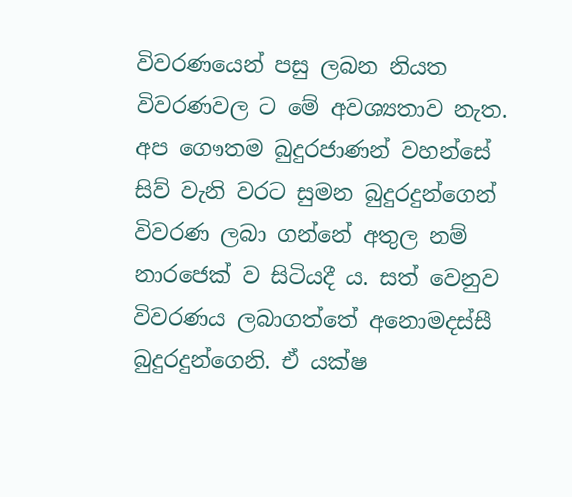විවරණයෙන් පසු ලබන නියත විවරණවල ට මේ අවශ්‍යතාව නැත. අප ගෞතම බුදුරජාණන් වහන්සේ සිව් වැනි වරට සුමන බුදුරදුන්ගෙන් විවරණ ලබා ගන්නේ අතුල නම් නාරජෙක් ව සිටියදී ය. සත් වෙනුව විවරණය ලබාගත්තේ අනොමදස්සී බුදුරදුන්ගෙනි. ඒ යක්ෂ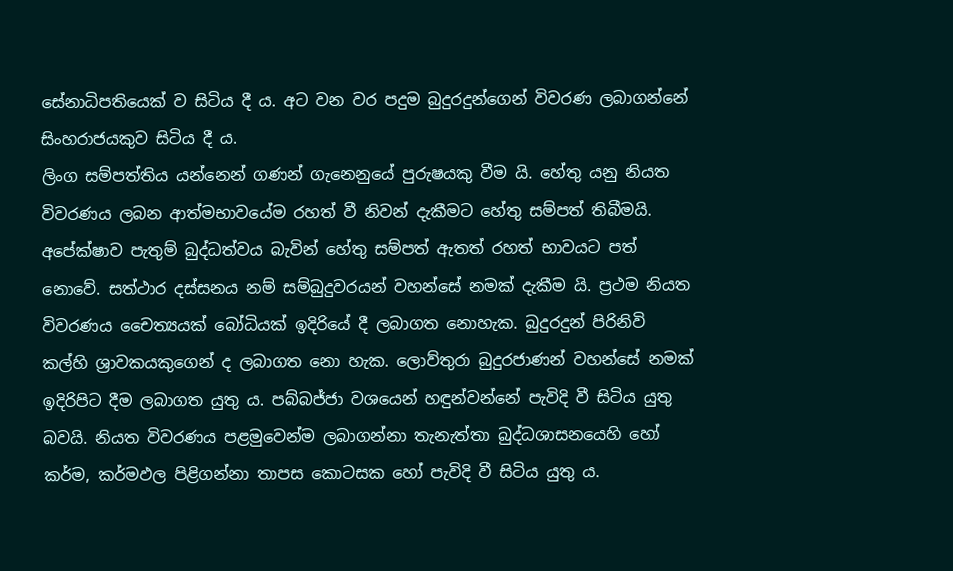සේනාධිපතියෙක් ව සිටිය දී ය. අට වන වර පදුම බුදුරදුන්ගෙන් විවරණ ලබාගන්නේ සිංහරාජයකුව සිටිය දී ය.
ලිංග සම්පත්තිය යන්නෙන් ගණන් ගැනෙනුයේ පුරුෂයකු වීම යි. හේතු යනු නියත විවරණය ලබන ආත්මභාවයේම රහත් වී නිවන් දැකීමට හේතු සම්පත් තිබීමයි. අපේක්ෂාව පැතුම් බුද්ධත්වය බැවින් හේතු සම්පත් ඇතත් රහත් භාවයට පත් නොවේ. සත්ථාර දස්සනය නම් සම්බුදුවරයන් වහන්සේ නමක් දැකීම යි. ප්‍රථම නියත විවරණය චෛත්‍යයක් බෝධියක් ඉදිරියේ දී ලබාගත නොහැක. බුදුරදුන් පිරිනිවි කල්හි ශ්‍රාවකයකුගෙන් ද ලබාගත නො හැක. ලොව්තුරා බුදුරජාණන් වහන්සේ නමක් ඉදිරිපිට දීම ලබාගත යුතු ය. පබ්බජ්ජා වශයෙන් හඳුන්වන්නේ පැවිදි වී සිටිය යුතු බවයි. නියත විවරණය පළමුවෙන්ම ලබාගන්නා තැනැත්තා බුද්ධශාසනයෙහි හෝ කර්ම, කර්මඵල පිළිගන්නා තාපස කොටසක හෝ පැවිදි වී සිටිය යුතු ය.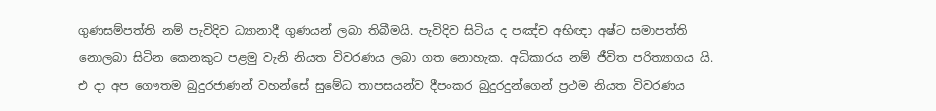ගුණසම්පත්ති නම් පැවිදිව ධ්‍යානාදී ගුණයන් ලබා තිබීමයි. පැවිදිව සිටිය ද පඤ්ච අභිඥා අෂ්ට සමාපත්ති නොලබා සිටින කෙනකුට පළමු වැනි නියත විවරණය ලබා ගත නොහැක. අධිකාරය නම් ජීවිත පරිත්‍යාගය යි. එ දා අප ගෞතම බුදුරජාණන් වහන්සේ සුමේධ තාපසයන්ව දීපංකර බුදුරදුන්ගෙන් ප්‍රථම නියත විවරණය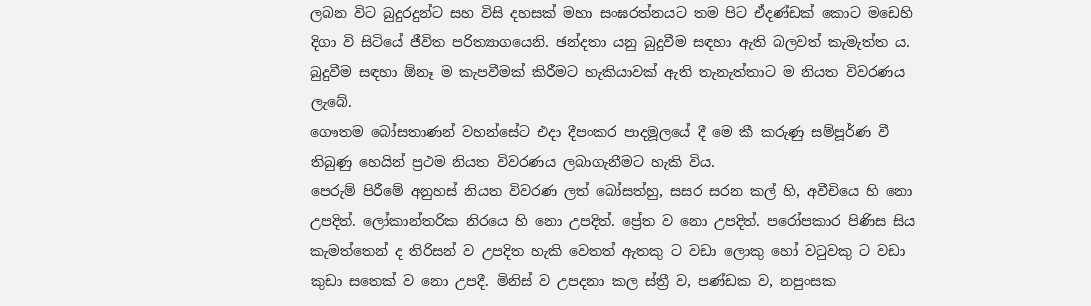ලබන විට බුදුරදුන්ට සහ විසි දහසක් මහා සංඝරත්නයට තම පිට ඒදණ්ඩක් කොට මඩෙහි දිගා වි සිටියේ ජීවිත පරිත්‍යාගයෙනි. ඡන්දතා යනු බුදුවීම සඳහා ඇති බලවත් කැමැත්ත ය. බුදුවීම සඳහා ඕනෑ ම කැපවීමක් කිරීමට හැකියාවක් ඇති තැනැත්තාට ම නියත විවරණය ලැබේ.
ගෞතම බෝසතාණන් වහන්සේට එදා දීපංකර පාදමූලයේ දී මෙ කී කරුණු සම්පූර්ණ වී තිබුණු හෙයින් ප්‍රථම නියත විවරණය ලබාගැනීමට හැකි විය.
පෙරුම් පිරීමේ අනුහස් නියත විවරණ ලත් බෝසත්හු, සසර සරන කල් හි, අවීචියෙ හි නො උපදිත්. ලෝකාන්තරික නිරයෙ හි නො උපදිත්. ප්‍රේත ව නො උපදිත්. පරෝපකාර පිණිස සිය කැමත්තෙන් ද තිරිසන් ව උපදිත හැකි වෙතත් ඇතකු ට වඩා ලොකු හෝ වටුවකු ට වඩා කුඩා සතෙක් ව නො උපදී. මිනිස් ව උපදනා කල ස්ත්‍රී ව, පණ්ඩක ව, නපුංසක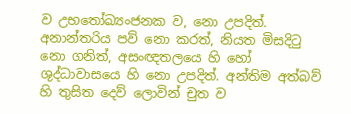ව උභතෝඛ්‍යංජනක ව, නො උපදිත්. අනාන්තරිය පව් නො කරත්, නියත මිසදිටු නො ගනිත්, අසංඥතලයෙ හි හෝ ශුද්ධාවාසයෙ හි නො උපදිත්. අන්තිම අත්බව් හි තුසිත දෙව් ලොවින් චුත ව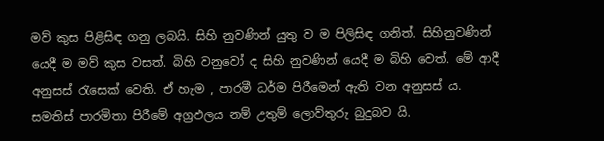මව් කුස පිළිසිඳ ගනු ලබයි. සිහි නුවණින් යුතු ව ම පිලිසිඳ ගනිත්. සිහිනුවණින් යෙදී ම මව් කුස වසත්. බිහි වනුවෝ ද සිහි නුවණින් යෙදී ම බිහි වෙත්. මේ ආදී අනුසස් රැසෙක් වෙති. ඒ හැම , පාරමී ධර්ම පිරීමෙන් ඇති වන අනුසස් ය. සමතිස් පාරමිතා පිරීමේ අග්‍රඵලය නම් උතුම් ලොව්තුරු බුදුබව යි.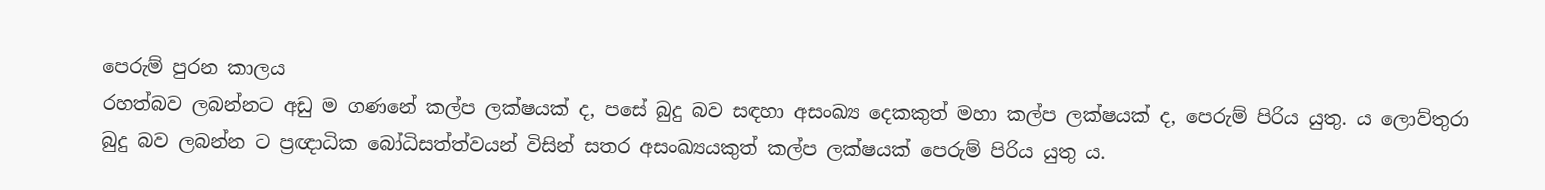පෙරුම් පුරන කාලය
රහත්බව ලබන්නට අඩු ම ගණනේ කල්ප ලක්ෂයක් ද, පසේ බුදු බව සඳහා අසංඛ්‍ය දෙකකුත් මහා කල්ප ලක්ෂයක් ද, පෙරුම් පිරිය යුතු. ය ලොව්තුරා බුදු බව ලබන්න ට ප්‍රඥාධික බෝධිසත්ත්වයන් විසින් සතර අසංඛ්‍යයකුත් කල්ප ලක්ෂයක් පෙරුම් පිරිය යුතු ය.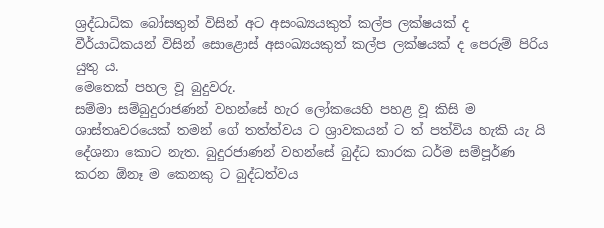ශ්‍රද්ධාධික බෝසතුන් විසින් අට අසංඛ්‍යයකුත් කල්ප ලක්ෂයක් ද වීර්යාධිකයන් විසින් සොළොස් අසංඛ්‍යයකුත් කල්ප ලක්ෂයක් ද පෙරුම් පිරිය යුතු ය.
මෙතෙක් පහල වූ බුදුවරු.
සම්මා සම්බුදුරාජණන් වහන්සේ හැර ලෝකයෙහි පහළ වූ කිසි ම ශාස්තෘවරයෙක් තමන් ගේ තත්ත්වය ට ශ්‍රාවකයන් ට ත් පත්විය හැකි යැ යි දේශනා කොට නැත. බුදුරජාණන් වහන්සේ බුද්ධ කාරක ධර්ම සම්පූර්ණ කරන ඕනෑ ම කෙනකු ට බුද්ධත්වය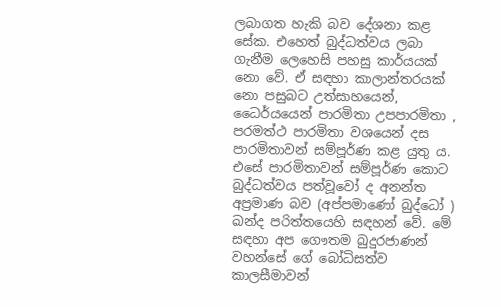ලබාගත හැකි බව දේශනා කළ සේක. එහෙත් බුද්ධත්වය ලබා ගැනීම ලෙහෙසි පහසු කාර්යයක් නො වේ. ඒ සඳහා කාලාන්තරයක් නො පසුබට උත්සාහයෙන්, ධෛර්යයෙන් පාරමිතා උපපාරමිතා , පරමත්ථ පාරමිතා වශයෙන් දස පාරමිතාවන් සම්පූර්ණ කළ යුතු ය. එසේ පාරමිතාවන් සම්පූර්ණ කොට බුද්ධත්වය පත්වූවෝ ද අනන්ත අප්‍රමාණ බව (අප්පමාණෝ බුද්ධෝ ) ඛන්ද පරිත්තයෙහි සඳහන් වේ. මේ සඳහා අප ගෞතම බුදුරජාණන් වහන්සේ ගේ බෝධිසත්ව කාලසීමාවන්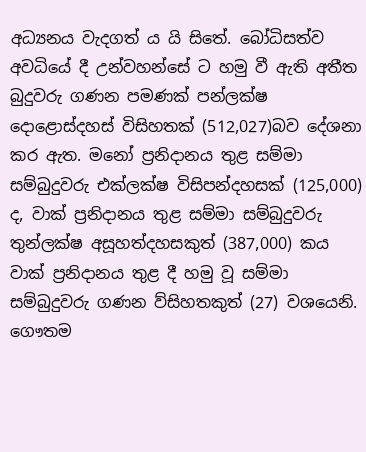අධ්‍යනය වැදගත් ය යි සිතේ. බෝධිසත්ව අවධියේ දී උන්වහන්සේ ට හමු වී ඇති අතීත බුදුවරු ගණන පමණක් පන්ලක්ෂ දොළොස්දහස් විසිහතක් (512,027)බව දේශනා කර ඇත. මනෝ ප්‍රනිදානය තුළ සම්මා සම්බුදුවරු එක්ලක්ෂ විසිපන්දහසක් (125,000) ද, වාක්‍ ප්‍රනිදානය තුළ සම්මා සම්බුදුවරු තුන්ලක්ෂ අසූහත්දහසකුත් (387,000) කය වාක්‍ ප්‍රනිදානය තුළ දී හමු වූ සම්මා සම්බුදුවරු ගණන ව්සිහතකුත් (27) වශයෙනි.
ගෞතම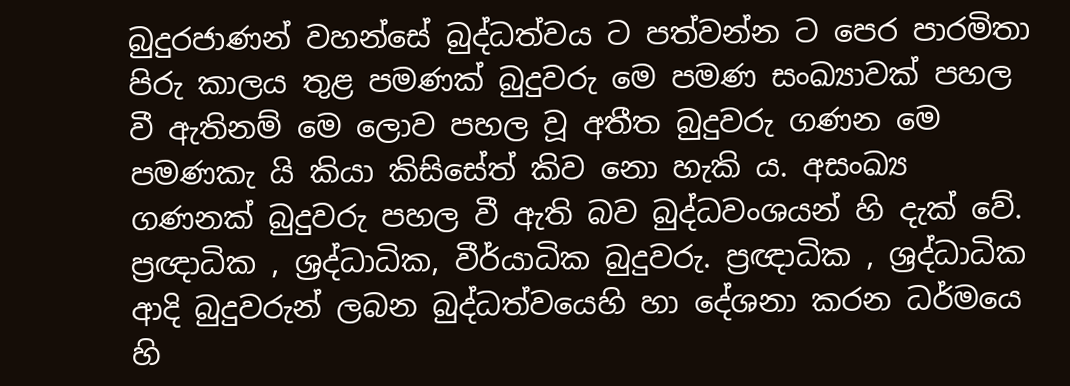බුදුරජාණන් වහන්සේ බුද්ධත්වය ට පත්වන්න ට පෙර පාරමිතා පිරු කාලය තුළ පමණක් බුදුවරු මෙ පමණ සංඛ්‍යාවක් පහල වී ඇතිනම් මෙ ලොව පහල වූ අතීත බුදුවරු ගණන මෙ පමණකැ යි කියා කිසිසේත් කිව නො හැකි ය. අසංඛ්‍ය ගණනක් බුදුවරු පහල වී ඇති බව බුද්ධවංශයන් හි දැක් වේ. ප්‍රඥාධික , ශ්‍රද්ධාධික, වීර්යාධික බුදුවරු. ප්‍රඥාධික , ශ්‍රද්ධාධික ආදි බුදුවරුන් ලබන බුද්ධත්වයෙහි හා දේශනා කරන ධර්මයෙ හි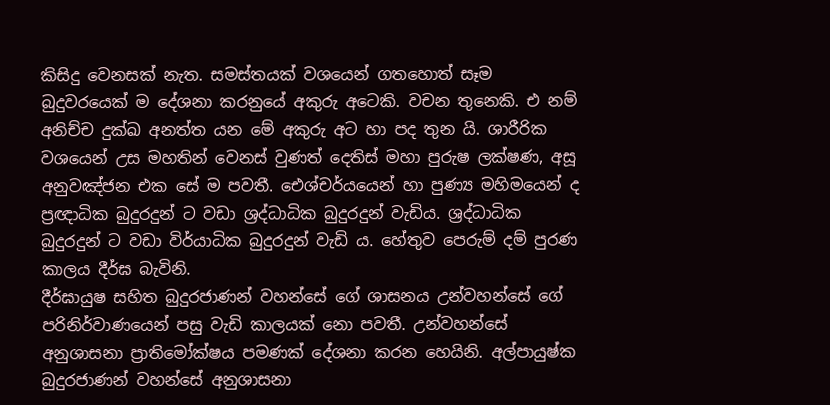කිසිදු වෙනසක් නැත. සමස්තයක් වශයෙන් ගතහොත් සෑම බුදුවරයෙක් ම දේශනා කරනුයේ අකුරු අටෙකි. වචන තුනෙකි. එ නම් අනිච්ච දුක්ඛ අනත්ත යන මේ අකුරු අට හා පද තුන යි. ශාරීරික වශයෙන් උස මහතින් වෙනස් වුණත් දෙතිස් මහා පුරුෂ ලක්ෂණ, අසූ අනුවඤ්ජන එක සේ ම පවතී. ඓශ්චර්යයෙන් හා පුණ්‍ය මහිමයෙන් ද ප්‍රඥාධික බුදුරදුන් ට වඩා ශ්‍රද්ධාධික බුදුරදුන් වැඩිය. ශ්‍රද්ධාධික බුදුරදුන් ට වඩා විර්යාධික බුදුරදුන් වැඩි ය. හේතුව පෙරුම් දම් පුරණ කාලය දීර්ඝ බැවිනි.
දීර්ඝායුෂ සහිත බුදුරජාණන් වහන්සේ ගේ ශාසනය උන්වහන්සේ ගේ පරිනිර්වාණයෙන් පසු වැඩි කාලයක් නො පවතී. උන්වහන්සේ අනුශාසනා ප්‍රාතිමෝක්ෂය පමණක් දේශනා කරන හෙයිනි. අල්පායුෂ්ක බුදුරජාණන් වහන්සේ අනුශාසනා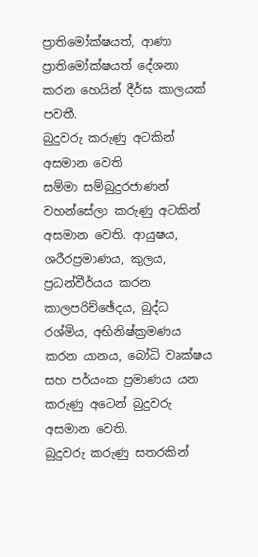ප්‍රාතිමෝක්ෂයත්, ආණා ප්‍රාතිමෝක්ෂයත් දේශනා කරන හෙයින් දීර්ඝ කාලයක් පවතී.
බුදුවරු කරුණු අටකින් අසමාන වෙති
සම්මා සම්බුදුරජාණන් වහන්සේලා කරුණු අටකින් අසමාන වෙති. ආයුෂය, ශරීරප්‍රමාණය, කුලය, ප්‍රධන්වීර්යය කරන කාලපරිච්ඡේදය, බුද්ධ රශ්මිය, අභිනිෂ්ක්‍රමණය කරන යානය, බෝධි වෘක්ෂය සහ පර්යංක ප්‍රමාණය යන කරුණු අටෙන් බුදුවරු අසමාන වෙති.
බුදුවරු කරුණු සතරකින්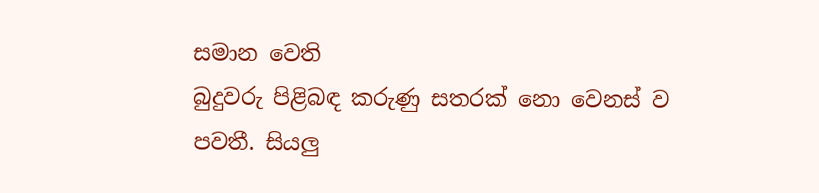සමාන වෙති
බුදුවරු පිළිබඳ කරුණු සතරක් නො වෙනස් ව පවතී. සියලු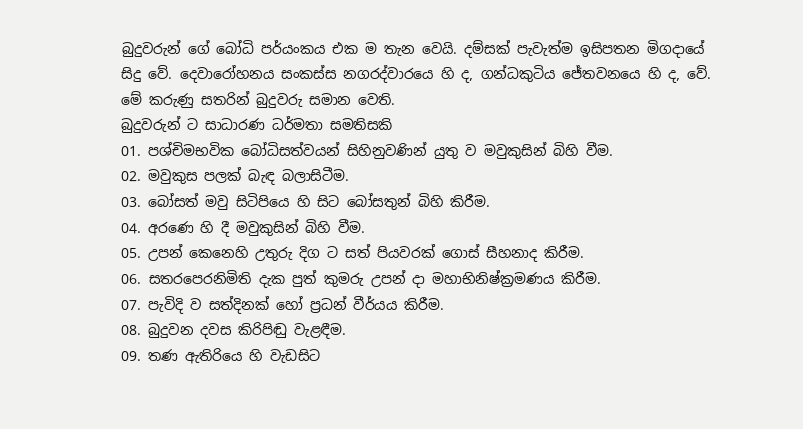බුදුවරුන් ගේ බෝධි පර්යංකය එක ම තැන වෙයි. දම්සක් පැවැත්ම ඉසිපතන මිගදායේ සිදු වේ. දෙවාරෝහනය සංකස්ස නගරද්වාරයෙ හි ද, ගන්ධකුටිය ජේතවනයෙ හි ද, වේ. මේ කරුණු සතරින් බුදුවරු සමාන වෙති.
බුදුවරුන් ට සාධාරණ ධර්මතා සමතිසකි
01. පශ්චිමභවික බෝධිසත්වයන් සිහිනුවණින් යුතු ව මවුකුසින් බිහි වීම.
02. මවුකුස පලක් බැඳ බලාසිටීම.
03. බෝසත් මවු සිටිපියෙ හි සිට බෝසතුන් බිහි කිරීම.
04. අරණෙ හි දී මවුකුසින් බිහි වීම.
05. උපන් කෙනෙහි උතුරු දිග ට සත් පියවරක් ගොස් සීහනාද කිරීම.
06. සතරපෙරනිමිති දැක පුත් කුමරු උපන් දා මහාභිනිෂ්ක්‍රමණය කිරීම.
07. පැවිදි ව සත්දිනක් හෝ ප්‍රධන් වීර්යය කිරීම.
08. බුදුවන දවස කිරිපිඬු වැළඳීම.
09. තණ ඇතිරියෙ හි වැඩසිට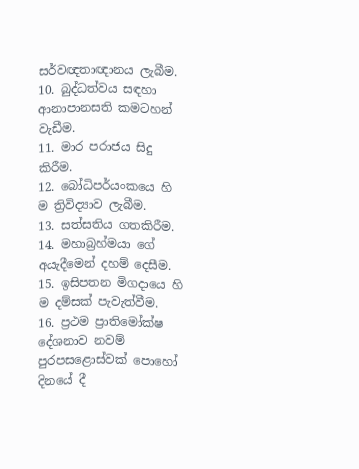සර්වඥතාඥානය ලැබීම.
10. බුද්ධත්වය සඳහා ආනාපානසති කමටහන් වැඩීම.
11. මාර පරාජය සිදු කිරීම.
12. බෝධිපර්යංකයෙ හි ම ත්‍රිවිද්‍යාව ලැබීම.
13. සත්සතිය ගතකිරීම.
14. මහාබ්‍රහ්මයා ගේ අයැදීමෙන් දහම් දෙසීම.
15. ඉසිපතන මිගදායෙ හි ම දම්සක් පැවැත්වීම.
16. ප්‍රථම ප්‍රාතිමෝක්ෂ දේශනාව නවම් පුරපසළොස්වක් පොහෝ දිනයේ දී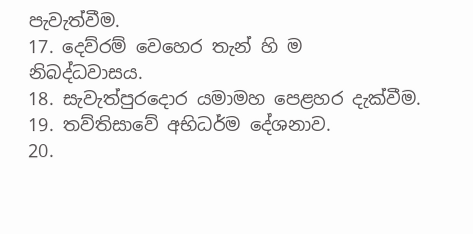පැවැත්වීම.
17. දෙව්රම් වෙහෙර තැන් හි ම නිබද්ධවාසය.
18. සැවැත්පුරදොර යමාමහ පෙළහර දැක්වීම.
19. තව්තිසාවේ අභිධර්ම දේශනාව.
20.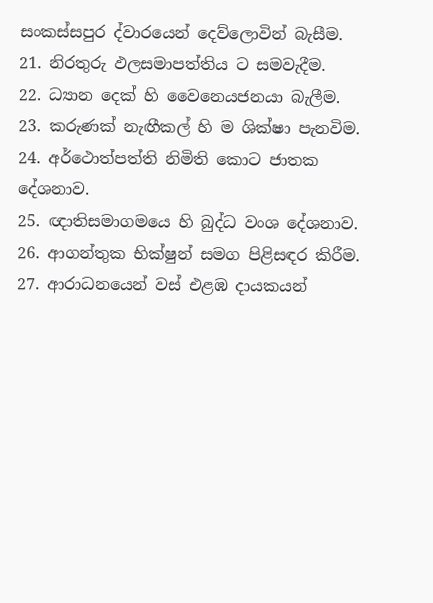සංකස්සපුර ද්වාරයෙන් දෙව්ලොවින් බැසීම.
21. නිරතුරු ඵලසමාපත්තිය ට සමවැදීම.
22. ධ්‍යාන දෙක් හි වෛනෙයජනයා බැලීම.
23. කරුණක් නැඟීකල් හි ම ශික්ෂා පැනවිම.
24. අර්ථොත්පත්ති නිමිති කොට ජාතක දේශනාව.
25. ඥාතිසමාගමයෙ හි බුද්ධ වංශ දේශනාව.
26. ආගන්තුක භික්ෂුන් සමග පිළිසඳර කිරීම.
27. ආරාධනයෙන් වස් එළඹ දායකයන්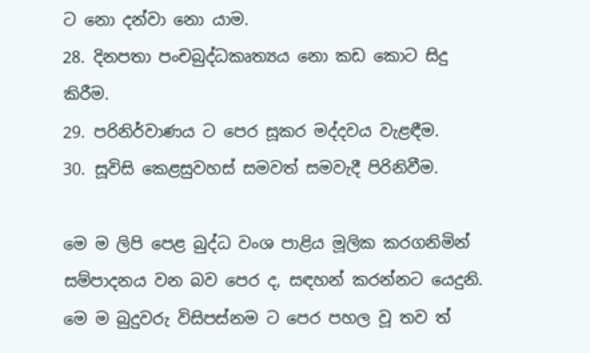ට නො දන්වා නො යාම.
28. දිනපතා පංචබුද්ධකෘත්‍යය නො කඩ කොට සිදු කිරීම.
29. පරිනිර්වාණය ට පෙර සූකර මද්දවය වැළඳීම.
30. සූවිසි කෙළසුවහස් සමවත් සමවැදී පිරිනිවීම.

මෙ ම ලිපි පෙළ බුද්ධ වංශ පාළිය මූලික කරගනිමින් සම්පාදනය වන බව පෙර ද, සඳහන් කරන්නට යෙදුනි. මෙ ම බුදුවරු විසිපස්නම ට පෙර පහල වූ තව ත්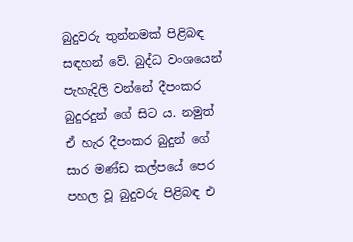බුදුවරු තුන්නමක් පිළිබඳ සඳහන් වේ. බුද්ධ වංශයෙන් පැහැදිලි වන්නේ දීපංකර බුදුරදුන් ගේ සිට ය. නමුත් ඒ හැර දීපංකර බුදුන් ගේ සාර මණ්ඩ කල්පයේ පෙර පහල වූ බුදුවරු පිළිබඳ එ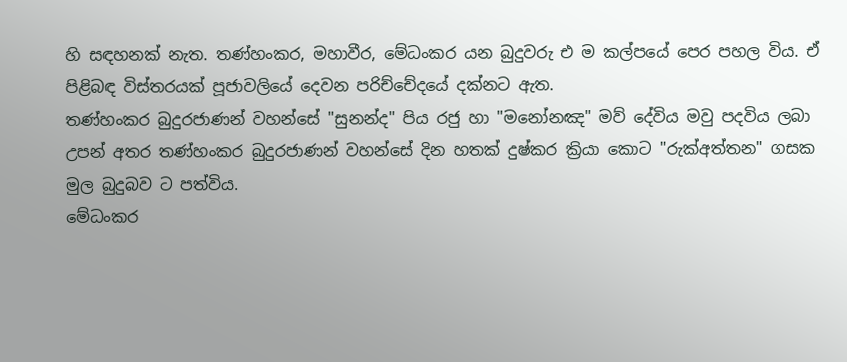හි සඳහනක් නැත. තණ්හංකර, මහාවීර, මේධංකර යන බුදුවරු එ ම කල්පයේ පෙර පහල විය. ඒ පිළිබඳ විස්තරයක් පූජාවලියේ දෙවන පරිච්චේදයේ දක්නට ඇත.
තණ්හංකර බුදුරජාණන් වහන්සේ "සුනන්ද" පිය රජු හා "මනෝනඤ" මව් දේවිය මවු පදවිය ලබා උපන් අතර තණ්හංකර බුදුරජාණන් වහන්සේ දින හතක් දුෂ්කර ක්‍රියා කොට "රුක්අත්තන" ගසක මුල බුදුබව ට පත්විය.
මේධංකර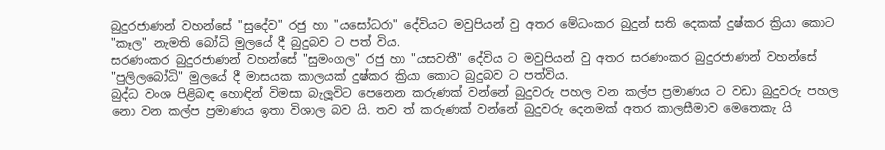බුදුරජාණන් වහන්සේ "සුදේව" රජු හා "යසෝධරා" දේවියට මවුපියන් වු අතර මේධංකර බුදුන් සති දෙකක් දුෂ්කර ක්‍රියා කොට "කෑල" නැමති බෝධි මුලයේ දී බුදුබව ට පත් විය.
සරණංකර බුදුරජාණන් වහන්සේ "සුමංගල" රජු හා "යසවතී" දේවිය ට මවුපියන් වු අතර සරණංකර බුදුරජාණන් වහන්සේ "පුලිලබෝධි" මුලයේ දී මාසයක කාලයක් දුෂ්කර ක්‍රියා කොට බුදුබව ට පත්විය.
බුද්ධ වංශ පිළිබඳ හොඳින් විමසා බැලූවිට පෙනෙන කරුණක් වන්නේ බුදුවරු පහල වන කල්ප ප්‍රමාණය ට වඩා බුදුවරු පහල නො වන කල්ප ප්‍රමාණය ඉතා විශාල බව යි. තව ත් කරුණක් වන්නේ බුදුවරු දෙනමක් අතර කාලසීමාව මෙතෙකැ යි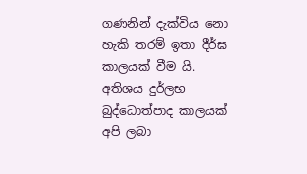ගණනින් දැක්විය නො හැකි තරම් ඉතා දීර්ඝ කාලයක් වීම යි. අතිශය දුර්ලභ බුද්ධොත්පාද කාලයක් අපි ලබා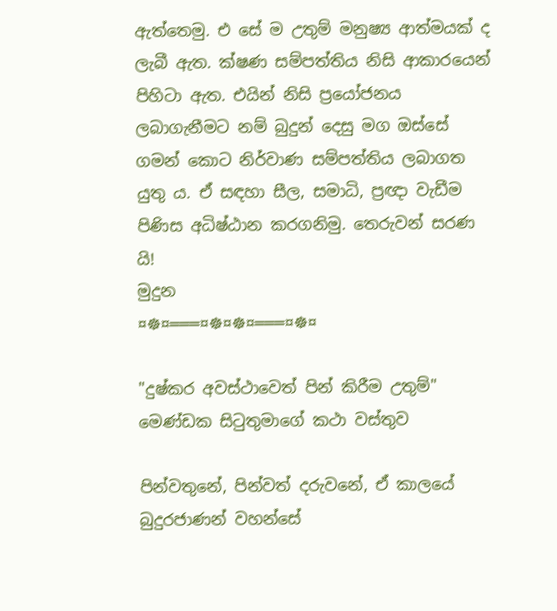ඇත්තෙමු. එ සේ ම උතුම් මනුෂ්‍ය ආත්මයක් ද ලැබී ඇත. ක්ෂණ සම්පත්තිය නිසි ආකාරයෙන් පිහිටා ඇත. එයින් නිසි ප්‍රයෝජනය ලබාගැනීමට නම් බුදුන් දෙසු මග ඔස්සේ ගමන් කොට නිර්වාණ සම්පත්තිය ලබාගත යුතු ය. ඒ සඳහා සීල, සමාධි, ප්‍රඥා වැඩීම පිණිස අධිෂ්ඨාන කරගනිමු. තෙරුවන් සරණ යි!
මුදුන
¤☸¤═══¤☸¤☸¤═══¤☸¤

"දුෂ්කර අවස්ථාවෙත් පින් කිරීම උතුම්" මෙණ්ඩක සිටුතුමාගේ කථා වස්තුව

පින්වතුනේ, පින්වත් දරුවනේ, ඒ කාලයේ බුදුරජාණන් වහන්සේ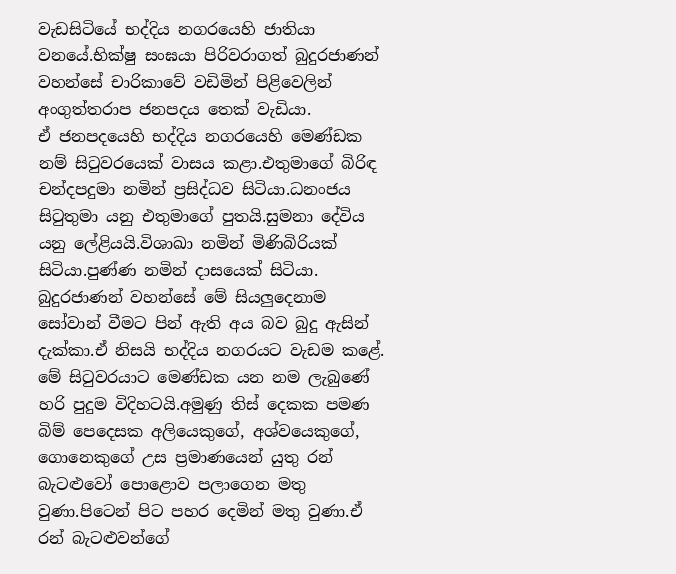වැඩසිටියේ භද්දිය නගරයෙහි ජාතියා වනයේ.භික්ෂු සංඝයා පිරිවරාගත් බුදුරජාණන් වහන්සේ චාරිකාවේ වඩිමින් පිළිවෙලින් අංගුත්තරාප ජනපදය තෙක් වැඩියා.
ඒ ජනපදයෙහි භද්දිය නගරයෙහි මෙණ්ඩක නම් සිටුවරයෙක් වාසය කළා.එතුමාගේ බිරිඳ චන්දපදුමා නමින් ප්‍රසිද්ධව සිටියා.ධනංජය සිටුතුමා යනු එතුමාගේ පුතයි.සුමනා දේවිය යනු ලේළියයි.විශාඛා නමින් මිණිබිරියක් සිටියා.පුණ්ණ නමින් දාසයෙක් සිටියා.
බුදුරජාණන් වහන්සේ මේ සියලුදෙනාම සෝවාන් වීමට පින් ඇති අය බව බුදු ඇසින් දැක්කා.ඒ නිසයි භද්දිය නගරයට වැඩම කළේ.
මේ සිටුවරයාට මෙණ්ඩක යන නම ලැබුණේ හරි පුදුම විදිහටයි.අමුණු තිස් දෙකක පමණ බිම් පෙදෙසක අලියෙකුගේ, අශ්වයෙකුගේ, ගොනෙකුගේ උස ප්‍රමාණයෙන් යුතු රන් බැටළුවෝ පොළොව පලාගෙන මතු වුණා.පිටෙන් පිට පහර දෙමින් මතු වුණා.ඒ රන් බැටළුවන්ගේ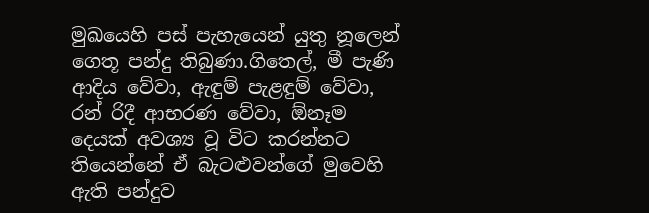මුඛයෙහි පස් පැහැයෙන් යුතු නූලෙන් ගෙතූ පන්දු තිබුණා.ගිතෙල්, මී පැණි ආදිය වේවා, ඇඳුම් පැළඳුම් වේවා, රන් රිදී ආභරණ වේවා, ඕනෑම දෙයක් අවශ්‍ය වූ විට කරන්නට තියෙන්නේ ඒ බැටළුවන්ගේ මුවෙහි ඇති පන්දුව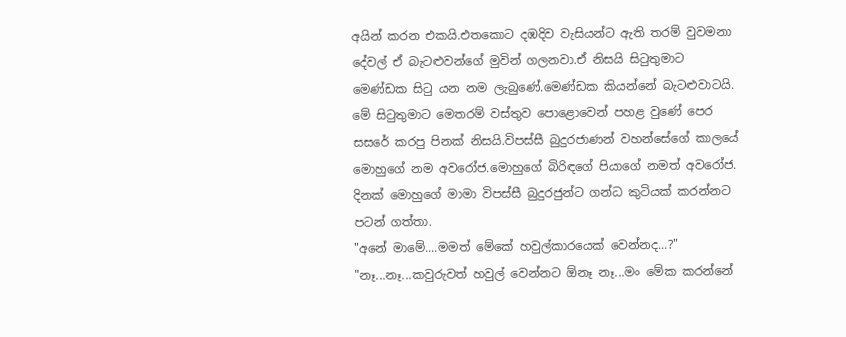අයින් කරන එකයි.එතකොට දඹදිව වැසියන්ට ඇති තරම් වුවමනා දේවල් ඒ බැටළුවන්ගේ මුවින් ගලනවා.ඒ නිසයි සිටුතුමාට මෙණ්ඩක සිටු යන නම ලැබුණේ.මෙණ්ඩක කියන්නේ බැටළුවාටයි.
මේ සිටුතුමාට මෙතරම් වස්තුව පොළොවෙන් පහළ වුණේ පෙර සසරේ කරපු පිනක් නිසයි.විපස්සී බුදුරජාණන් වහන්සේගේ කාලයේ මොහුගේ නම අවරෝජ.මොහුගේ බිරිඳගේ පියාගේ නමත් අවරෝජ.
දිනක් මොහුගේ මාමා විපස්සී බුදුරජුන්ට ගන්ධ කුටියක් කරන්නට පටන් ගත්තා.
"අනේ මාමේ....මමත් මේකේ හවුල්කාරයෙක් වෙන්නද...?"
"නෑ...නෑ...කවුරුවත් හවුල් වෙන්නට ඕනෑ නෑ...මං මේක කරන්නේ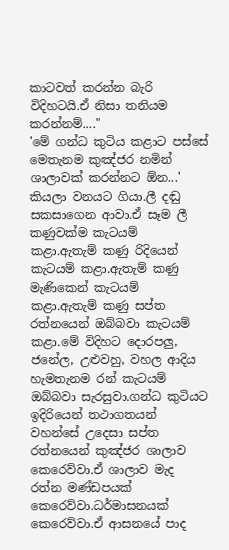කාටවත් කරන්න බැරි විදිහටයි.ඒ නිසා තනියම කරන්නම්...."
'මේ ගන්ධ කුටිය කළාට පස්සේ මෙතැනම කුඤ්ජර නමින් ශාලාවක් කරන්නට ඕන...' කියලා වනයට ගියා.ලී දඬු සකසාගෙන ආවා.ඒ සෑම ලී කණුවක්ම කැටයම් කළා.ඇතැම් කණු රිදියෙන් කැටයම් කළා.ඇතැම් කණු මැණිකෙන් කැටයම් කළා.ඇතැම් කණු සප්ත රත්නයෙන් ඔබ්බවා කැටයම් කළා.මේ විදිහට දොරපලු, ජනේල, උළුවහු, වහල ආදිය හැමතැනම රන් කැටයම් ඔබ්බවා සැරසුවා.ගන්ධ කුටියට ඉදිරියෙන් තථාගතයන් වහන්සේ උදෙසා සප්ත රත්නයෙන් කුඤ්ජර ශාලාව කෙරෙව්වා.ඒ ශාලාව මැද රත්න මණ්ඩපයක් කෙරෙව්වා.ධර්මාසනයක් කෙරෙව්වා.ඒ ආසනයේ පාද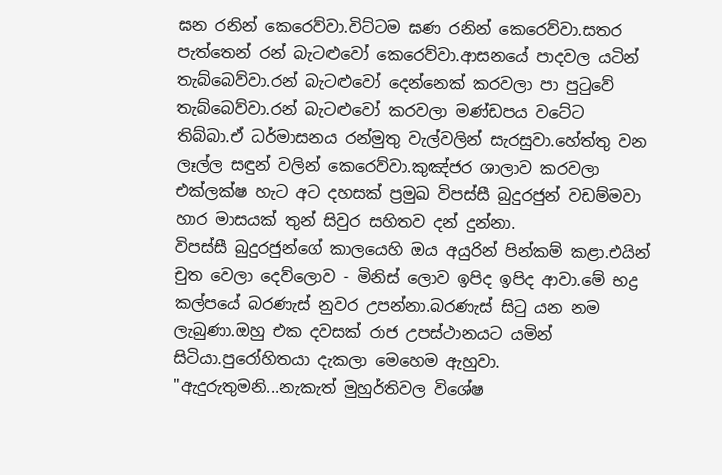ඝන රනින් කෙරෙව්වා.විට්ටම ඝණ රනින් කෙරෙව්වා.සතර පැත්තෙන් රන් බැටළුවෝ කෙරෙව්වා.ආසනයේ පාදවල යටින් තැබ්බෙව්වා.රන් බැටළුවෝ දෙන්නෙක් කරවලා පා පුටුවේ තැබ්බෙව්වා.රන් බැටළුවෝ කරවලා මණ්ඩපය වටේට තිබ්බා.ඒ ධර්මාසනය රන්මුතු වැල්වලින් සැරසුවා.හේත්තු වන ලෑල්ල සඳුන් වලින් කෙරෙව්වා.කුඤ්ජර ශාලාව කරවලා එක්ලක්ෂ හැට අට දහසක් ප්‍රමුඛ විපස්සී බුදුරජුන් වඩම්මවා හාර මාසයක් තුන් සිවුර සහිතව දන් දුන්නා.
විපස්සී බුදුරජුන්ගේ කාලයෙහි ඔය අයුරින් පින්කම් කළා.එයින් චුත වෙලා දෙව්ලොව - මිනිස් ලොව ඉපිද ඉපිද ආවා.මේ භද්‍ර කල්පයේ බරණැස් නුවර උපන්නා.බරණැස් සිටු යන නම ලැබුණා.ඔහු එක දවසක් රාජ උපස්ථානයට යමින් සිටියා.පුරෝහිතයා දැකලා මෙහෙම ඇහුවා.
"ඇදුරුතුමනි...නැකැත් මුහුර්තිවල විශේෂ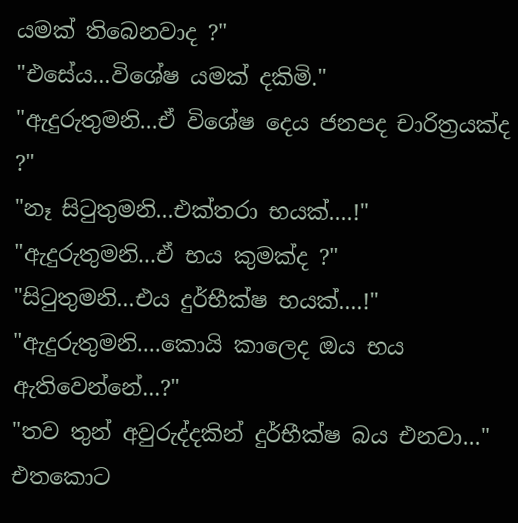යමක් තිබෙනවාද ?"
"එසේය...විශේෂ යමක් දකිමි."
"ඇදුරුතුමනි...ඒ විශේෂ දෙය ජනපද චාරිත්‍රයක්ද ?"
"නෑ සිටුතුමනි...එක්තරා භයක්....!"
"ඇදුරුතුමනි...ඒ භය කුමක්ද ?"
"සිටුතුමනි...එය දුර්භීක්ෂ භයක්....!"
"ඇදුරුතුමනි....කොයි කාලෙද ඔය භය ඇතිවෙන්නේ...?"
"තව තුන් අවුරුද්දකින් දුර්භීක්ෂ බය එනවා..."
එතකොට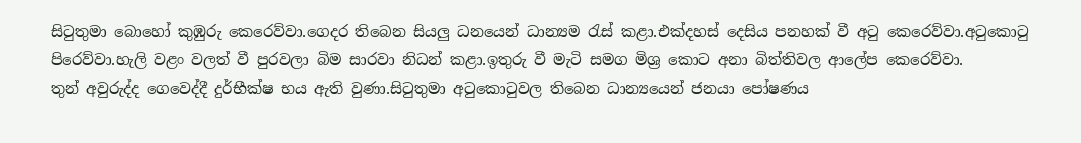සිටුතුමා බොහෝ කුඹුරු කෙරෙව්වා.ගෙදර තිබෙන සියලු ධනයෙන් ධාන්‍යම රැස් කළා.එක්දහස් දෙසිය පනහක් වී අටු කෙරෙව්වා.අටුකොටු පිරෙව්වා.හැලි වළං වලත් වී පුරවලා බිම සාරවා නිධන් කළා.ඉතුරු වී මැටි සමග මිශ්‍ර කොට අනා බිත්තිවල ආලේප කෙරෙව්වා.
තුන් අවුරුද්ද ගෙවෙද්දී දුර්භීක්ෂ භය ඇති වුණා.සිටුතුමා අටුකොටුවල තිබෙන ධාන්‍යයෙන් ජනයා පෝෂණය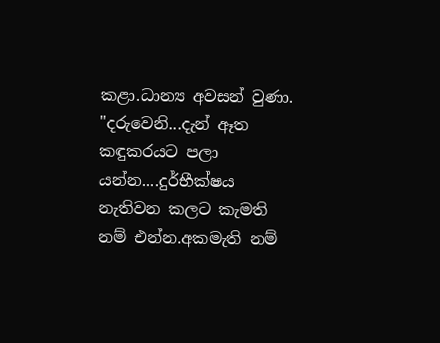කළා.ධාන්‍ය අවසන් වුණා.
"දරුවෙනි...දැන් ඈත කඳුකරයට පලා යන්න....දුර්භීක්ෂය නැතිවන කලට කැමති නම් එන්න.අකමැති නම්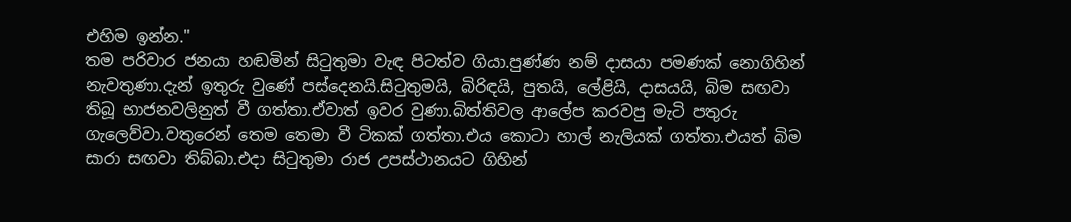එහිම ඉන්න."
තම පරිවාර ජනයා හඬමින් සිටුතුමා වැඳ පිටත්ව ගියා.පුණ්ණ නම් දාසයා පමණක් නොගිහින් නැවතුණා.දැන් ඉතුරු වුණේ පස්දෙනයි.සිටුතුමයි, බිරිඳයි, පුතයි, ලේළියි, දාසයයි, බිම සඟවා තිබූ භාජනවලිනුත් වී ගත්තා.ඒවාත් ඉවර වුණා.බිත්තිවල ආලේප කරවපු මැටි පතුරු ගැලෙව්වා.වතුරෙන් තෙම තෙමා වී ටිකක් ගත්තා.එය කොටා හාල් නැලියක් ගත්තා.එයත් බිම සාරා සඟවා තිබ්බා.එදා සිටුතුමා රාජ උපස්ථානයට ගිහින්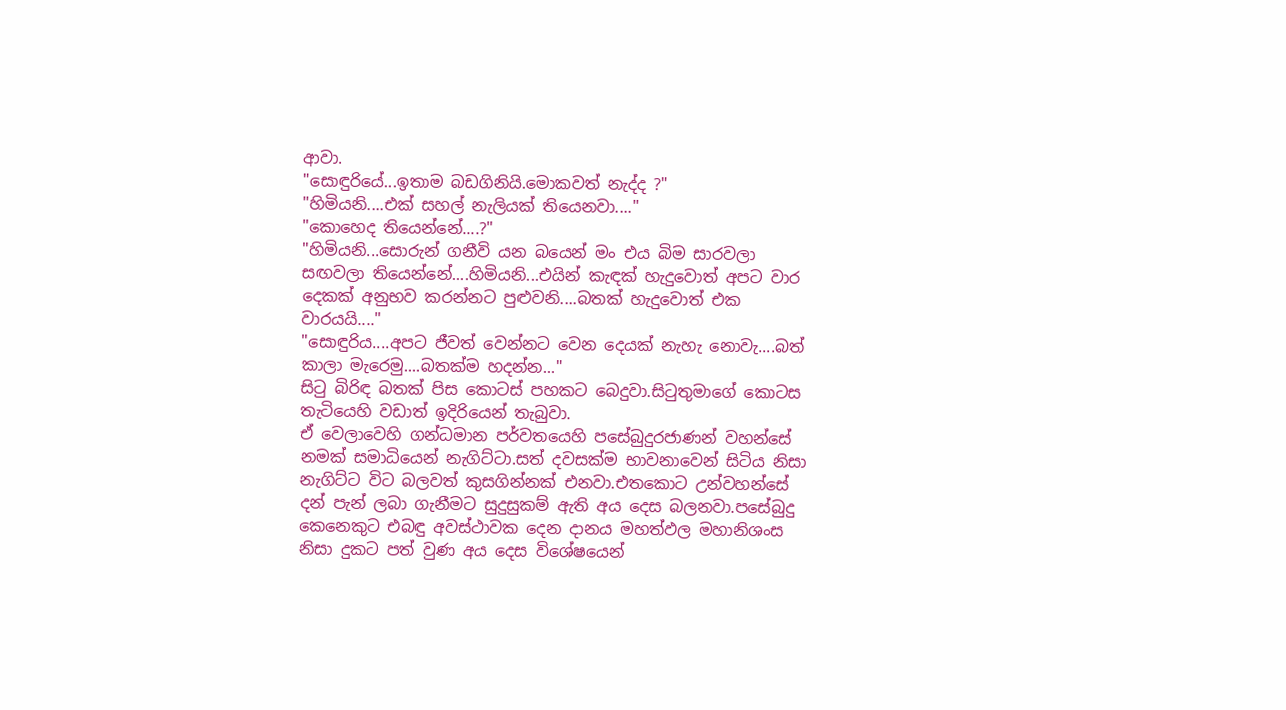ආවා.
"සොඳුරියේ...ඉතාම බඩගිනියි.මොකවත් නැද්ද ?"
"හිමියනි....එක් සහල් නැලියක් තියෙනවා...."
"කොහෙද තියෙන්නේ....?"
"හිමියනි...සොරුන් ගනීවි යන බයෙන් මං එය බිම සාරවලා සඟවලා තියෙන්නේ....හිමියනි...එයින් කැඳක් හැදුවොත් අපට වාර දෙකක් අනුභව කරන්නට පුළුවනි....බතක් හැදුවොත් එක වාරයයි...."
"සොඳුරිය....අපට ජීවත් වෙන්නට වෙන දෙයක් නැහැ නොවැ....බත් කාලා මැරෙමු....බතක්ම හදන්න..."
සිටු බිරිඳ බතක් පිස කොටස් පහකට බෙදුවා.සිටුතුමාගේ කොටස තැටියෙහි වඩාත් ඉදිරියෙන් තැබුවා.
ඒ වෙලාවෙහි ගන්ධමාන පර්වතයෙහි පසේබුදුරජාණන් වහන්සේ නමක් සමාධියෙන් නැගිට්ටා.සත් දවසක්ම භාවනාවෙන් සිටිය නිසා නැගිට්ට විට බලවත් කුසගින්නක් එනවා.එතකොට උන්වහන්සේ දන් පැන් ලබා ගැනීමට සුදුසුකම් ඇති අය දෙස බලනවා.පසේබුදු කෙනෙකුට එබඳු අවස්ථාවක දෙන දානය මහත්ඵල මහානිශංස නිසා දුකට පත් වුණ අය දෙස විශේෂයෙන්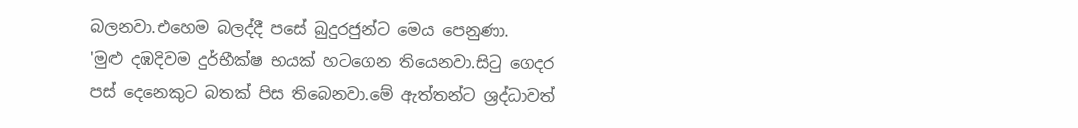බලනවා.එහෙම බලද්දී පසේ බුදුරජුන්ට මෙය පෙනුණා.
'මුළු දඹදිවම දුර්භීක්ෂ භයක් හටගෙන තියෙනවා.සිටු ගෙදර පස් දෙනෙකුට බතක් පිස තිබෙනවා.මේ ඇත්තන්ට ශ්‍රද්ධාවත්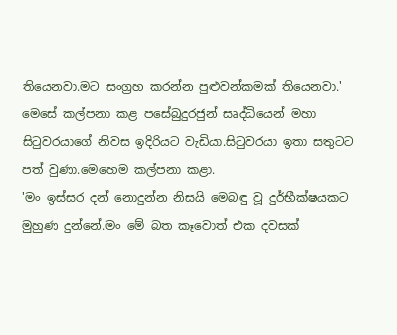තියෙනවා.මට සංග්‍රහ කරන්න පුළුවන්කමක් තියෙනවා.'
මෙසේ කල්පනා කළ පසේබුදුරජුන් සෘද්ධියෙන් මහා සිටුවරයාගේ නිවස ඉදිරියට වැඩියා.සිටුවරයා ඉතා සතුටට පත් වුණා.මෙහෙම කල්පනා කළා.
'මං ඉස්සර දන් නොදුන්න නිසයි මෙබඳු වූ දුර්භීක්ෂයකට මුහුණ දුන්නේ.මං මේ බත කෑවොත් එක දවසක්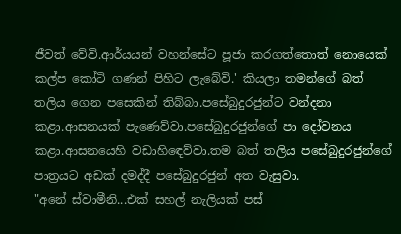ජීවත් වේවි.ආර්යයන් වහන්සේට පූජා කරගත්තොත් නොයෙක් කල්ප කෝටි ගණන් පිහිට ලැබේවි.' කියලා තමන්ගේ බත් තලිය ගෙන පසෙකින් තිබ්බා.පසේබුදුරජුන්ට වන්දනා කළා.ආසනයක් පැණෙව්වා.පසේබුදුරජුන්ගේ පා දෝවනය කළා.ආසනයෙහි වඩාහිඳෙව්වා.තම බත් තලිය පසේබුදුරජුන්ගේ පාත්‍රයට අඩක් දමද්දී පසේබුදුරජුන් අත වැසුවා.
"අනේ ස්වාමීනි...එක් සහල් නැලියක් පස්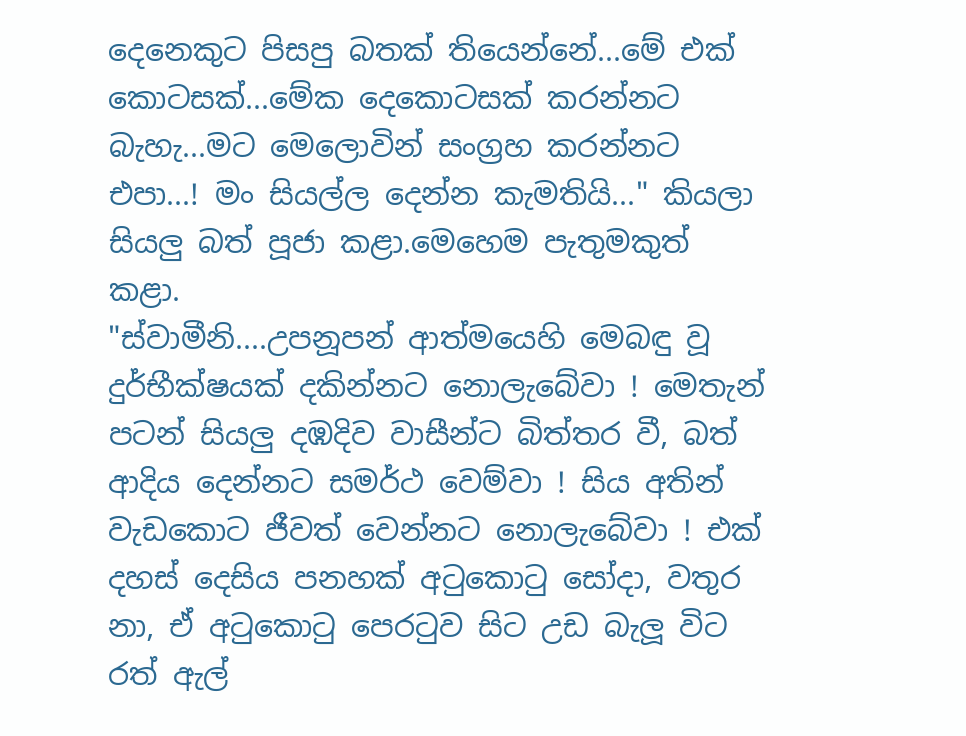දෙනෙකුට පිසපු බතක් තියෙන්නේ...මේ එක් කොටසක්...මේක දෙකොටසක් කරන්නට බැහැ...මට මෙලොවින් සංග්‍රහ කරන්නට එපා...! මං සියල්ල දෙන්න කැමතියි..." කියලා සියලු බත් පූජා කළා.මෙහෙම පැතුමකුත් කළා.
"ස්වාමීනි....උපනූපන් ආත්මයෙහි මෙබඳු වූ දුර්භීක්ෂයක් දකින්නට නොලැබේවා ! මෙතැන් පටන් සියලු දඹදිව වාසීන්ට බිත්තර වී, බත් ආදිය දෙන්නට සමර්ථ වෙම්වා ! සිය අතින් වැඩකොට ජීවත් වෙන්නට නොලැබේවා ! එක් දහස් දෙසිය පනහක් අටුකොටු සෝදා, වතුර නා, ඒ අටුකොටු පෙරටුව සිට උඩ බැලූ විට රත් ඇල්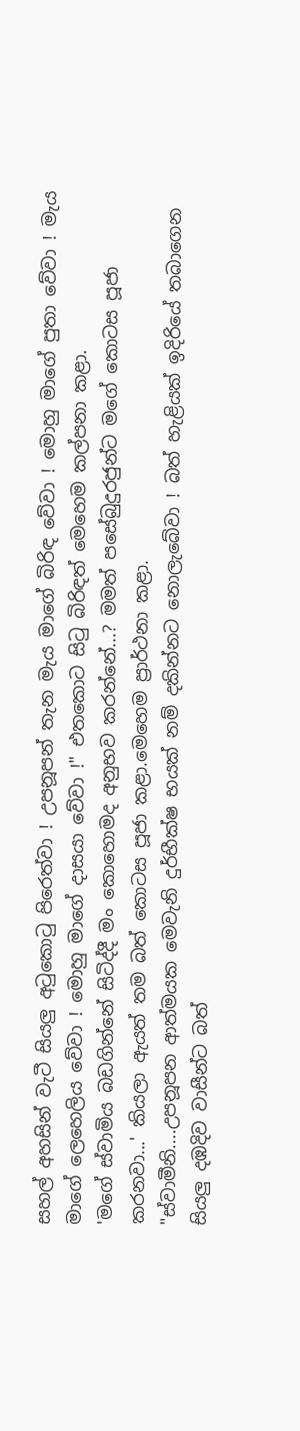සහල් අහසින් වැටී සියලු අටුකොටු පිරෙත්වා ! උපනූපන් තැන මැය මාගේ බිරිඳ වේවා ! මොහු මාගේ පුතා වේවා ! මැය මාගේ ලෙහෙලිය වේවා ! මොහු මාගේ දාසයා වේවා !" එතකොට සිටු බිරිඳත් මෙහෙම කල්පනා කළා.
'මගේ ස්වාමිය බඩගින්නේ සිටිද්දී මං කොහොමද අනුභව කරන්නේ...? මමත් පසේබුදුරජුන්ට මගේ කොටස පූජා කරනවා...' කියලා ඇයත් තම බත් කොටස පූජා කළා.මෙහෙම ප්‍රාර්ථනා කළා.
"ස්වාමීනි....උපනූපන ආත්මයක මෙවැනි දුර්භීක්ෂ භයක් නම් දකින්නට නොලැබේවා ! බත් හැළියක් ඉදිරියේ තබාගෙන සියලු දඹදිව වාසීන්ට බත්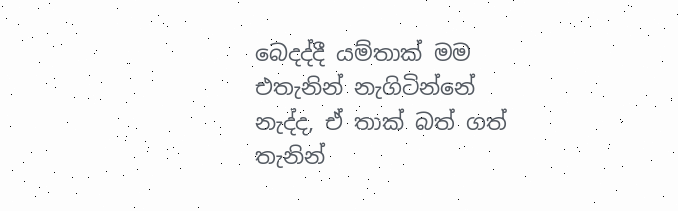බෙදද්දී යම්තාක් මම එතැනින් නැගිටින්නේ නැද්ද, ඒ තාක් බත් ගත් තැනින්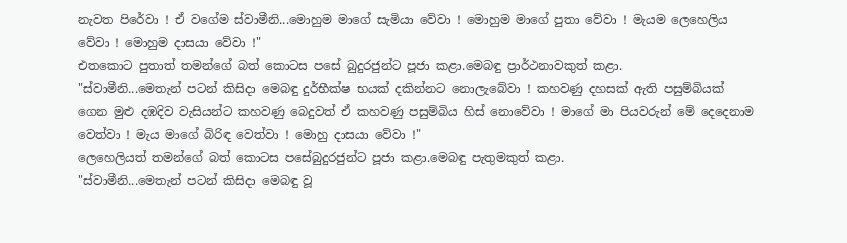නැවත පිරේවා ! ඒ වගේම ස්වාමීනි...මොහුම මාගේ සැමියා වේවා ! මොහුම මාගේ පුතා වේවා ! මැයම ලෙහෙලිය වේවා ! මොහුම දාසයා වේවා !"
එතකොට පුතාත් තමන්ගේ බත් කොටස පසේ බුදුරජුන්ට පූජා කළා.මෙබඳු ප්‍රාර්ථනාවකුත් කළා.
"ස්වාමීනි...මෙතැන් පටන් කිසිදා මෙබඳු දුර්භීක්ෂ භයක් දකින්නට නොලැබේවා ! කහවණු දහසක් ඇති පසුම්බියක් ගෙන මුළු දඹදිව වැසියන්ට කහවණු බෙදුවත් ඒ කහවණු පසුම්බිය හිස් නොවේවා ! මාගේ මා පියවරුන් මේ දෙදෙනාම වෙත්වා ! මැය මාගේ බිරිඳ වෙත්වා ! මොහු දාසයා වේවා !"
ලෙහෙලියත් තමන්ගේ බත් කොටස පසේබුදුරජුන්ට පූජා කළා.මෙබඳු පැතුමකුත් කළා.
"ස්වාමීනි...මෙතැන් පටන් කිසිදා මෙබඳු වූ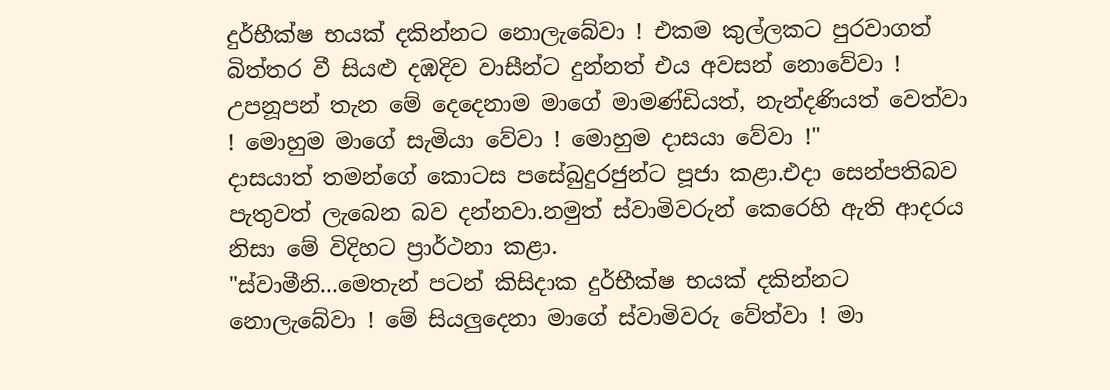දුර්භීක්ෂ භයක් දකින්නට නොලැබේවා ! එකම කුල්ලකට පුරවාගත් බිත්තර වී සියළු දඹදිව වාසීන්ට දුන්නත් එය අවසන් නොවේවා ! උපනූපන් තැන මේ දෙදෙනාම මාගේ මාමණ්ඩියත්, නැන්දණියත් වෙත්වා ! මොහුම මාගේ සැමියා වේවා ! මොහුම දාසයා වේවා !"
දාසයාත් තමන්ගේ කොටස පසේබුදුරජුන්ට පූජා කළා.එදා සෙන්පතිබව පැතුවත් ලැබෙන බව දන්නවා.නමුත් ස්වාමිවරුන් කෙරෙහි ඇති ආදරය නිසා මේ විදිහට ප්‍රාර්ථනා කළා.
"ස්වාමීනි...මෙතැන් පටන් කිසිදාක දුර්භීක්ෂ භයක් දකින්නට නොලැබේවා ! මේ සියලුදෙනා මාගේ ස්වාමිවරු වේත්වා ! මා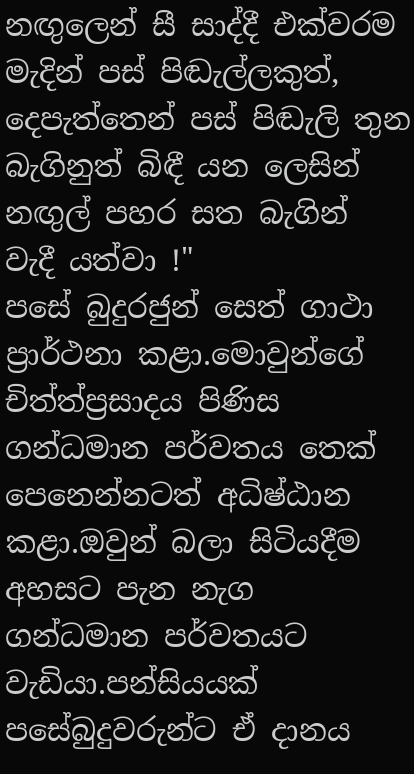නඟුලෙන් සී සාද්දී එක්වරම මැදින් පස් පිඬැල්ලකුත්, දෙපැත්තෙන් පස් පිඬැලි තුන බැගිනුත් බිඳී යන ලෙසින් නඟුල් පහර සත බැගින් වැදී යත්වා !"
පසේ බුදුරජුන් සෙත් ගාථා ප්‍රාර්ථනා කළා.මොවුන්ගේ චිත්ත්ප්‍රසාදය පිණිස ගන්ධමාන පර්වතය තෙක් පෙනෙන්නටත් අධිෂ්ඨාන කළා.ඔවුන් බලා සිටියදීම අහසට පැන නැග ගන්ධමාන පර්වතයට වැඩියා.පන්සියයක් පසේබුදුවරුන්ට ඒ දානය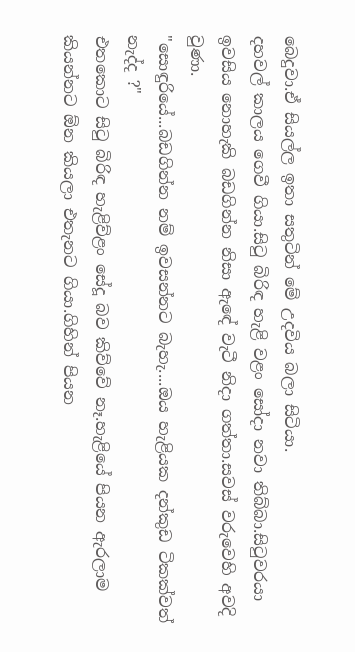බෙදුවා.ඒ සියල්ල ඉතා සතුටින් මේ උදවිය බලා සිටියා.
දහවල් කාලය ගෙවී ගියා.සිටු බිරිඳ හැළි වළං සෝදා නවා තිබ්බා.සිටුවරයා ඉවසිය නොහැකි බඩගින්න නිසා ඇඳේ වැටී නිදා ගත්තා.සවස් වරුවෙහි අවදි වුණා.
"සොඳුරියේ...බඩගින්න නම් ඉවසන්නට බැහැ....ඔය හැළියක දන්කුඩ ටිකක්වත් නැද්ද ?"
එතකොට සිටු බිරිඳ හැළිව්ළං සේදූ බව කිව්වේ නෑ.හැළියේ පියන ඇරලාම කියන්නට ඕන කියලා එතැනට ගියා.ගිහින් පියන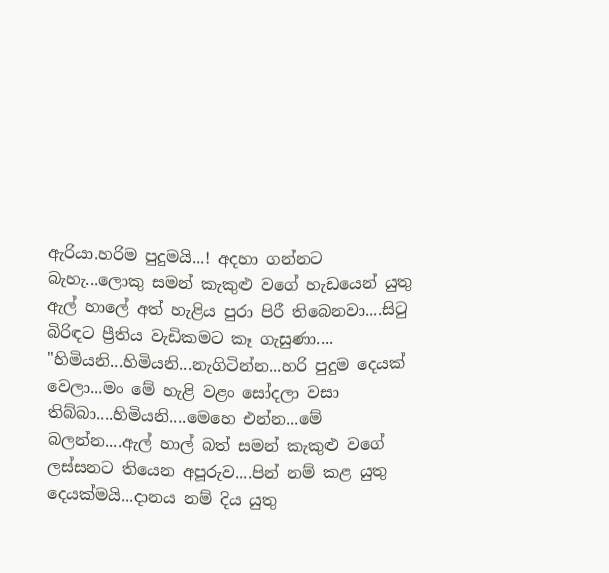ඇරියා.හරිම පුදුමයි...! අදහා ගන්නට බැහැ...ලොකු සමන් කැකුළු වගේ හැඩයෙන් යුතු ඇල් හාලේ අත් හැළිය පුරා පිරී තිබෙනවා....සිටු බිරිඳට ප්‍රීතිය වැඩිකමට කෑ ගැසුණා....
"හිමියනි...හිමියනි...නැගිටින්න...හරි පුදුම දෙයක් වෙලා...මං මේ හැළි වළං සෝදලා වසා තිබ්බා....හිමියනි....මෙහෙ එන්න...මේ බලන්න....ඇල් හාල් බත් සමන් කැකුළු වගේ ලස්සනට තියෙන අපූරුව....පින් නම් කළ යුතු දෙයක්මයි...දානය නම් දිය යුතු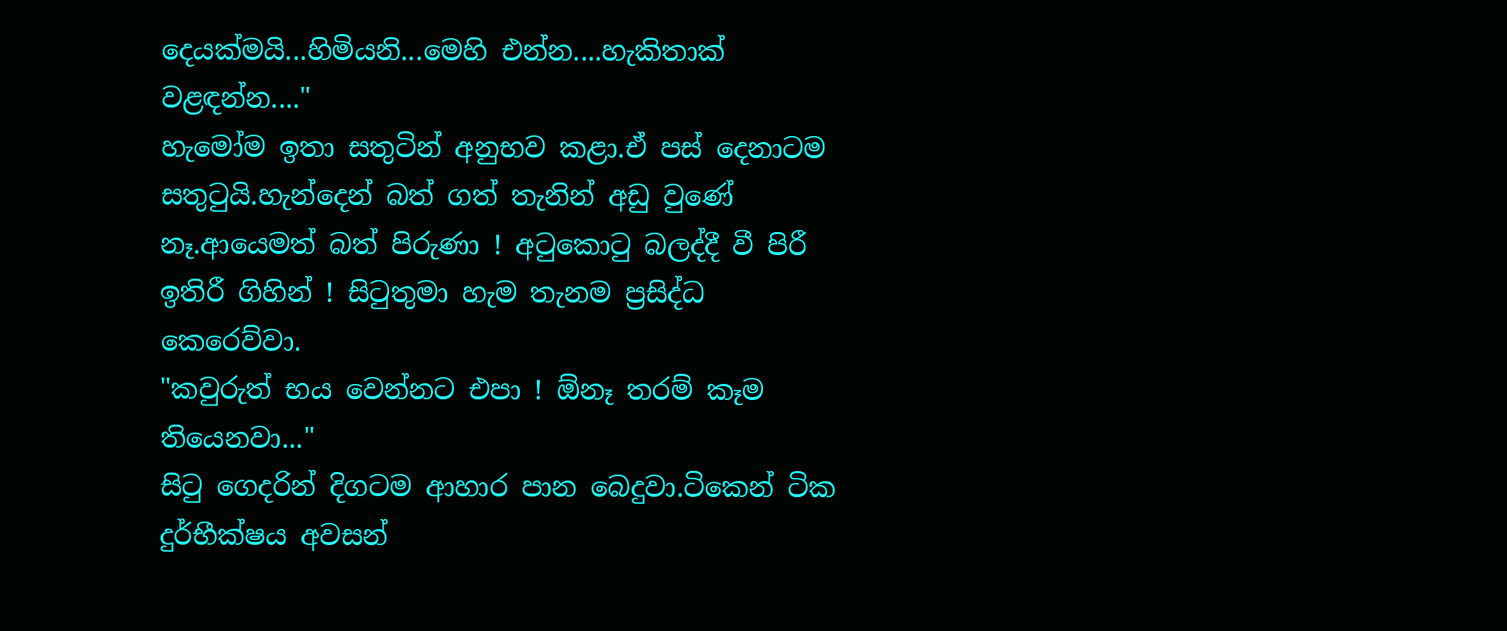දෙයක්මයි...හිමියනි...මෙහි එන්න....හැකිතාක් වළඳන්න...."
හැමෝම ඉතා සතුටින් අනුභව කළා.ඒ පස් දෙනාටම සතුටුයි.හැන්දෙන් බත් ගත් තැනින් අඩු වුණේ නෑ.ආයෙමත් බත් පිරුණා ! අටුකොටු බලද්දී වී පිරී ඉතිරී ගිහින් ! සිටුතුමා හැම තැනම ප්‍රසිද්ධ කෙරෙව්වා.
"කවුරුත් භය වෙන්නට එපා ! ඕනෑ තරම් කෑම තියෙනවා..."
සිටු ගෙදරින් දිගටම ආහාර පාන බෙදුවා.ටිකෙන් ටික දුර්භීක්ෂය අවසන්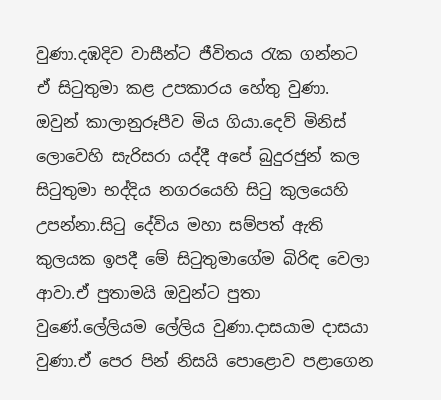වුණා.දඹදිව වාසීන්ට ජීවිතය රැක ගන්නට ඒ සිටුතුමා කළ උපකාරය හේතු වුණා.
ඔවුන් කාලානුරූපීව මිය ගියා.දෙව් මිනිස් ලොවෙහි සැරිසරා යද්දී අපේ බුදුරජුන් කල සිටුතුමා භද්දිය නගරයෙහි සිටු කුලයෙහි උපන්නා.සිටු දේවිය මහා සම්පත් ඇති කුලයක ඉපදී මේ සිටුතුමාගේම බිරිඳ වෙලා ආවා.ඒ පුතාමයි ඔවුන්ට පුතා වුණේ.ලේලියම ලේලිය වුණා.දාසයාම දාසයා වුණා.ඒ පෙර පින් නිසයි පොළොව පළාගෙන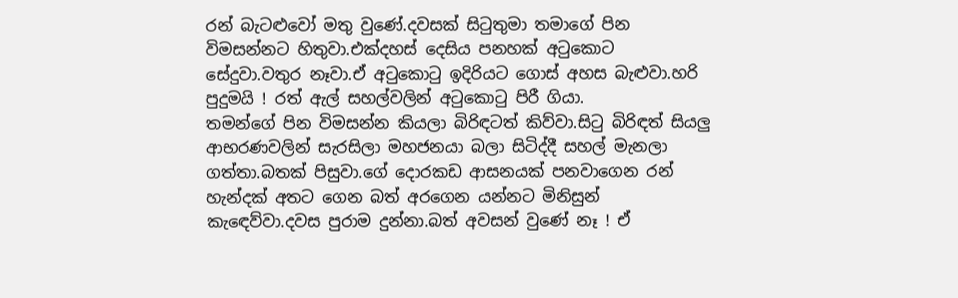රන් බැටළුවෝ මතු වුණේ.දවසක් සිටුතුමා තමාගේ පින විමසන්නට හිතුවා.එක්දහස් දෙසිය පනහක් අටුකොට සේදුවා.වතුර නෑවා.ඒ අටුකොටු ඉදිරියට ගොස් අහස බැළුවා.හරි පුදුමයි ! රත් ඇල් සහල්වලින් අටුකොටු පිරී ගියා.
තමන්ගේ පින විමසන්න කියලා බිරිඳටත් කිව්වා.සිටු බිරිඳත් සියලු ආභරණවලින් සැරසිලා මහජනයා බලා සිටිද්දී සහල් මැනලා ගත්තා.බතක් පිසුවා.ගේ දොරකඩ ආසනයක් පනවාගෙන රන් හැන්දක් අතට ගෙන බත් අරගෙන යන්නට මිනිසුන් කැඳෙව්වා.දවස පුරාම දුන්නා.බත් අවසන් වුණේ නෑ ! ඒ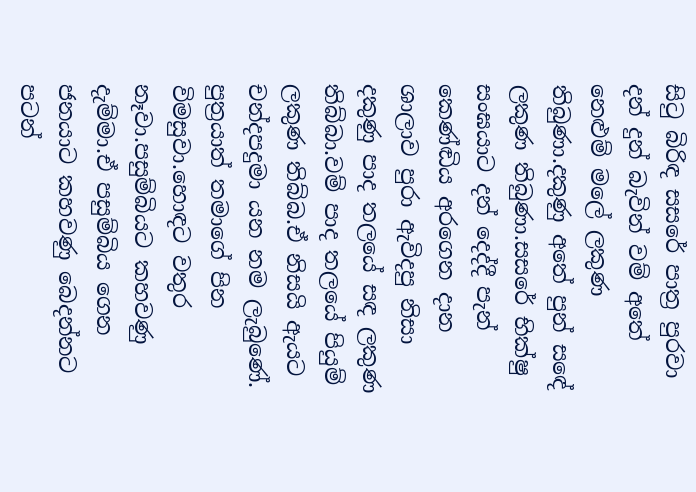සිටු බිරිඳ සසරේ පාත්‍ර පුරවා දන් දුන් බැවින් වම් අතේ නෙළුම් මලේ ලකුණ තිබුණා.දකුණු අතේ පුන් සඳේ ලකුණ තිබුණා.සසරේ භික්ෂු සංඝයාට දන් දෙද්දී පැන් කෙණ්ඬිය අරගෙන දාන ශාලාව පුරා ඇවිදපු නිසා දකුණු පාද තලයේ සඳ ලකුණ තිබ්බා.වම් පාද තලයේ පියුම් ලකුණ තිබ්බ.ඒ නිසයි ඇයට චන්දපදුමා යන නම ලැබුණේ.
පුත්‍රයාත් තමාගේ පින විමසුවා.හොඳට වතුර නෑවා.පසුම්බියට කහවණු දැම්මා.ඒ පසුම්බිය ගෙන ජනයාට කහවණු බෙදන්නට පටන්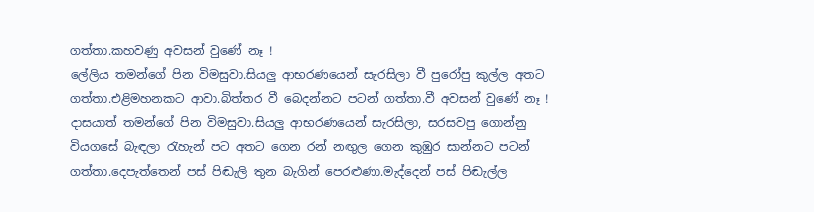ගත්තා.කහවණු අවසන් වුණේ නෑ !
ලේලිය තමන්ගේ පින විමසුවා.සියලු ආභරණයෙන් සැරසිලා වී පුරෝපු කුල්ල අතට ගත්තා.එළිමහනකට ආවා.බිත්තර වී බෙදන්නට පටන් ගත්තා.වී අවසන් වුණේ නෑ !
දාසයාත් තමන්ගේ පින විමසුවා.සියලු ආභරණයෙන් සැරසිලා, සරසවපු ගොන්නු වියගසේ බැඳලා රැහැන් පට අතට ගෙන රන් නඟුල ගෙන කුඹුර සාන්නට පටන් ගත්තා.දෙපැත්තෙන් පස් පිඬැලි තුන බැගින් පෙරළුණා.මැද්දෙන් පස් පිඬැල්ල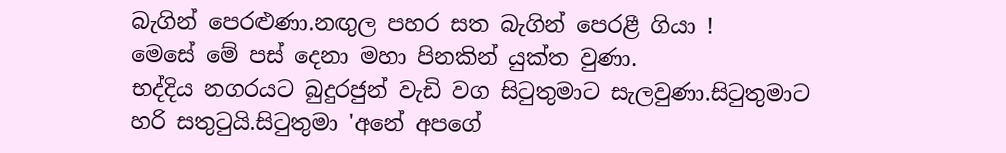බැගින් පෙරළුණා.නඟුල පහර සත බැගින් පෙරළී ගියා !
මෙසේ මේ පස් දෙනා මහා පිනකින් යුක්ත වුණා.
භද්දිය නගරයට බුදුරජුන් වැඩි වග සිටුතුමාට සැලවුණා.සිටුතුමාට හරි සතුටුයි.සිටුතුමා 'අනේ අපගේ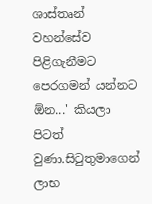ශාස්තෘන් වහන්සේව පිළිගැනීමට පෙරගමන් යන්නට ඕන...' කියලා පිටත් වුණා.සිටුතුමාගෙන් ලාභ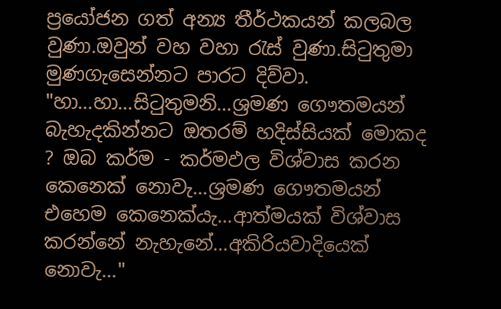ප්‍රයෝජන ගත් අන්‍ය තීර්ථකයන් කලබල වුණා.ඔවුන් වහ වහා රැස් වුණා.සිටුතුමා මුණගැසෙන්නට පාරට දිව්වා.
"හා...හා...සිටුතුමනි...ශ්‍රමණ ගෞතමයන් බැහැදකින්නට ඔතරම් හදිස්සියක් මොකද ? ඔබ කර්ම - කර්මඵල විශ්වාස කරන කෙනෙක් නොවැ...ශ්‍රමණ ගෞතමයන් එහෙම කෙනෙක්යැ...ආත්මයක් විශ්වාස කරන්නේ නැහැනේ...අකිරියවාදියෙක් නොවැ..."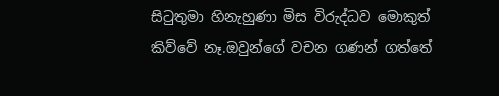සිටුතුමා හිනැහුණා මිස විරුද්ධව මොකුත් කිව්වේ නෑ.ඔවුන්ගේ වචන ගණන් ගත්තේ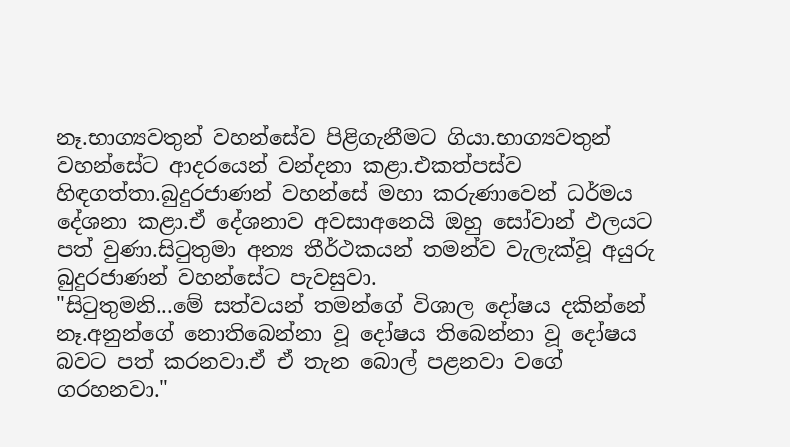නෑ.භාග්‍යවතුන් වහන්සේව පිළිගැනීමට ගියා.භාග්‍යවතුන් වහන්සේට ආදරයෙන් වන්දනා කළා.එකත්පස්ව හිඳගත්තා.බුදුරජාණන් වහන්සේ මහා කරුණාවෙන් ධර්මය දේශනා කළා.ඒ දේශනාව අවසාඅනෙයි ඔහු සෝවාන් ඵලයට පත් වුණා.සිටුතුමා අන්‍ය තීර්ථකයන් තමන්ව වැලැක්වූ අයුරු බුදුරජාණන් වහන්සේට පැවසුවා.
"සිටුතුමනි...මේ සත්වයන් තමන්ගේ විශාල දෝෂය දකින්නේ නෑ.අනුන්ගේ නොතිබෙන්නා වූ දෝෂය තිබෙන්නා වූ දෝෂය බවට පත් කරනවා.ඒ ඒ තැන බොල් පළනවා වගේ ගරහනවා."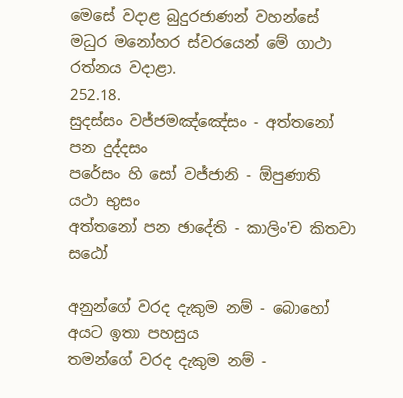මෙසේ වදාළ බුදුරජාණන් වහන්සේ මධුර මනෝහර ස්වරයෙන් මේ ගාථා රත්නය වදාළා.
252.18.
සුදස්සං වජ්ජමඤ්ඤේසං - අත්තනෝ පන දුද්දසං
පරේසං හි සෝ වජ්ජානි - ඕපුණාති යථා භුසං
අත්තනෝ පන ඡාදේති - කාලිං'ච කිතවා සඨෝ

අනුන්ගේ වරද දැකුම නම් - බොහෝ අයට ඉතා පහසුය
තමන්ගේ වරද දැකුම නම් -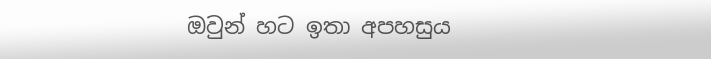ඔවුන් හට ඉතා අපහසුය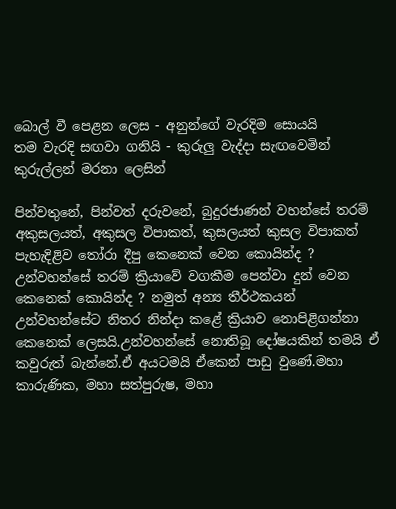බොල් වී පෙළන ලෙස - අනුන්ගේ වැරදිම සොයයි
තම වැරදි සඟවා ගනියි - කුරුලු වැද්දා සැඟවෙමින්
කුරුල්ලන් මරනා ලෙසින්

පින්වතුනේ, පින්වත් දරුවනේ, බුදුරජාණන් වහන්සේ තරම් අකුසලයත්, අකුසල විපාකත්, කුසලයත් කුසල විපාකත් පැහැදිළිව තෝරා දීපු කෙනෙක් වෙන කොයින්ද ? උන්වහන්සේ තරම් ක්‍රියාවේ වගකීම පෙන්වා දුන් වෙන කෙනෙක් කොයින්ද ? නමුත් අන්‍ය තීර්ථකයන් උන්වහන්සේට නිතර නින්දා කළේ ක්‍රියාව නොපිළිගන්නා කෙනෙක් ලෙසයි.උන්වහන්සේ නොතිබූ දෝෂයකින් තමයි ඒ කවුරුත් බැන්නේ.ඒ අයටමයි ඒකෙන් පාඩු වුණේ.මහා කාරුණික, මහා සත්පුරුෂ, මහා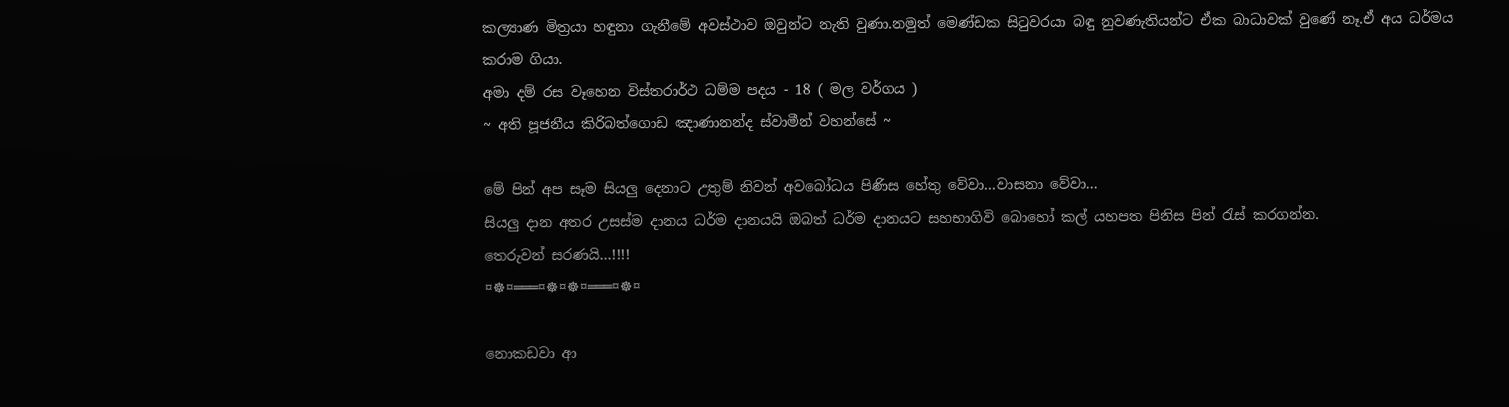කල්‍යාණ මිත්‍රයා හඳුනා ගැනීමේ අවස්ථාව ඔවුන්ට නැති වුණා.නමුත් මෙණ්ඩක සිටුවරයා බඳු නුවණැතියන්ට ඒක බාධාවක් වුණේ නෑ.ඒ අය ධර්මය කරාම ගියා.
අමා දම් රස වෑහෙන විස්තරාර්ථ ධම්ම පදය - 18 ( මල වර්ගය )
~ අති පූජනීය කිරිබත්ගොඩ ඤාණානන්ද ස්වාමීන් වහන්සේ ~

මේ පින් අප සෑම සියලු දෙනාට උතුම් නිවන් අවබෝධය පිණිස හේතු වේවා…වාසනා වේවා...
සියලු දාන අතර උසස්ම දානය ධර්ම දානයයි ඔබත් ධර්ම දානයට සහභාගිවි බොහෝ කල් යහපත පිනිස පින් රැස් කරගන්න.
තෙරුවන් සරණයි…!!!!
¤☸¤═══¤☸¤☸¤═══¤☸¤

නොකඩවා ආ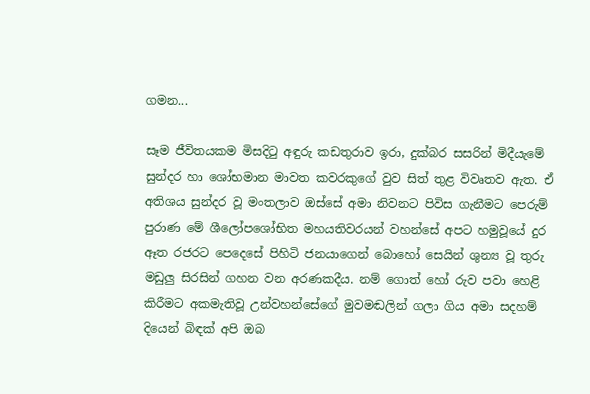ගමන...

සෑම ජීවිතයකම මිසදිටු අඳුරු කඩතුරාව ඉරා, දුක්‌බර සසරින් මිදීයැමේ සුන්දර හා ශෝභමාන මාවත කවරකුගේ වුව සිත් තුළ විවෘතව ඇත. ඒ අතිශය සුන්දර වූ මංතලාව ඔස්‌සේ අමා නිවනට පිවිස ගැනීමට පෙරුම් පුරාණ මේ ශීලෝපශෝභිත මහයතිවරයන් වහන්සේ අපට හමුවූයේ දුර ඈත රජරට පෙදෙසේ පිහිටි ජනයාගෙන් බොහෝ සෙයින් ශුන්‍ය වූ තුරු මඩුලු සිරසින් ගහන වන අරණකදීය. නම් ගොත් හෝ රුව පවා හෙළි කිරීමට අකමැතිවූ උන්වහන්සේගේ මුවමඬලින් ගලා ගිය අමා සදහම් දියෙන් බිඳක්‌ අපි ඔබ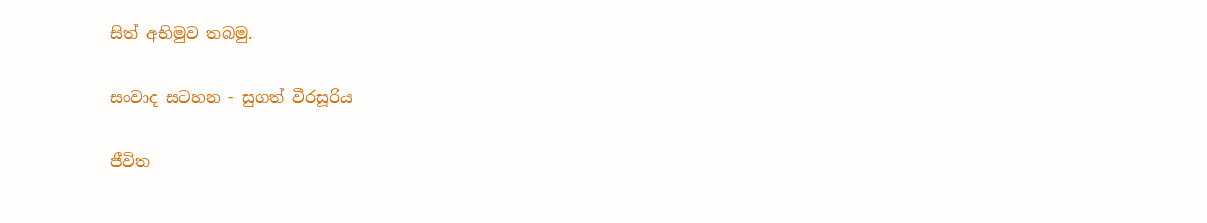සිත් අභිමුව තබමු.

සංවාද සටහන - සුගත් වීරසූරිය

ජීවිත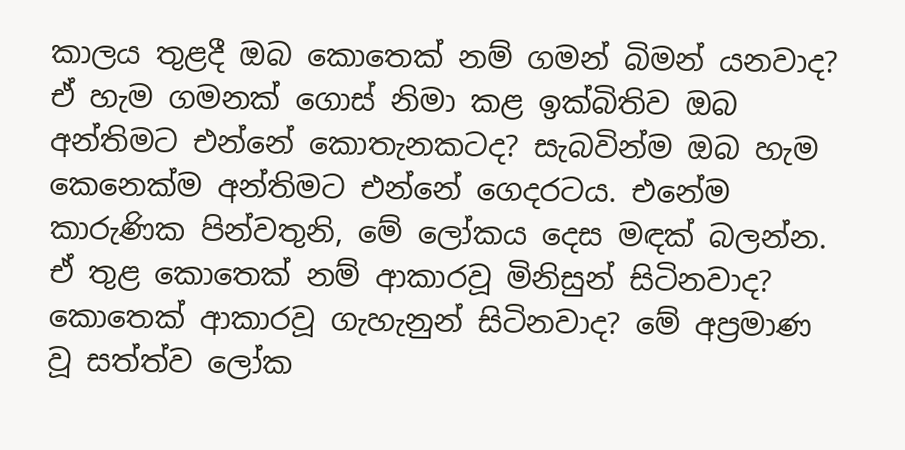කාලය තුළදී ඔබ කොතෙක්‌ නම් ගමන් බිමන් යනවාද? ඒ හැම ගමනක්‌ ගොස්‌ නිමා කළ ඉක්‌බිතිව ඔබ අන්තිමට එන්නේ කොතැනකටද? සැබවින්ම ඔබ හැම කෙනෙක්‌ම අන්තිමට එන්නේ ගෙදරටය. එනේම කාරුණික පින්වතුනි, මේ ලෝකය දෙස මඳක්‌ බලන්න. ඒ තුළ කොතෙක්‌ නම් ආකාරවූ මිනිසුන් සිටිනවාද? කොතෙක්‌ ආකාරවූ ගැහැනුන් සිටිනවාද? මේ අප්‍රමාණ වූ සත්ත්ව ලෝක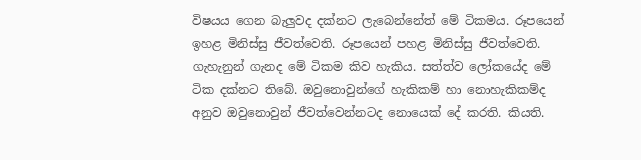විෂයය ගෙන බැලුවද දක්‌නට ලැබෙන්නේත් මේ ටිකමය. රූපයෙන් ඉහළ මිනිස්‌සු ජීවත්වෙති. රූපයෙන් පහළ මිනිස්‌සු ජීවත්වෙති. ගැහැනුන් ගැනද මේ ටිකම කිව හැකිය. සත්ත්ව ලෝකයේද මේ ටික දක්‌නට තිබේ. ඔවුනොවුන්ගේ හැකිකම් හා නොහැකිකම්ද අනුව ඔවුනොවුන් ජීවත්වෙන්නටද නොයෙක්‌ දේ කරති. කියති.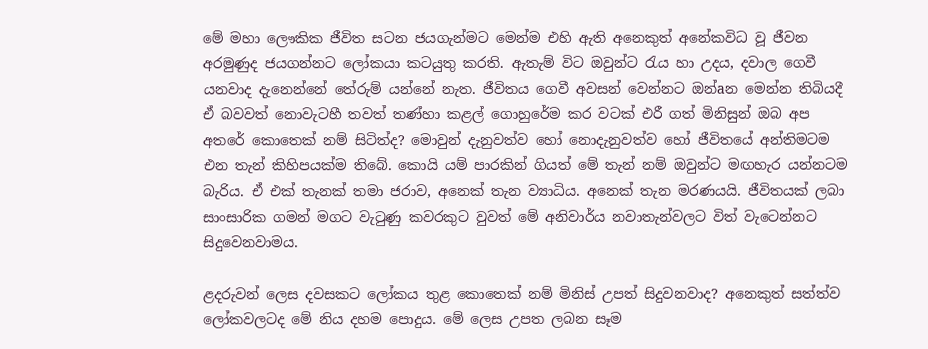මේ මහා ලෞකික ජීවිත සටන ජයගැන්මට මෙන්ම එහි ඇති අනෙකුත් අනේකවිධ වූ ජීවන අරමුණුද ජයගන්නට ලෝකයා කටයුතු කරති. ඇතැම් විට ඔවුන්ට රැය හා උදය, දවාල ගෙවී යනවාද දැනෙන්නේ තේරුම් යන්නේ නැත. ජීවිතය ගෙවී අවසන් වෙන්නට ඔන්aන මෙන්න තිබියදී ඒ බවවත් නොවැටහී තවත් තණ්‌හා කළල් ගොහුරේම කර වටක්‌ එරී ගත් මිනිසුන් ඔබ අප අතරේ කොතෙක්‌ නම් සිටිත්ද? මොවුන් දැනුවත්ව හෝ නොදැනුවත්ව හෝ ජීවිතයේ අන්තිමටම එන තැන් කිහිපයක්‌ම තිබේ. කොයි යම් පාරකින් ගියත් මේ තැන් නම් ඔවුන්ට මඟහැර යන්නටම බැරිය. ඒ එක්‌ තැනක්‌ තමා ජරාව, අනෙක්‌ තැන ව්‍යාධිය. අනෙක්‌ තැන මරණයයි. ජීවිතයක්‌ ලබා සාංසාරික ගමන් මගට වැටුණු කවරකුට වුවත් මේ අනිවාර්ය නවාතැන්වලට විත් වැටෙන්නට සිදුවෙනවාමය.

ළදරුවන් ලෙස දවසකට ලෝකය තුළ කොතෙක්‌ නම් මිනිස්‌ උපත් සිදුවනවාද? අනෙකුත් සත්ත්ව ලෝකවලටද මේ නිය දහම පොදුය. මේ ලෙස උපත ලබන සෑම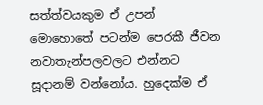සත්ත්වයකුම ඒ උපන් මොහොතේ පටන්ම පෙරකී ජීවන නවාතැන්පලවලට එන්නට සූදානම් වන්නෝය. හුදෙක්‌ම ඒ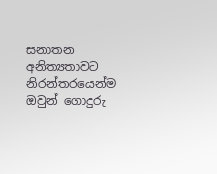සනාතන අනිත්‍යතාවට නිරන්තරයෙන්ම ඔවුන් ගොදුරු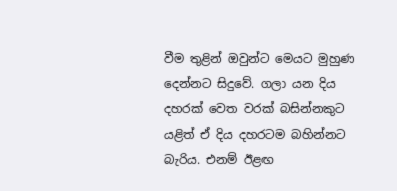වීම තුළින් ඔවුන්ට මෙයට මුහුණ දෙන්නට සිදුවේ. ගලා යන දිය දහරක්‌ වෙත වරක්‌ බසින්නකුට යළිත් ඒ දිය දහරටම බහින්නට බැරිය. එනම් ඊළඟ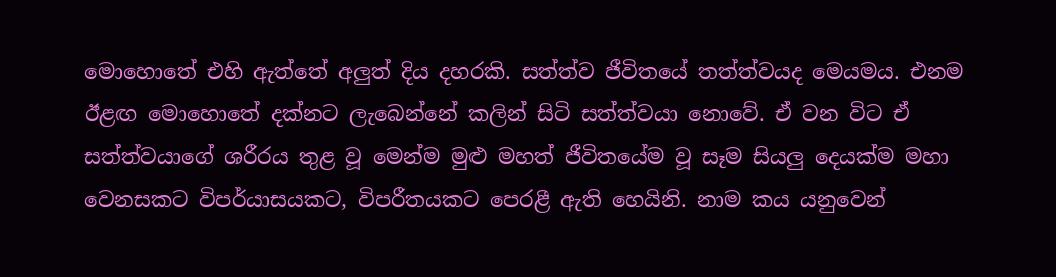මොහොතේ එහි ඇත්තේ අලුත් දිය දහරකි. සත්ත්ව ජීවිතයේ තත්ත්වයද මෙයමය. එනම ඊළඟ මොහොතේ දක්‌නට ලැබෙන්නේ කලින් සිටි සත්ත්වයා නොවේ. ඒ වන විට ඒ සත්ත්වයාගේ ශරීරය තුළ වූ මෙන්ම මුළු මහත් ජීවිතයේම වූ සෑම සියලු දෙයක්‌ම මහා වෙනසකට විපර්යාසයකට, විපරීතයකට පෙරළී ඇති හෙයිනි. නාම කය යනුවෙන්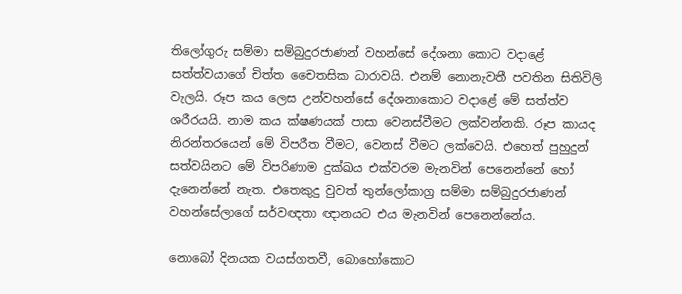තිලෝගුරු සම්මා සම්බුදුරජාණන් වහන්සේ දේශනා කොට වදාළේ සත්ත්වයාගේ චිත්ත චෛතසික ධාරාවයි. එනම් නොනැවතී පවතින සිතිවිලි වැලයි. රූප කය ලෙස උන්වහන්සේ දේශනාකොට වදාළේ මේ සත්ත්ව ශරීරයයි. නාම කය ක්‌ෂණයක්‌ පාසා වෙනස්‌වීමට ලක්‌වන්නකි. රූප කායද නිරන්තරයෙන් මේ විපරීත වීමට, වෙනස්‌ වීමට ලක්‌වෙයි. එහෙත් පුහුදුන් සත්වයිනට මේ විපරිණාම දුක්‌ඛය එක්‌වරම මැනවින් පෙනෙන්නේ හෝ දැනෙන්නේ නැත. එතෙකුදු වුවත් තුන්ලෝකාග්‍ර සම්මා සම්බුදුරජාණන් වහන්සේලාගේ සර්වඥතා ඥානයට එය මැනවින් පෙනෙන්නේය.

නොබෝ දිනයක වයස්‌ගතවී, බොහෝකොට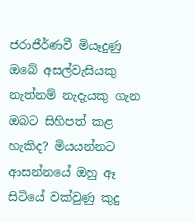ජරාජීර්ණවී මියෑදුණු ඔබේ අසල්වැසියකු නැත්නම් නැදැයකු ගැන ඔබට සිහිපත් කළ හැකිද? මියයන්නට ආසන්නයේ ඔහු ඈ සිටියේ වක්‌වුණු කුදු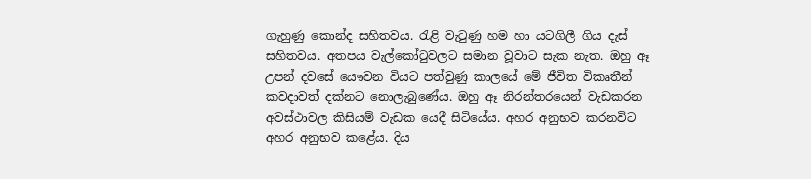ගැහුණු කොන්ද සහිතවය. රැළි වැටුණු හම හා යටගිලී ගිය දැස්‌ සහිතවය. අතපය වැල්කෝටුවලට සමාන වූවාට සැක නැත. ඔහු ඈ උපන් දවසේ යෞවන වියට පත්වුණු කාලයේ මේ ජීවිත විකෘතීන් කවදාවත් දක්‌නට නොලැබුණේය. ඔහු ඈ නිරන්තරයෙන් වැඩකරන අවස්‌ථාවල කිසියම් වැඩක යෙදී සිටියේය. අහර අනුභව කරනවිට අහර අනුභව කළේය. දිය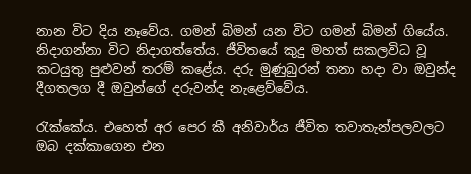නාන විට දිය නෑවේය. ගමන් බිමන් යන විට ගමන් බිමන් ගියේය. නිදාගන්නා විට නිදාගත්තේය. ජීවිතයේ කුදු මහත් සකලවිධ වූ කටයුතු පුළුවන් තරම් කළේය. දරු මුණුබුරන් තනා හදා වා ඔවුන්ද දීගතලග දී ඔවුන්ගේ දරුවන්ද නැළෙව්වේය.

රැක්‌කේය. එහෙත් අර පෙර කී අනිවාර්ය ජීවිත තවාතැන්පලවලට ඔබ දක්‌කාගෙන එන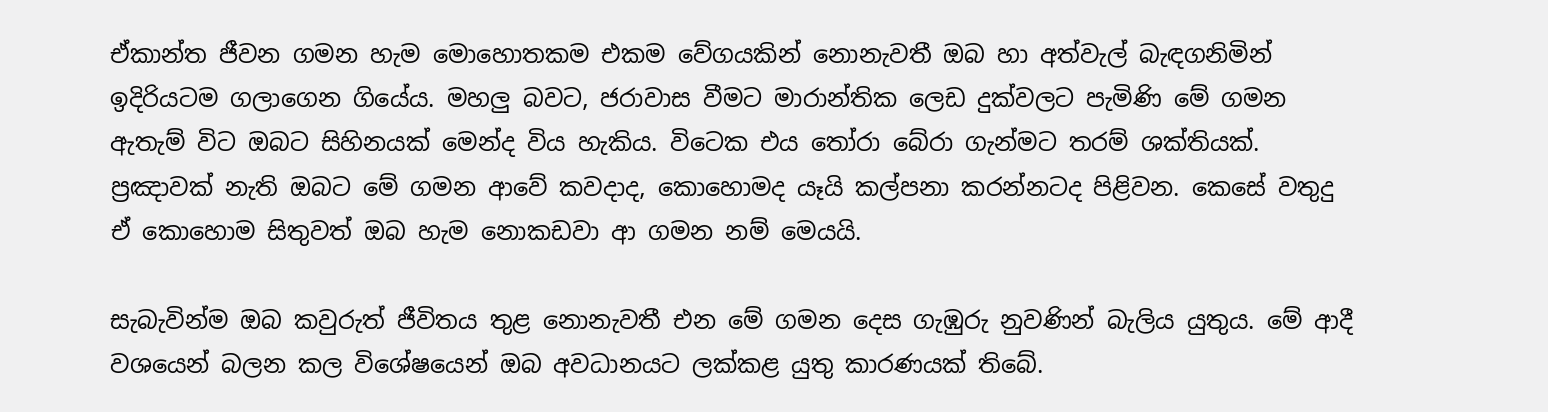ඒකාන්ත ජීවන ගමන හැම මොහොතකම එකම වේගයකින් නොනැවතී ඔබ හා අත්වැල් බැඳගනිමින් ඉදිරියටම ගලාගෙන ගියේය. මහලු බවට, ජරාවාස වීමට මාරාන්තික ලෙඩ දුක්‌වලට පැමිණි මේ ගමන ඇතැම් විට ඔබට සිහිනයක්‌ මෙන්ද විය හැකිය. විටෙක එය තෝරා බේරා ගැන්මට තරම් ශක්‌තියක්‌. ප්‍රඤාවක්‌ නැති ඔබට මේ ගමන ආවේ කවදාද, කොහොමද යෑයි කල්පනා කරන්නටද පිළිවන. කෙසේ වතුදු ඒ කොහොම සිතුවත් ඔබ හැම නොකඩවා ආ ගමන නම් මෙයයි.

සැබැවින්ම ඔබ කවුරුත් ජීවිතය තුළ නොනැවතී එන මේ ගමන දෙස ගැඹුරු නුවණින් බැලිය යුතුය. මේ ආදී වශයෙන් බලන කල විශේෂයෙන් ඔබ අවධානයට ලක්‌කළ යුතු කාරණයක්‌ තිබේ.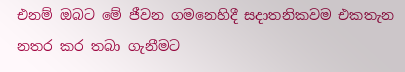එනම් ඔබට මේ ජීවන ගමනෙහිදී සදාතනිකවම එකතැන නතර කර තබා ගැනීමට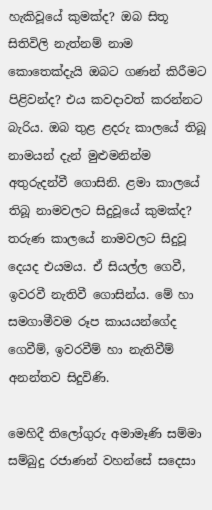හැකිවූයේ කුමක්‌ද? ඔබ සිතූ සිතිවිලි නැත්නම් නාම කොතෙක්‌දැයි ඔබට ගණන් කිරීමට පිළිවන්ද? එය කවදාවත් කරන්නට බැරිය. ඔබ තුළ ළදරු කාලයේ තිබූ නාමයන් දැන් මුළුමනින්ම අතුරුදන්වී ගොසිනි. ළමා කාලයේ තිබූ නාමවලට සිදුවූයේ කුමක්‌ද? තරුණ කාලයේ නාමවලට සිදුවූ දෙයද එයමය. ඒ සියල්ල ගෙවී, ඉවරවී නැතිවී ගොසින්ය. මේ හා සමගාමීවම රූප කායයන්ගේද ගෙවීම්, ඉවරවීම් හා නැතිවීම් අනන්තව සිදුවිණි.

මෙහිදී තිලෝගුරු අමාමෑණි සම්මා සම්බුදු රජාණන් වහන්සේ සදෙසා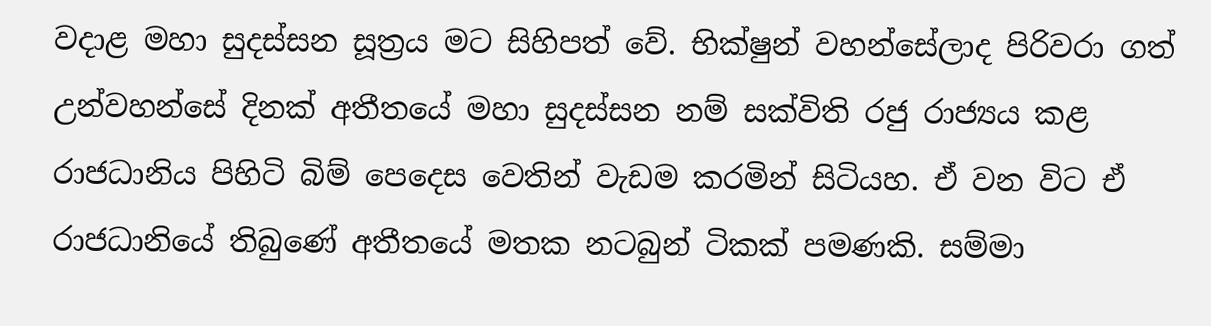වදාළ මහා සුදස්‌සන සූත්‍රය මට සිහිපත් වේ. භික්‌ෂුන් වහන්සේලාද පිරිවරා ගත් උන්වහන්සේ දිනක්‌ අතීතයේ මහා සුදස්‌සන නම් සක්‌විති රජු රාජ්‍යය කළ රාජධානිය පිහිටි බිම් පෙදෙස වෙතින් වැඩම කරමින් සිටියහ. ඒ වන විට ඒ රාජධානියේ තිබුණේ අතීතයේ මතක නටබුන් ටිකක්‌ පමණකි. සම්මා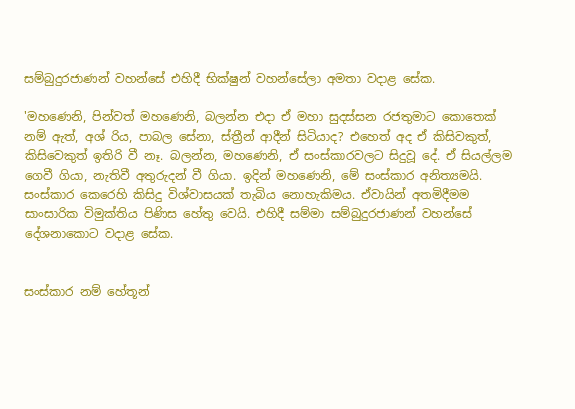සම්බුදුරජාණන් වහන්සේ එහිදී භික්‌ෂුන් වහන්සේලා අමතා වදාළ සේක.

'මහණෙනි, පින්වත් මහණෙනි, බලන්න එදා ඒ මහා සුදස්‌සන රජතුමාට කොතෙක්‌ නම් ඇත්, අශ් රිය, පාබල සේනා, ස්‌ත්‍රීන් ආදීන් සිටියාද? එහෙත් අද ඒ කිසිවකුත්, කිසිවෙකුත් ඉතිරි වී නෑ. බලන්න, මහණෙනි, ඒ සංස්‌කාරවලට සිදුවූ දේ. ඒ සියල්ලම ගෙවී ගියා, නැතිවී අතුරුදන් වී ගියා. ඉදින් මහණෙනි, මේ සංස්‌කාර අනිත්‍යමයි. සංස්‌කාර කෙරෙහි කිසිදු විශ්වාසයක්‌ තැබිය නොහැකිමය. ඒවායින් අතමිදීමම සාංසාරික විමුක්‌තිය පිණිස හේතු වෙයි. එහිදී සම්මා සම්බුදුරජාණන් වහන්සේ දේශනාකොට වදාළ සේක.


සංස්‌කාර නම් හේතූන්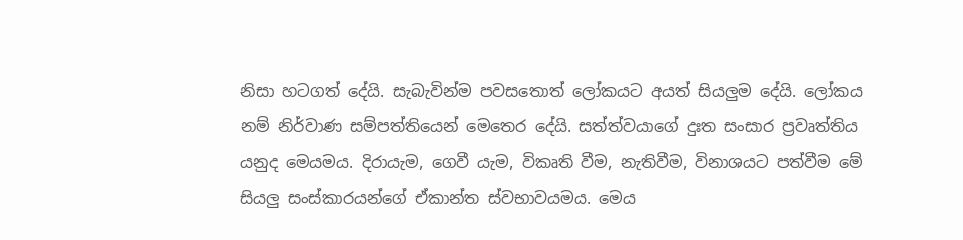නිසා හටගත් දේයි. සැබැවින්ම පවසතොත් ලෝකයට අයත් සියලුම දේයි. ලෝකය නම් නිර්වාණ සම්පත්තියෙන් මෙතෙර දේයි. සත්ත්වයාගේ දුඃත සංසාර ප්‍රවෘත්තිය යනුද මෙයමය. දිරායැම, ගෙවී යැම, විකෘති වීම, නැතිවීම, විනාශයට පත්වීම මේ සියලු සංස්‌කාරයන්ගේ ඒකාන්ත ස්‌වභාවයමය. මෙය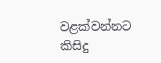වළක්‌වන්නට කිසිදු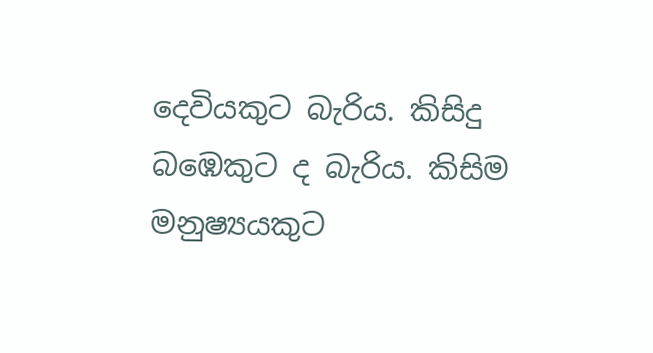දෙවියකුට බැරිය. කිසිදු බඹෙකුට ද බැරිය. කිසිම මනුෂ්‍යයකුට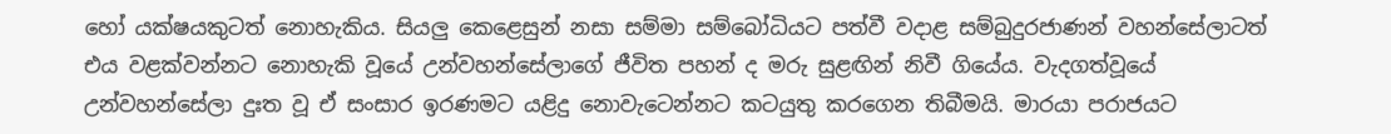හෝ යක්‌ෂයකුටත් නොහැකිය. සියලු කෙළෙසුන් නසා සම්මා සම්බෝධියට පත්වී වදාළ සම්බුදුරජාණන් වහන්සේලාටත් එය වළක්‌වන්නට නොහැකි වූයේ උන්වහන්සේලාගේ ජීවිත පහන් ද මරු සුළඟින් නිවී ගියේය. වැදගත්වූයේ උන්වහන්සේලා දුඃත වූ ඒ සංසාර ඉරණමට යළිදු නොවැටෙන්නට කටයුතු කරගෙන තිබීමයි. මාරයා පරාජයට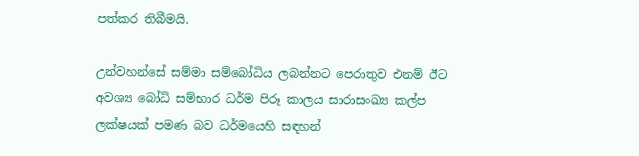පත්කර තිබීමයි.

උන්වහන්සේ සම්මා සම්බෝධිය ලබන්නට පෙරාතුව එනම් ඊට අවශ්‍ය බෝධි සම්භාර ධර්ම පිරූ කාලය සාරාසංඛ්‍ය කල්ප ලක්‌ෂයක්‌ පමණ බව ධර්මයෙහි සඳහන්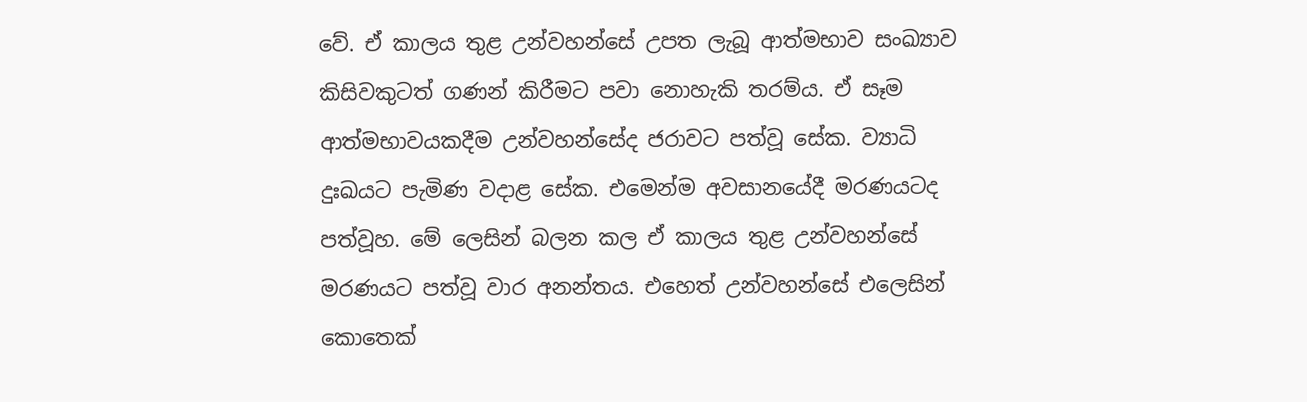වේ. ඒ කාලය තුළ උන්වහන්සේ උපත ලැබූ ආත්මභාව සංඛ්‍යාව කිසිවකුටත් ගණන් කිරීමට පවා නොහැකි තරම්ය. ඒ සෑම ආත්මභාවයකදීම උන්වහන්සේද ජරාවට පත්වූ සේක. ව්‍යාධි දුඃඛයට පැමිණ වදාළ සේක. එමෙන්ම අවසානයේදී මරණයටද පත්වූහ. මේ ලෙසින් බලන කල ඒ කාලය තුළ උන්වහන්සේ මරණයට පත්වූ වාර අනන්තය. එහෙත් උන්වහන්සේ එලෙසින් කොතෙක්‌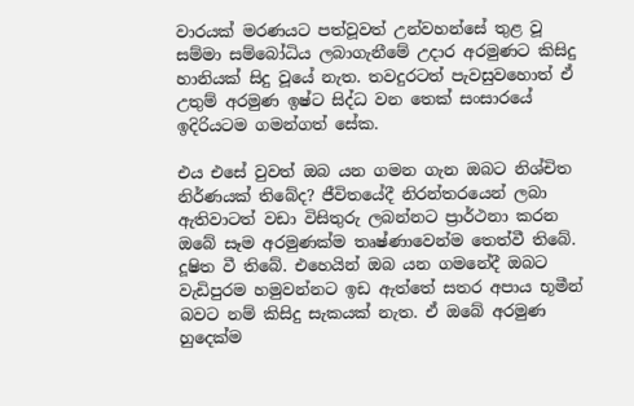වාරයක්‌ මරණයට පත්වූවත් උන්වහන්සේ තුළ වූ සම්මා සම්බෝධිය ලබාගැනීමේ උදාර අරමුණට කිසිදු හානියක්‌ සිදු වූයේ නැත. තවදුරටත් පැවසුවහොත් ඒ උතුම් අරමුණ ඉෂ්ට සිද්ධ වන තෙක්‌ සංසාරයේ ඉදිරියටම ගමන්ගත් සේක.

එය එසේ වුවත් ඔබ යන ගමන ගැන ඔබට නිශ්චිත නිර්ණයක්‌ තිබේද? ජීවිතයේදී නිරන්තරයෙන් ලබා ඇතිවාටත් වඩා විසිතුරු ලබන්නට ප්‍රාර්ථනා කරන ඔබේ සෑම අරමුණක්‌ම තෘෂ්ණාවෙන්ම තෙත්වී තිබේ. දූෂිත වී තිබේ. එහෙයින් ඔබ යන ගමනේදී ඔබට වැඩිපුරම හමුවන්නට ඉඩ ඇත්තේ සතර අපාය භූමීන් බවට නම් කිසිදු සැකයක්‌ නැත. ඒ ඔබේ අරමුණ හුදෙක්‌ම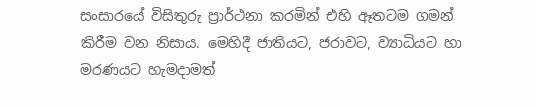සංසාරයේ විසිතුරු ප්‍රාර්ථනා කරමින් එහි ඈතටම ගමන් කිරීම වන නිසාය. මෙහිදී ජාතියට, ජරාවට, ව්‍යාධියට හා මරණයට හැමදාමත්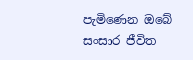පැමිණෙන ඔබේ සංසාර ජීවිත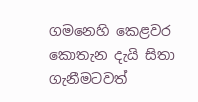ගමනෙහි කෙළවර කොතැන දැයි සිතා ගැනීමටවත්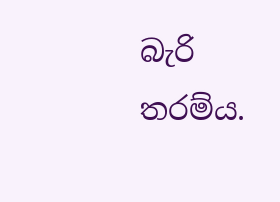බැරි තරම්ය.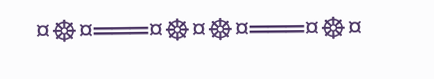¤☸¤═══¤☸¤☸¤═══¤☸¤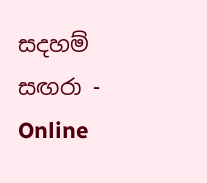සදහම් සඟරා - Online